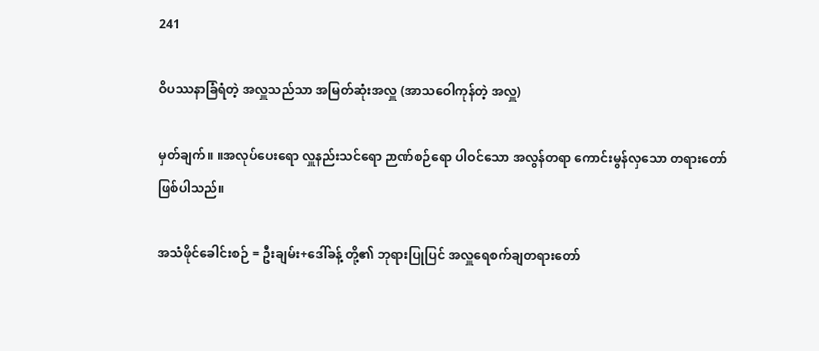241

ဝိပဿနာခြံရံတဲ့ အလှူသည်သာ အမြတ်ဆုံးအလှူ (အာသဝေါကုန်တဲ့ အလှူ)

မှတ်ချက်။ ။အလုပ်ပေးရော လှူနည်းသင်ရော ဉာဏ်စဉ်ရော ပါဝင်သော အလွန်တရာ ကောင်းမွန်လှသော တရားတော်ဖြစ်ပါသည်။

အသံဖိုင်ခေါင်းစဉ် = ဦးချမ်း+ဒေါ်ခန့် တို့၏ ဘုရားပြုပြင် အလှူရေစက်ချတရားတော်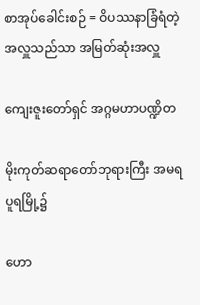စာအုပ်ခေါင်းစဉ် = ဝိပဿနာခြံရံတဲ့ အလှူသည်သာ အမြတ်ဆုံးအလှူ

ကျေးဇူးတော်ရှင် အဂ္ဂမဟာပဏ္ဍိတ

မိုးကုတ်ဆရာတော်ဘုရားကြီး အမရပူရမြို့၌

ဟော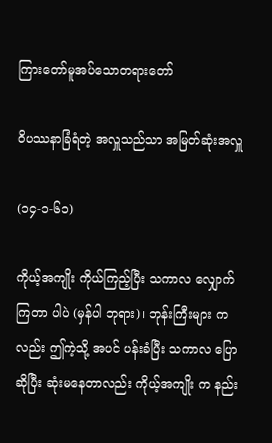ကြားတော်မူအပ်သောတရားတော်

ဝိပဿနာခြံရံတဲ့ အလှူသည်သာ အမြတ်ဆုံးအလှူ

(၁၄-၁-၆၁)

ကိုယ့်အကျိုး ကိုယ်ကြည့်ပြီး သကာလ လျှောက်ကြတာ ပါပဲ (မှန်ပါ ဘုရား)၊ ဘုန်းကြီးများ ကလည်း ဤကဲ့သို့ အပင် ပန်းခံပြီး သကာလ ပြောဆိုပြီး ဆုံးမနေတာလည်း ကိုယ့်အကျိုး က နည်း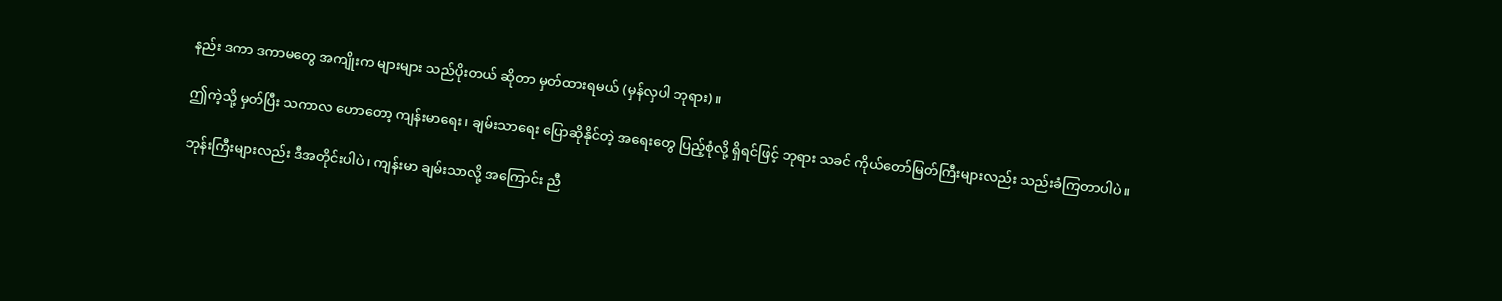နည်း ဒကာ ဒကာမတွေ အကျိုးက များများ သည်ပိုးတယ် ဆိုတာ မှတ်ထားရမယ် (မှန်လှပါ ဘုရား)။

ဤကဲ့သို့ မှတ်ပြီး သကာလ ဟောတော့ ကျန်းမာရေး၊ ချမ်းသာရေး ပြောဆိုနိုင်တဲ့ အရေးတွေ ပြည့်စုံလို့ ရှိရင်ဖြင့် ဘုရား သခင် ကိုယ်တော်မြတ်ကြီးများလည်း သည်းခံကြတာပါပဲ။

ဘုန်းကြီးများလည်း ဒီအတိုင်းပါပဲ၊ ကျန်းမာ ချမ်းသာလို့ အကြောင်း ညီ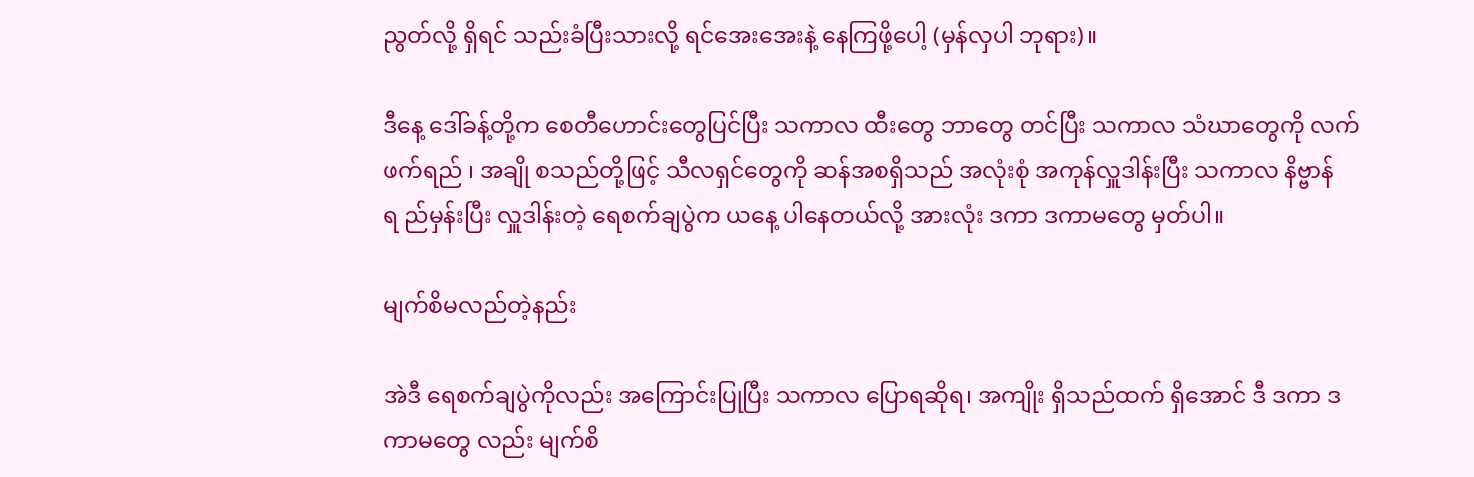ညွတ်လို့ ရှိရင် သည်းခံပြီးသားလို့ ရင်အေးအေးနဲ့ နေကြဖို့ပေါ့ (မှန်လှပါ ဘုရား)။

ဒီနေ့ ဒေါ်ခန့်တို့က စေတီဟောင်းတွေပြင်ပြီး သကာလ ထီးတွေ ဘာတွေ တင်ပြီး သကာလ သံဃာတွေကို လက်ဖက်ရည် ၊ အချို စသည်တို့ဖြင့် သီလရှင်တွေကို ဆန်အစရှိသည် အလုံးစုံ အကုန်လှူဒါန်းပြီး သကာလ နိဗ္ဗာန်ရ ည်မှန်းပြီး လှူဒါန်းတဲ့ ရေစက်ချပွဲက ယနေ့ ပါနေတယ်လို့ အားလုံး ဒကာ ဒကာမတွေ မှတ်ပါ။

မျက်စိမလည်တဲ့နည်း

အဲဒီ ရေစက်ချပွဲကိုလည်း အကြောင်းပြုပြီး သကာလ ပြောရဆိုရ၊ အကျိုး ရှိသည်ထက် ရှိအောင် ဒီ ဒကာ ဒကာမတွေ လည်း မျက်စိ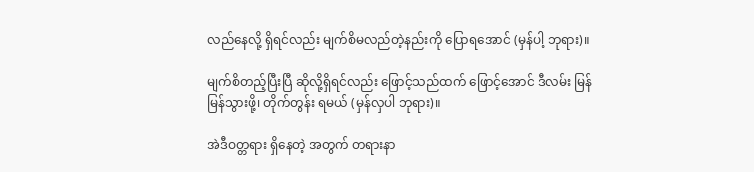လည်နေလို့ ရှိရင်လည်း မျက်စိမလည်တဲ့နည်းကို ပြောရအောင် (မှန်ပါ့ ဘုရား)။

မျက်စိတည့်ပြီးပြီ ဆိုလို့ရှိရင်လည်း ဖြောင့်သည်ထက် ဖြောင့်အောင် ဒီလမ်း မြန်မြန်သွားဖို့၊ တိုက်တွန်း ရမယ် (မှန်လှပါ ဘုရား)။

အဲဒီဝတ္တရား ရှိနေတဲ့ အတွက် တရားနာ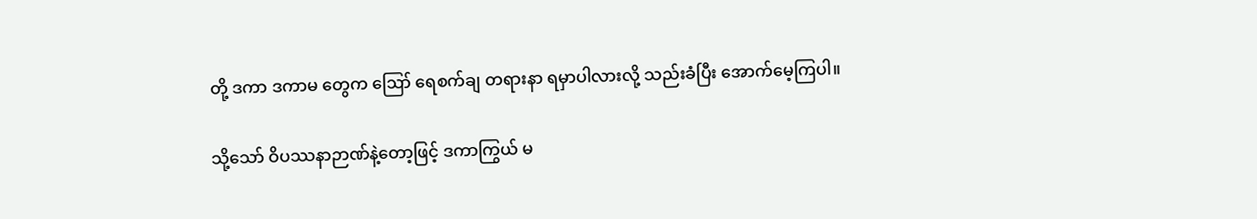တို့ ဒကာ ဒကာမ တွေက ဪ ရေစက်ချ တရားနာ ရမှာပါလားလို့ သည်းခံပြီး အောက်မေ့ကြပါ။

သို့သော် ဝိပဿနာဉာဏ်နဲ့တော့ဖြင့် ဒကာကြွယ် မ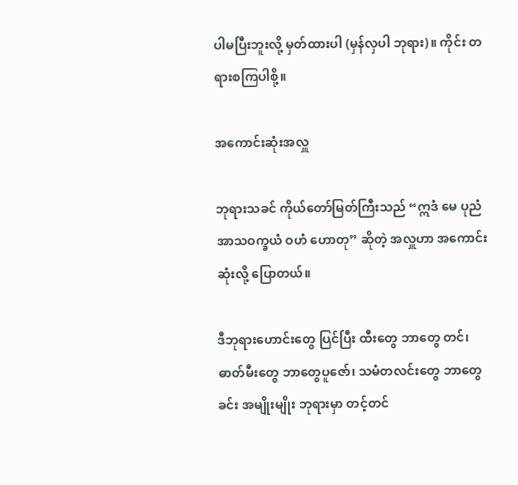ပါမပြီးဘူးလို့ မှတ်ထားပါ (မှန်လှပါ ဘုရား)။ ကိုင်း တရားစကြပါစို့။

အကောင်းဆုံးအလှူ

ဘုရားသခင် ကိုယ်တော်မြတ်ကြီးသည် “ဣဒံ မေ ပုညံ အာသဝက္ခယံ ဝဟံ ဟောတု” ဆိုတဲ့ အလှူဟာ အကောင်းဆုံးလို့ ပြောတယ်။

ဒီဘုရားဟောင်းတွေ ပြင်ပြီး ထီးတွေ ဘာတွေ တင်၊ ဓာတ်မီးတွေ ဘာတွေပူဇော်၊ သမံတလင်းတွေ ဘာတွေခင်း အမျိုးမျိုး ဘုရားမှာ တင့်တင်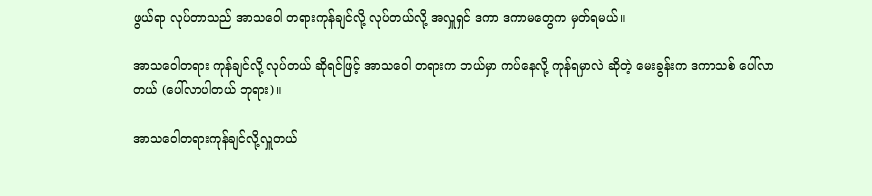ဖွယ်ရာ လုပ်တာသည် အာသဝေါ တရားကုန်ချင်လို့ လုပ်တယ်လို့ အလှူရှင် ဒကာ ဒကာမတွေက မှတ်ရမယ်။

အာသဝေါတရား ကုန်ချင်လို့ လုပ်တယ် ဆိုရင်ဖြင့် အာသဝေါ တရားက ဘယ်မှာ ကပ်နေလို့ ကုန်ရမှာလဲ ဆိုတဲ့ မေးခွန်းက ဒကာသစ် ပေါ်လာတယ် (ပေါ်လာပါတယ် ဘုရား)။

အာသဝေါတရားကုန်ချင်လို့လှူတယ်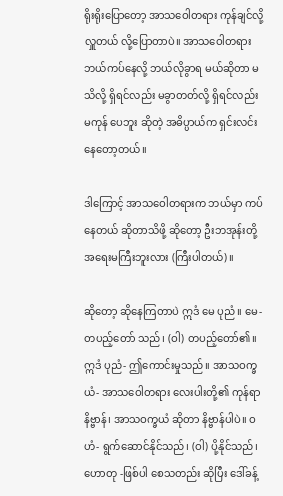ရိုးရိုးပြောတော့ အာသဝေါတရား ကုန်ချင်လို့ လှူတယ် လို့ပြောတာပဲ။ အာသဝေါတရား ဘယ်ကပ်နေလို့ ဘယ်လိုခွာရ မယ်ဆိုတာ မသိလို့ ရှိရင်လည်း မခွာတတ်လို့ ရှိရင်လည်း မကုန် ပေဘူး ဆိုတဲ့ အဓိပ္ပာယ်က ရှင်းလင်းနေတော့တယ်။

ဒါကြောင့် အာသဝေါတရားက ဘယ်မှာ ကပ်နေတယ် ဆိုတာသိဖို့ ဆိုတော့ ဦးဘအုန်းတို့ အရေးမကြီးဘူးလား (ကြီးပါတယ်)။

ဆိုတော့ ဆိုနေကြတာပဲ ဣဒံ မေ ပုညံ။ မေ-တပည့်တော် သည်၊ (ဝါ) တပည့်တော်၏။ ဣဒံ ပုညံ- ဤကောင်းမှုသည်။ အာသဝက္ခယံ- အာသဝေါတရား လေးပါးတို့၏ ကုန်ရာ နိဗ္ဗာန်၊ အာသဝက္ခယံ ဆိုတာ နိဗ္ဗာန်ပါပဲ။ ဝဟံ- ရွက်ဆောင်နိုင်သည်၊ (ဝါ) ပို့နိုင်သည်၊ ဟောတု -ဖြစ်ပါ စေသတည်း ဆိုပြီး ဒေါ်ခန့်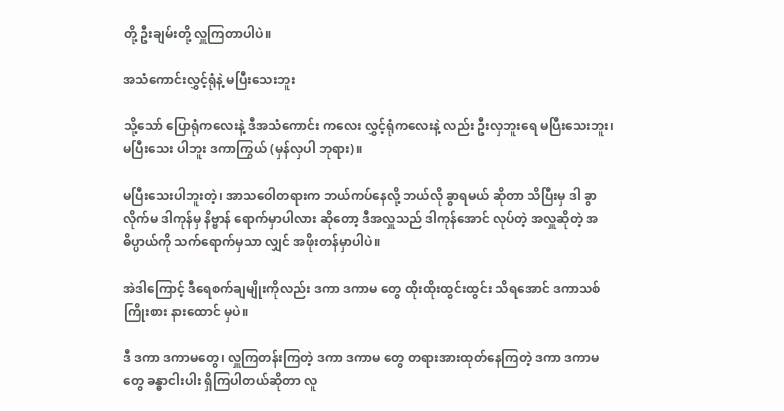တို့ ဦးချမ်းတို့ လှူကြတာပါပဲ။

အသံကောင်းလွှင့်ရုံနဲ့ မပြီးသေးဘူး

သို့သော် ပြောရုံကလေးနဲ့ ဒီအသံကောင်း ကလေး လွှင့်ရုံကလေးနဲ့ လည်း ဦးလှဘူးရေ မပြီးသေးဘူး၊ မပြီးသေး ပါဘူး ဒကာကြွယ် (မှန်လှပါ ဘုရား)။

မပြီးသေးပါဘူးတဲ့၊ အာသဝေါတရားက ဘယ်ကပ်နေလို့ ဘယ်လို ခွာရမယ် ဆိုတာ သိပြီးမှ ဒါ ခွာလိုက်မ ဒါကုန်မှ နိဗ္ဗာန် ရောက်မှာပါလား ဆိုတော့ ဒီအလှူသည် ဒါကုန်အောင် လုပ်တဲ့ အလှူဆိုတဲ့ အဓိပ္ပာယ်ကို သက်ရောက်မှသာ လျှင် အဖိုးတန်မှာပါပဲ။

အဲဒါကြောင့် ဒီရေစက်ချမျိုးကိုလည်း ဒကာ ဒကာမ တွေ ထိုးထိုးထွင်းထွင်း သိရအောင် ဒကာသစ် ကြိုးစား နားထောင် မှပဲ။

ဒီ ဒကာ ဒကာမတွေ၊ လှူကြတန်းကြတဲ့ ဒကာ ဒကာမ တွေ တရားအားထုတ်နေကြတဲ့ ဒကာ ဒကာမတွေ ခန္ဓာငါးပါး ရှိကြပါတယ်ဆိုတာ လူ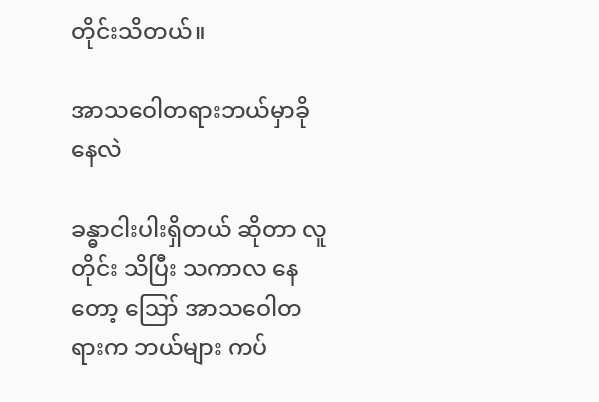တိုင်းသိတယ်။

အာသဝေါတရားဘယ်မှာခိုနေလဲ

ခန္ဓာငါးပါးရှိတယ် ဆိုတာ လူတိုင်း သိပြီး သကာလ နေတော့ ဪ အာသဝေါတရားက ဘယ်များ ကပ်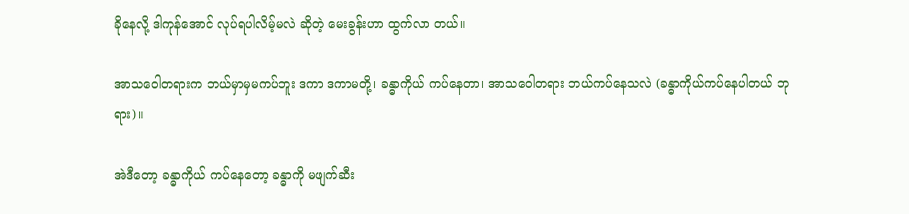ခိုနေလို့ ဒါကုန်အောင် လုပ်ရပါလိမ့်မလဲ ဆိုတဲ့ မေးခွန်းဟာ ထွက်လာ တယ်။

အာသဝေါတရားက ဘယ်မှာမှမကပ်ဘူး ဒကာ ဒကာမတို့၊ ခန္ဓာကိုယ် ကပ်နေတာ၊ အာသဝေါတရား ဘယ်ကပ်နေသလဲ (ခန္ဓာကိုယ်ကပ်နေပါတယ် ဘုရား)။

အဲဒီတော့ ခန္ဓာကိုယ် ကပ်နေတော့ ခန္ဓာကို မဖျက်ဆီး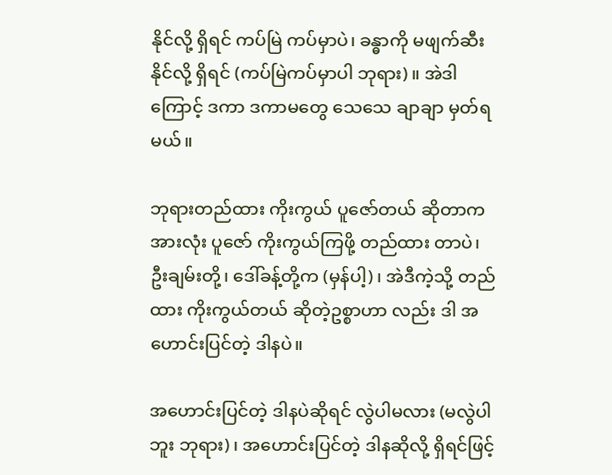နိုင်လို့ ရှိရင် ကပ်မြဲ ကပ်မှာပဲ၊ ခန္ဓာကို မဖျက်ဆီးနိုင်လို့ ရှိရင် (ကပ်မြဲကပ်မှာပါ ဘုရား)။ အဲဒါကြောင့် ဒကာ ဒကာမတွေ သေသေ ချာချာ မှတ်ရမယ်။

ဘုရားတည်ထား ကိုးကွယ် ပူဇော်တယ် ဆိုတာက အားလုံး ပူဇော် ကိုးကွယ်ကြဖို့ တည်ထား တာပဲ၊ ဦးချမ်းတို့၊ ဒေါ်ခန့်တို့က (မှန်ပါ့)၊ အဲဒီကဲ့သို့ တည်ထား ကိုးကွယ်တယ် ဆိုတဲ့ဥစ္စာဟာ လည်း ဒါ အဟောင်းပြင်တဲ့ ဒါနပဲ။

အဟောင်းပြင်တဲ့ ဒါနပဲဆိုရင် လွဲပါမလား (မလွဲပါဘူး ဘုရား)၊ အဟောင်းပြင်တဲ့ ဒါနဆိုလို့ ရှိရင်ဖြင့်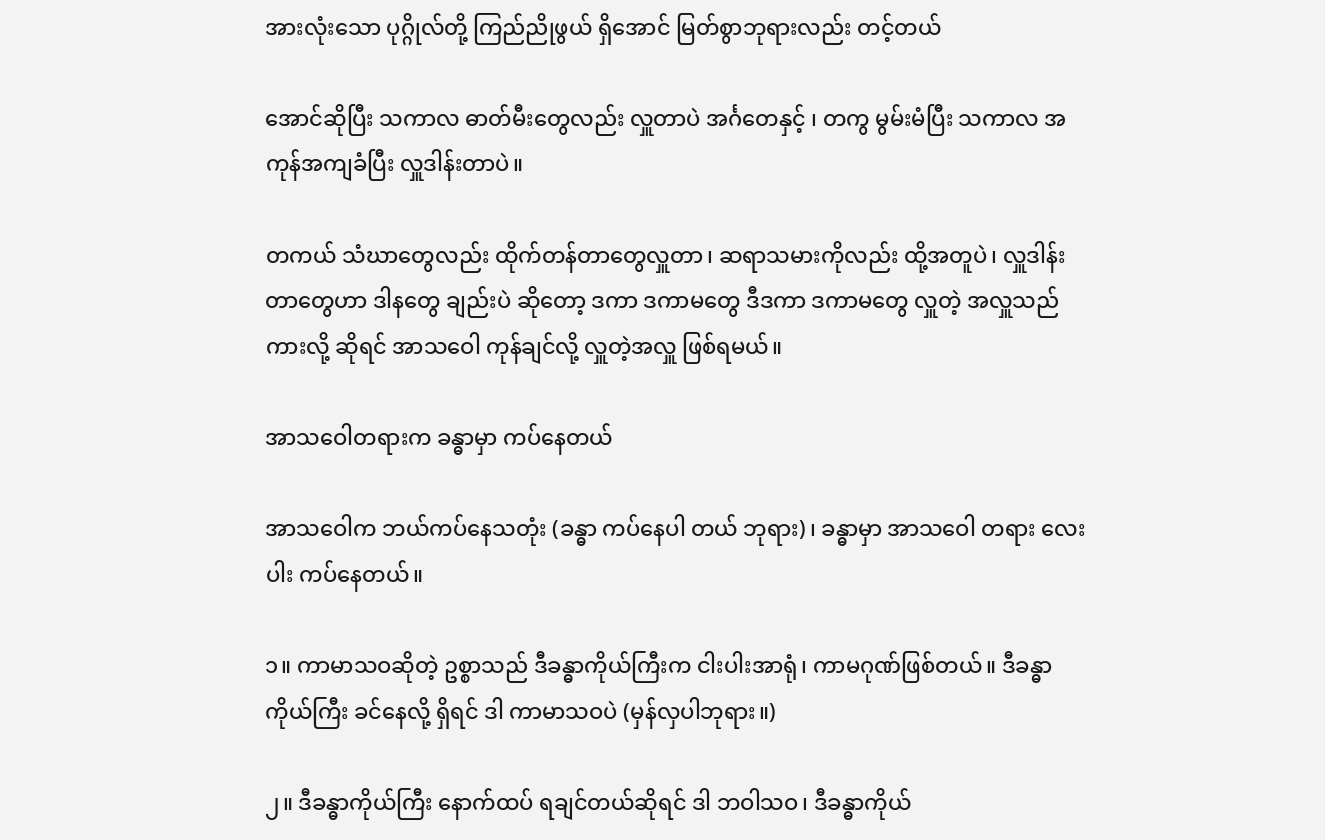အားလုံးသော ပုဂ္ဂိုလ်တို့ ကြည်ညိုဖွယ် ရှိအောင် မြတ်စွာဘုရားလည်း တင့်တယ်

အောင်ဆိုပြီး သကာလ ဓာတ်မီးတွေလည်း လှူတာပဲ အင်္ဂတေနှင့် ၊ တကွ မွမ်းမံပြီး သကာလ အကုန်အကျခံပြီး လှူဒါန်းတာပဲ။

တကယ် သံဃာတွေလည်း ထိုက်တန်တာတွေလှူတာ၊ ဆရာသမားကိုလည်း ထို့အတူပဲ၊ လှူဒါန်းတာတွေဟာ ဒါနတွေ ချည်းပဲ ဆိုတော့ ဒကာ ဒကာမတွေ ဒီဒကာ ဒကာမတွေ လှူတဲ့ အလှူသည်ကားလို့ ဆိုရင် အာသဝေါ ကုန်ချင်လို့ လှူတဲ့အလှူ ဖြစ်ရမယ်။

အာသဝေါတရားက ခန္ဓာမှာ ကပ်နေတယ်

အာသဝေါက ဘယ်ကပ်နေသတုံး (ခန္ဓာ ကပ်နေပါ တယ် ဘုရား)၊ ခန္ဓာမှာ အာသဝေါ တရား လေးပါး ကပ်နေတယ်။

၁။ ကာမာသဝဆိုတဲ့ ဥစ္စာသည် ဒီခန္ဓာကိုယ်ကြီးက ငါးပါးအာရုံ၊ ကာမဂုဏ်ဖြစ်တယ်။ ဒီခန္ဓာ ကိုယ်ကြီး ခင်နေလို့ ရှိရင် ဒါ ကာမာသဝပဲ (မှန်လှပါဘုရား။)

၂။ ဒီခန္ဓာကိုယ်ကြီး နောက်ထပ် ရချင်တယ်ဆိုရင် ဒါ ဘဝါသဝ၊ ဒီခန္ဓာကိုယ်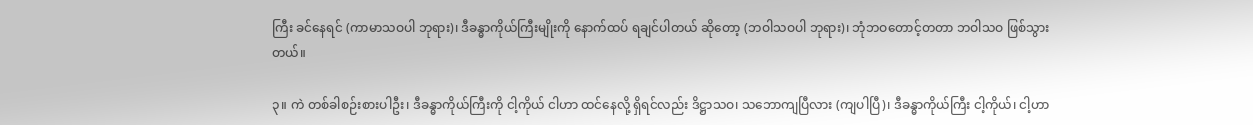ကြီး ခင်နေရင် (ကာမာသဝပါ ဘုရား)၊ ဒီခန္ဓာကိုယ်ကြီးမျိုးကို နောက်ထပ် ရချင်ပါတယ် ဆိုတော့ (ဘဝါသဝပါ ဘုရား)၊ ဘုံဘဝတောင့်တတာ ဘဝါသဝ ဖြစ်သွား တယ်။

၃။ ကဲ တစ်ခါစဉ်းစားပါဦး၊ ဒီခန္ဓာကိုယ်ကြီးကို ငါ့ကိုယ် ငါဟာ ထင်နေလို့ ရှိရင်လည်း ဒိဋ္ဌာသဝ၊ သဘောကျပြီလား (ကျပါပြီ)၊ ဒီခန္ဓာကိုယ်ကြီး ငါ့ကိုယ်၊ ငါ့ဟာ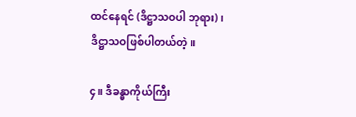ထင်နေရင် (ဒိဋ္ဌာသဝပါ ဘုရား)၊ ဒိဋ္ဌာသဝဖြစ်ပါတယ်တဲ့။

၄။ ဒီခန္ဓာကိုယ်ကြီး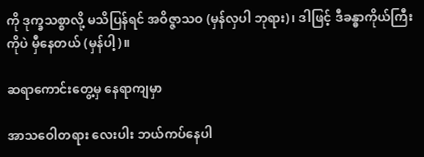ကို ဒုက္ခသစ္စာလို့ မသိပြန်ရင် အဝိဇ္ဇာသဝ (မှန်လှပါ ဘုရား)၊ ဒါဖြင့် ဒီခန္ဓာကိုယ်ကြီးကိုပဲ မှီနေတယ် (မှန်ပါ့)။

ဆရာကောင်းတွေ့မှ နေရာကျမှာ

အာသဝေါတရား လေးပါး ဘယ်ကပ်နေပါ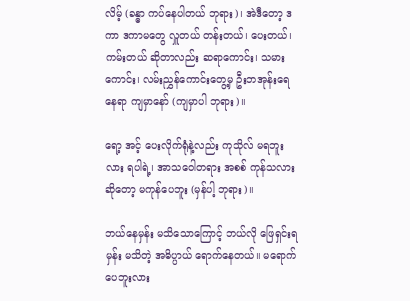လိမ့် (ခန္ဓာ ကပ်နေပါတယ် ဘုရား)၊ အဲဒီတော့ ဒကာ ဒကာမတွေ လှူတယ် တန်းတယ်၊ ပေးတယ်၊ ကမ်းတယ် ဆိုတာလည်း ဆရာကောင်း၊ သမားကောင်း၊ လမ်းညွှန်ကောင်းတွေ့မှ ဦးဘအုန်းရေ နေရာ ကျမှာနော် (ကျမှာပါ ဘုရား)။

ရော့ အင့် ပေးလိုက်ရုံနဲ့လည်း ကုသိုလ် မရဘူးလား ရပါရဲ့၊ အာသဝေါတရား အစစ် ကုန်သလား ဆိုတော့ မကုန်ပေဘူး (မှန်ပါ့ ဘုရား)။

ဘယ်နေမှန်း မသိသောကြောင့် ဘယ်လို ဖြေရှင်းရမှန်း မသိတဲ့ အဓိပ္ပာယ် ရောက်နေတယ်။ မရောက်ပေဘူးလား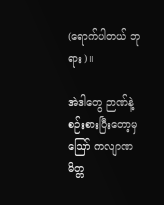(ရောက်ပါတယ် ဘုရား)။

အဲဒါတွေ ဉာဏ်နဲ့ စဉ်းစားပြီးတော့မှ ဪ ကလျာဏမိတ္တ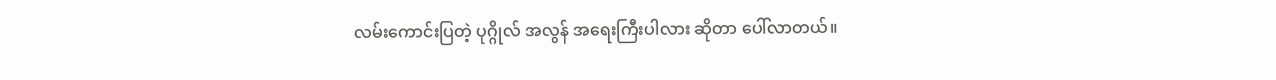လမ်းကောင်းပြတဲ့ ပုဂ္ဂိုလ် အလွန် အရေးကြီးပါလား ဆိုတာ ပေါ်လာတယ်။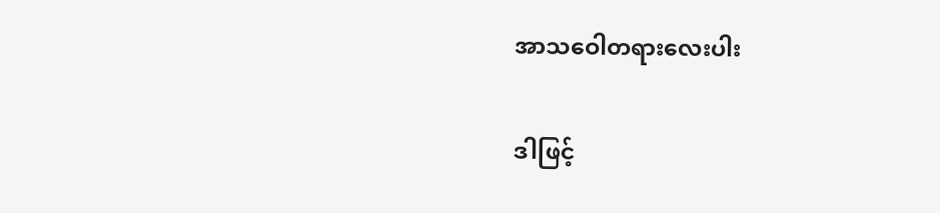အာသဝေါတရားလေးပါး

ဒါဖြင့်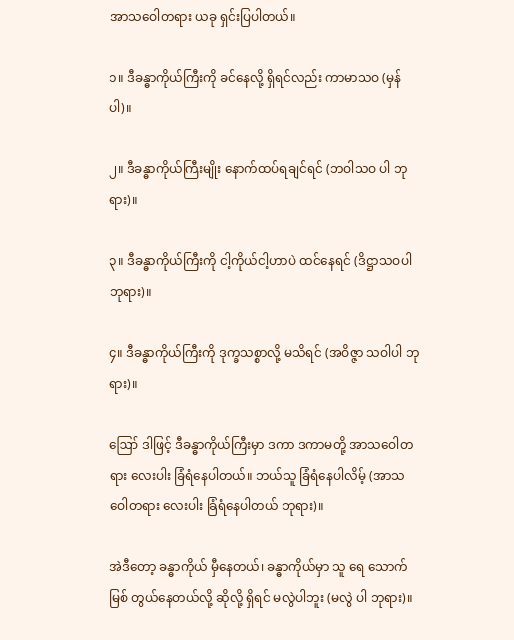အာသဝေါတရား ယခု ရှင်းပြပါတယ်။

၁။ ဒီခန္ဓာကိုယ်ကြီးကို ခင်နေလို့ ရှိရင်လည်း ကာမာသဝ (မှန်ပါ)။

၂။ ဒီခန္ဓာကိုယ်ကြီးမျိုး နောက်ထပ်ရချင်ရင် (ဘဝါသဝ ပါ ဘုရား)။

၃။ ဒီခန္ဓာကိုယ်ကြီးကို ငါ့ကိုယ်ငါ့ဟာပဲ ထင်နေရင် (ဒိဋ္ဌာသဝပါ ဘုရား)။

၄။ ဒီခန္ဓာကိုယ်ကြီးကို ဒုက္ခသစ္စာလို့ မသိရင် (အဝိဇ္ဇာ သဝါပါ ဘုရား)။

ဪ ဒါဖြင့် ဒီခန္ဓာကိုယ်ကြီးမှာ ဒကာ ဒကာမတို့ အာသဝေါတရား လေးပါး ခြံရံနေပါတယ်။ ဘယ်သူ ခြံရံနေပါလိမ့် (အာသဝေါတရား လေးပါး ခြံရံနေပါတယ် ဘုရား)။

အဲဒီတော့ ခန္ဓာကိုယ် မှီနေတယ်၊ ခန္ဓာကိုယ်မှာ သူ ရေ သောက်မြစ် တွယ်နေတယ်လို့ ဆိုလို့ ရှိရင် မလွဲပါဘူး (မလွဲ ပါ ဘုရား)။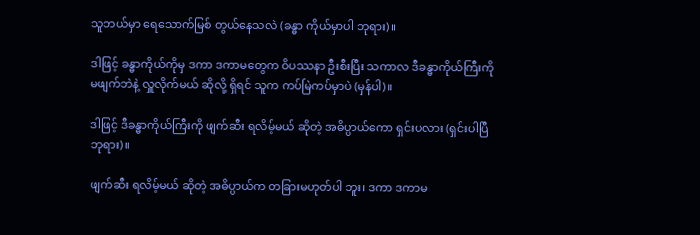သူဘယ်မှာ ရေသောက်မြစ် တွယ်နေသလဲ (ခန္ဓာ ကိုယ်မှာပါ ဘုရား)။

ဒါဖြင့် ခန္ဓာကိုယ်ကိုမှ ဒကာ ဒကာမတွေက ဝိပဿနာ ဦးစီးပြီး သကာလ ဒီခန္ဓာကိုယ်ကြီးကို မဖျက်ဘဲနဲ့ လှူလိုက်မယ် ဆိုလို့ ရှိရင် သူက ကပ်မြဲကပ်မှာပဲ (မှန်ပါ)။

ဒါဖြင့် ဒီခန္ဓာကိုယ်ကြီးကို ဖျက်ဆီး ရလိမ့်မယ် ဆိုတဲ့ အဓိပ္ပာယ်ကော ရှင်းပလား (ရှင်းပါပြီ ဘုရား)။

ဖျက်ဆီး ရလိမ့်မယ် ဆိုတဲ့ အဓိပ္ပာယ်က တခြားမဟုတ်ပါ ဘူး၊ ဒကာ ဒကာမ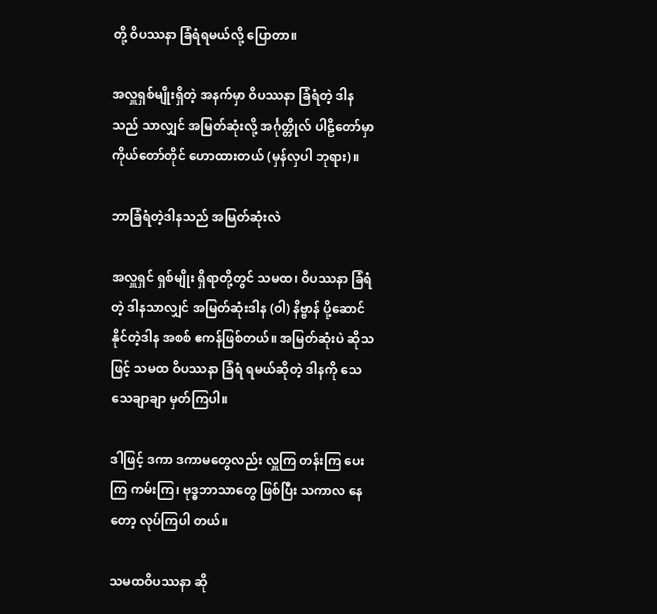တို့ ဝိပဿနာ ခြံရံရမယ်လို့ ပြောတာ။

အလှူရှစ်မျိုးရှိတဲ့ အနက်မှာ ဝိပဿနာ ခြံရံတဲ့ ဒါနသည် သာလျှင် အမြတ်ဆုံးလို့ အင်္ဂုတ္တိုလ် ပါဠိတော်မှာ ကိုယ်တော်တိုင် ဟောထားတယ် (မှန်လှပါ ဘုရား)။

ဘာခြံရံတဲ့ဒါနသည် အမြတ်ဆုံးလဲ

အလှူရှင် ရှစ်မျိုး ရှိရာတို့တွင် သမထ၊ ဝိပဿနာ ခြံရံတဲ့ ဒါနသာလျှင် အမြတ်ဆုံးဒါန (ဝါ) နိဗ္ဗာန် ပို့ဆောင်နိုင်တဲ့ဒါန အစစ် ဧကန်ဖြစ်တယ်။ အမြတ်ဆုံးပဲ ဆိုသဖြင့် သမထ ဝိပဿနာ ခြံရံ ရမယ်ဆိုတဲ့ ဒါနကို သေသေချာချာ မှတ်ကြပါ။

ဒါဖြင့် ဒကာ ဒကာမတွေလည်း လှူကြ တန်းကြ ပေးကြ ကမ်းကြ၊ ဗုဒ္ဓဘာသာတွေ ဖြစ်ပြီး သကာလ နေတော့ လုပ်ကြပါ တယ်။

သမထဝိပဿနာ ဆို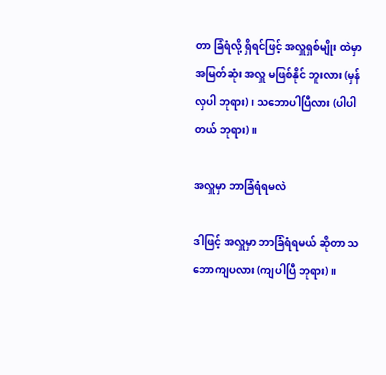တာ ခြံရံလို့ ရှိရင်ဖြင့် အလှူရှစ်မျိုး ထဲမှာ အမြတ်ဆုံး အလှူ မဖြစ်နိုင် ဘူးလား (မှန်လှပါ ဘုရား)၊ သဘောပါပြီလား (ပါပါတယ် ဘုရား)။

အလှူမှာ ဘာခြံရံရမလဲ

ဒါဖြင့် အလှူမှာ ဘာခြံရံရမယ် ဆိုတာ သဘောကျပလား (ကျပါပြီ ဘုရား)။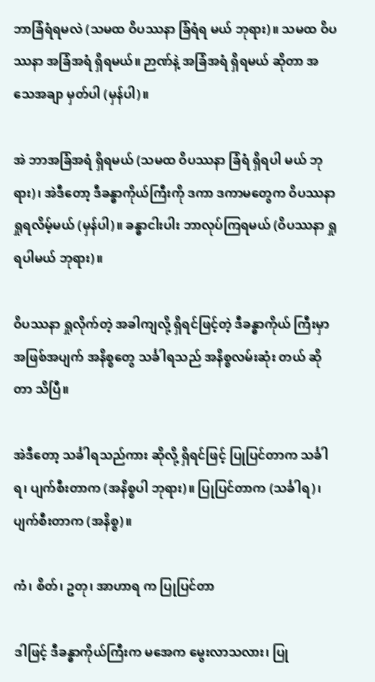ဘာခြံရံရမလဲ (သမထ ဝိပဿနာ ခြံရံရ မယ် ဘုရား)။ သမထ ဝိပဿနာ အခြံအရံ ရှိရမယ်။ ဉာဏ်နဲ့ အခြံအရံ ရှိရမယ် ဆိုတာ အသေအချာ မှတ်ပါ (မှန်ပါ)။

အဲ ဘာအခြံအရံ ရှိရမယ် (သမထ ဝိပဿနာ ခြံရံ ရှိရပါ မယ် ဘုရား)၊ အဲဒီတော့ ဒီခန္ဓာကိုယ်ကြီးကို ဒကာ ဒကာမတွေက ဝိပဿနာ ရှုရလိမ့်မယ် (မှန်ပါ)။ ခန္ဓာငါးပါး ဘာလုပ်ကြရမယ် (ဝိပဿနာ ရှုရပါမယ် ဘုရား)။

ဝိပဿနာ ရှုလိုက်တဲ့ အခါကျလို့ ရှိရင်ဖြင့်တဲ့ ဒီခန္ဓာကိုယ် ကြီးမှာ အဖြစ်အပျက် အနိစ္စတွေ သင်္ခါရသည် အနိစ္စလမ်းဆုံး တယ် ဆိုတာ သိပြီ။

အဲဒီတော့ သင်္ခါရသည်ကား ဆိုလို့ ရှိရင်ဖြင့် ပြုပြင်တာက သင်္ခါရ၊ ပျက်စီးတာက (အနိစ္စပါ ဘုရား)။ ပြုပြင်တာက (သင်္ခါရ)၊ ပျက်စီးတာက (အနိစ္စ)။

ကံ၊ စိတ်၊ ဥတု၊ အာဟာရ က ပြုပြင်တာ

ဒါဖြင့် ဒီခန္ဓာကိုယ်ကြီးက မအေက မွေးလာသလား၊ ပြု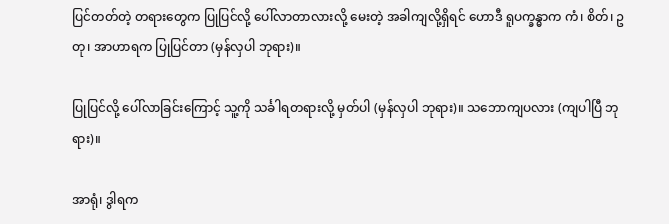ပြင်တတ်တဲ့ တရားတွေက ပြုပြင်လို့ ပေါ်လာတာလားလို့ မေးတဲ့ အခါကျလို့ရှိရင် ဟောဒီ ရူပက္ခန္ဓာက ကံ၊ စိတ်၊ ဥတု၊ အာဟာရက ပြုပြင်တာ (မှန်လှပါ ဘုရား)။

ပြုပြင်လို့ ပေါ်လာခြင်းကြောင့် သူ့ကို သင်္ခါရတရားလို့ မှတ်ပါ (မှန်လှပါ ဘုရား)။ သဘောကျပလား (ကျပါပြီ ဘုရား)။

အာရုံ၊ ဒွါရက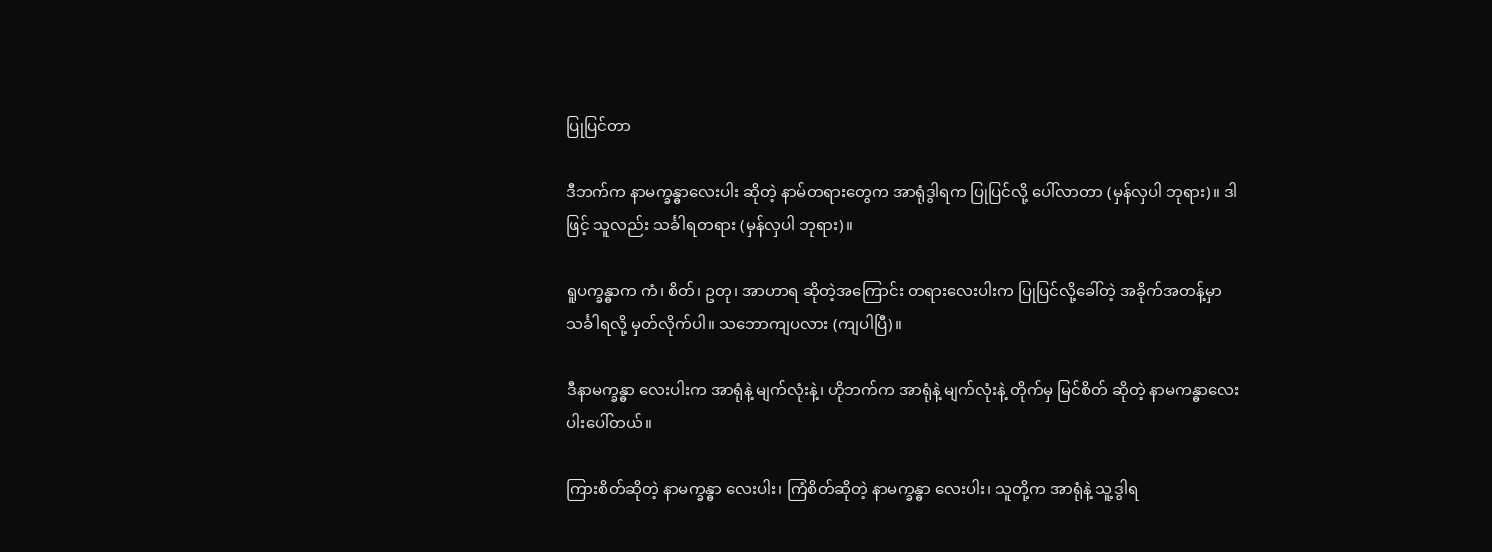ပြုပြင်တာ

ဒီဘက်က နာမက္ခန္ဓာလေးပါး ဆိုတဲ့ နာမ်တရားတွေက အာရုံဒွါရက ပြုပြင်လို့ ပေါ်လာတာ (မှန်လှပါ ဘုရား)။ ဒါဖြင့် သူလည်း သင်္ခါရတရား (မှန်လှပါ ဘုရား)။

ရူပက္ခန္ဓာက ကံ၊ စိတ်၊ ဥတု၊ အာဟာရ ဆိုတဲ့အကြောင်း တရားလေးပါးက ပြုပြင်လို့ခေါ်တဲ့ အခိုက်အတန့်မှာ သင်္ခါရလို့ မှတ်လိုက်ပါ။ သဘောကျပလား (ကျပါပြီ)။

ဒီနာမက္ခန္ဓာ လေးပါးက အာရုံနဲ့ မျက်လုံးနဲ့၊ ဟိုဘက်က အာရုံနဲ့ မျက်လုံးနဲ့ တိုက်မှ မြင်စိတ် ဆိုတဲ့ နာမကန္ဓာလေးပါးပေါ်တယ်။

ကြားစိတ်ဆိုတဲ့ နာမက္ခန္ဓာ လေးပါး၊ ကြံစိတ်ဆိုတဲ့ နာမက္ခန္ဓာ လေးပါး၊ သူတို့က အာရုံနဲ့ သူ့ဒွါရ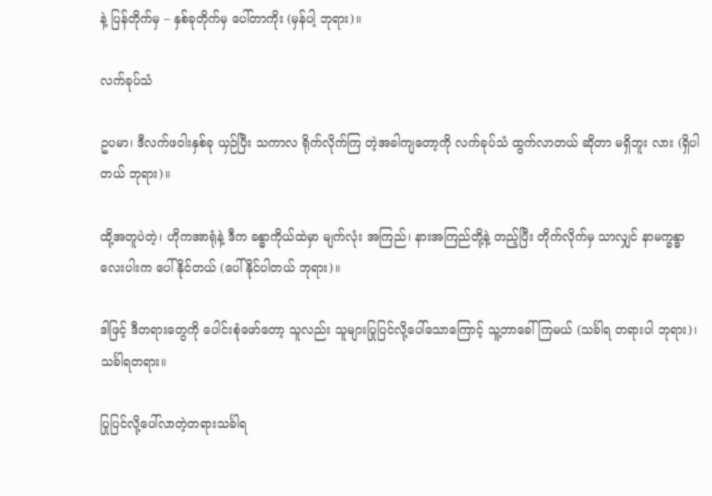နဲ့ ပြန်တိုက်မှ – နှစ်ခုတိုက်မှ ပေါ်တာကိုး (မှန်ပါ့ ဘုရား)။

လက်ခုပ်သံ

ဥပမာ၊ ဒီလက်ဖဝါးနှစ်ခု ယှဉ်ပြီး သကာလ ရိုက်လိုက်ကြ တဲ့အခါကျတော့ကို လက်ခုပ်သံ ထွက်လာတယ် ဆိုတာ မရှိဘူး လား (ရှိပါတယ် ဘုရား)။

ထို့အတူပဲတဲ့၊ ဟိုကအာရုံနဲ့ ဒီက ခန္ဓာကိုယ်ထဲမှာ မျက်လုံး အကြည်၊ နားအကြည်တို့နဲ့ တည့်ပြီး တိုက်လိုက်မှ သာလျှင် နာမက္ခန္ဓာလေးပါးက ပေါ်နိုင်တယ် (ပေါ်နိုင်ပါတယ် ဘုရား)။

ဒါဖြင့် ဒီတရားတွေကို ပေါင်းစုံဖော်တော့ သူလည်း သူများပြုပြင်လို့ပေါ်သောကြောင့် သူ့ဘာခေါ်ကြမယ် (သင်္ခါရ တရားပါ ဘုရား)၊ သင်္ခါရတရား။

ပြုပြင်လို့ပေါ်လာတဲ့တရားသင်္ခါရ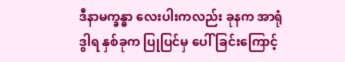ဒီနာမက္ခန္ဓာ လေးပါးကလည်း ခုနက အာရုံဒွါရ နှစ်ခုက ပြုပြင်မှ ပေါ်ခြင်းကြောင့်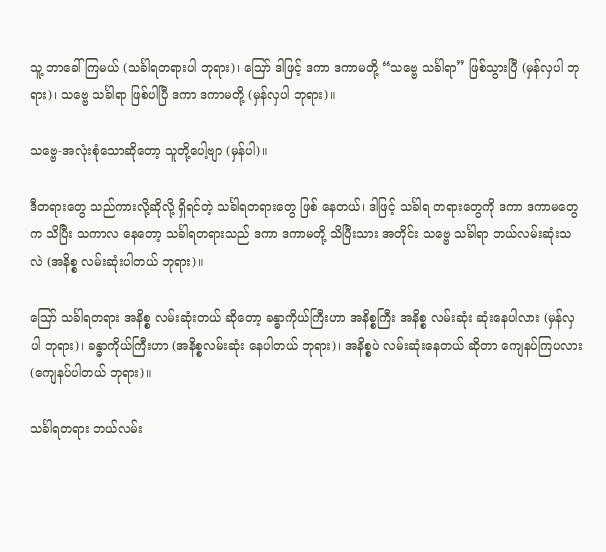သူ့ ဘာခေါ်ကြမယ် (သင်္ခါရတရားပါ ဘုရား)၊ ဪ ဒါဖြင့် ဒကာ ဒကာမတို့ “သဗ္ဗေ သင်္ခါရာ” ဖြစ်သွားပြီ (မှန်လှပါ ဘုရား)၊ သဗ္ဗေ သင်္ခါရာ ဖြစ်ပါပြီ ဒကာ ဒကာမတို့ (မှန်လှပါ ဘုရား)။

သဗ္ဗေ-အလုံးစုံသောဆိုတော့ သူတို့ပေါ့ဗျာ (မှန်ပါ)။

ဒီတရားတွေ သည်ကားလို့ဆိုလို့ ရှိရင်တဲ့ သင်္ခါရတရားတွေ ဖြစ် နေတယ်၊ ဒါဖြင့် သင်္ခါရ တရားတွေကို ဒကာ ဒကာမတွေက သိပြီး သကာလ နေတော့ သင်္ခါရတရားသည် ဒကာ ဒကာမတို့ သိပြီးသား အတိုင်း သဗ္ဗေ သင်္ခါရာ ဘယ်လမ်းဆုံးသလဲ (အနိစ္စ လမ်းဆုံးပါတယ် ဘုရား)။

ဪ သင်္ခါရတရား အနိစ္စ လမ်းဆုံးတယ် ဆိုတော့ ခန္ဓာကိုယ်ကြီးဟာ အနိစ္စကြီး အနိစ္စ လမ်းဆုံး ဆုံးနေပါလား (မှန်လှပါ ဘုရား)၊ ခန္ဓာကိုယ်ကြီးဟာ (အနိစ္စလမ်းဆုံး နေပါတယ် ဘုရား)၊ အနိစ္စပဲ လမ်းဆုံးနေတယ် ဆိုတာ ကျေနပ်ကြပလား (ကျေနပ်ပါတယ် ဘုရား)။

သင်္ခါရတရား ဘယ်လမ်း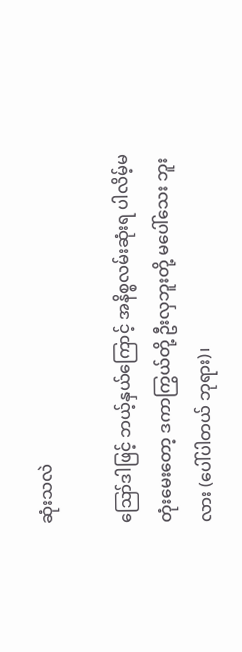ဆုံးသလဲ

ဪဒါဖြင့် ဘယ့်နှယ်ကြောင့် အနိစ္စလမ်းဆုံးရ ပါလိမ့်မတုံးမေးတော့ ဒကာကြွယ်တို့ ဦးလှဘူးတို့ မပေါ်သေး ဘူးလား (ပေါ်ပါတယ် ဘုရား)၊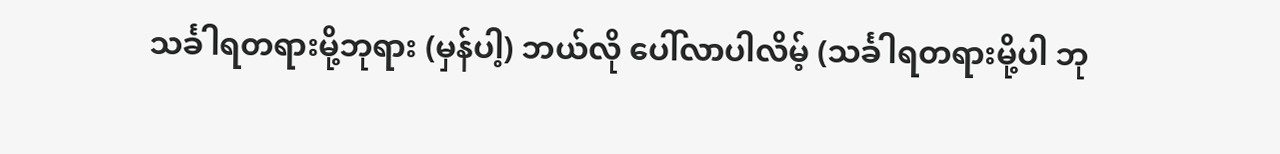သင်္ခါရတရားမို့ဘုရား (မှန်ပါ့) ဘယ်လို ပေါ်လာပါလိမ့် (သင်္ခါရတရားမို့ပါ ဘု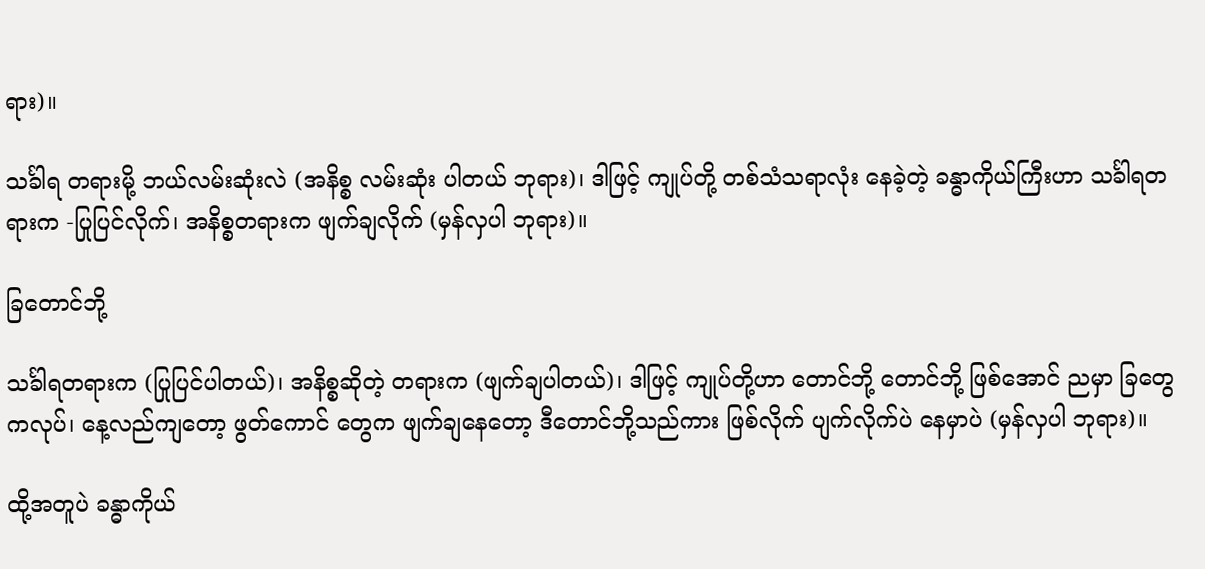ရား)။

သင်္ခါရ တရားမို့ ဘယ်လမ်းဆုံးလဲ (အနိစ္စ လမ်းဆုံး ပါတယ် ဘုရား)၊ ဒါဖြင့် ကျုပ်တို့ တစ်သံသရာလုံး နေခဲ့တဲ့ ခန္ဓာကိုယ်ကြီးဟာ သင်္ခါရတရားက -ပြုပြင်လိုက်၊ အနိစ္စတရားက ဖျက်ချလိုက် (မှန်လှပါ ဘုရား)။

ခြတောင်ဘို့

သင်္ခါရတရားက (ပြုပြင်ပါတယ်)၊ အနိစ္စဆိုတဲ့ တရားက (ဖျက်ချပါတယ်)၊ ဒါဖြင့် ကျုပ်တို့ဟာ တောင်ဘို့ တောင်ဘို့ ဖြစ်အောင် ညမှာ ခြတွေကလုပ်၊ နေ့လည်ကျတော့ ဖွတ်ကောင် တွေက ဖျက်ချနေတော့ ဒီတောင်ဘို့သည်ကား ဖြစ်လိုက် ပျက်လိုက်ပဲ နေမှာပဲ (မှန်လှပါ ဘုရား)။

ထို့အတူပဲ ခန္ဓာကိုယ်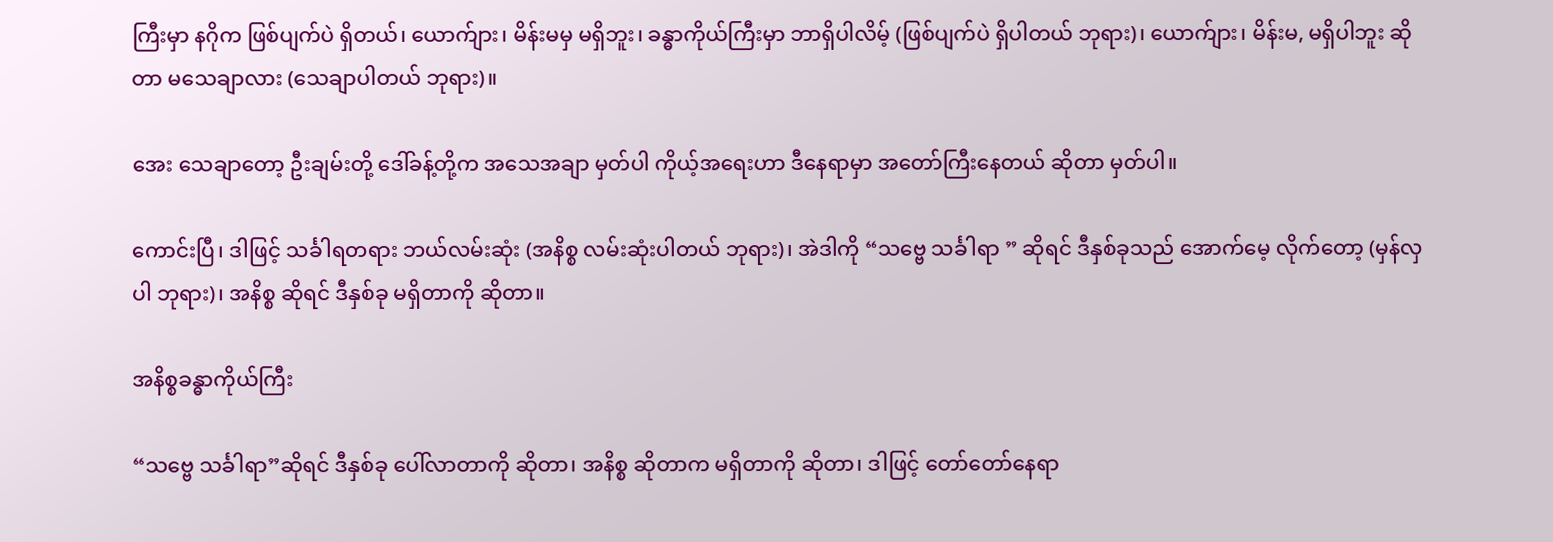ကြီးမှာ နဂိုက ဖြစ်ပျက်ပဲ ရှိတယ်၊ ယောက်ျား၊ မိန်းမမှ မရှိဘူး၊ ခန္ဓာကိုယ်ကြီးမှာ ဘာရှိပါလိမ့် (ဖြစ်ပျက်ပဲ ရှိပါတယ် ဘုရား)၊ ယောက်ျား၊ မိန်းမ, မရှိပါဘူး ဆိုတာ မသေချာလား (သေချာပါတယ် ဘုရား)။

အေး သေချာတော့ ဦးချမ်းတို့ ဒေါ်ခန့်တို့က အသေအချာ မှတ်ပါ ကိုယ့်အရေးဟာ ဒီနေရာမှာ အတော်ကြီးနေတယ် ဆိုတာ မှတ်ပါ။

ကောင်းပြီ၊ ဒါဖြင့် သင်္ခါရတရား ဘယ်လမ်းဆုံး (အနိစ္စ လမ်းဆုံးပါတယ် ဘုရား)၊ အဲဒါကို “သဗ္ဗေ သင်္ခါရာ ” ဆိုရင် ဒီနှစ်ခုသည် အောက်မေ့ လိုက်တော့ (မှန်လှပါ ဘုရား)၊ အနိစ္စ ဆိုရင် ဒီနှစ်ခု မရှိတာကို ဆိုတာ။

အနိစ္စခန္ဓာကိုယ်ကြီး

“သဗ္ဗေ သင်္ခါရာ”ဆိုရင် ဒီနှစ်ခု ပေါ်လာတာကို ဆိုတာ၊ အနိစ္စ ဆိုတာက မရှိတာကို ဆိုတာ၊ ဒါဖြင့် တော်တော်နေရာ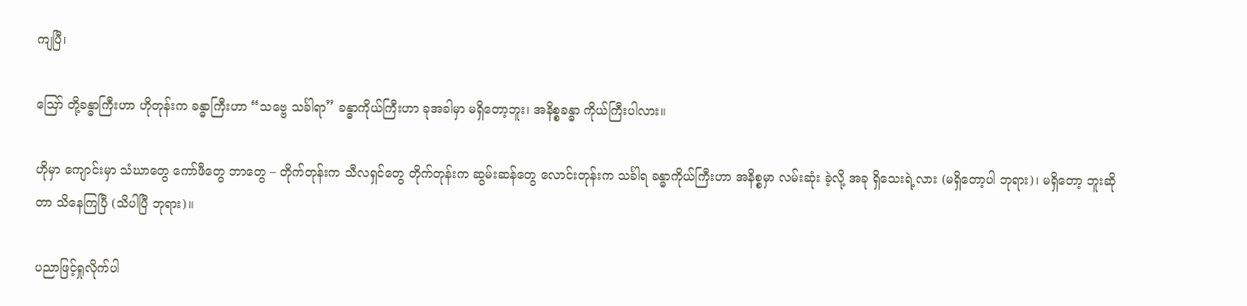ကျပြီ၊

ဪ တို့ခန္ဓာကြီးဟာ ဟိုတုန်းက ခန္ဓာကြီးဟာ “သဗ္ဗေ သင်္ခါရာ” ခန္ဓာကိုယ်ကြီးဟာ ခုအခါမှာ မရှိတော့ဘူး၊ အနိစ္စခန္ဓာ ကိုယ်ကြီးပါလား။

ဟိုမှာ ကျောင်းမှာ သံဃာတွေ ကော်ဖီတွေ ဘာတွေ – တိုက်တုန်းက သီလရှင်တွေ တိုက်တုန်းက ဆွမ်းဆန်တွေ လောင်းတုန်းက သင်္ခါရ ခန္ဓာကိုယ်ကြီးဟာ အနိစ္စမှာ လမ်းဆုံး ခဲ့လို့ အခု ရှိသေးရဲ့လား (မရှိတော့ပါ ဘုရား)၊ မရှိတော့ ဘူးဆိုတာ သိနေကြပြီ (သိပါပြီ ဘုရား)။

ပညာဖြင့်ရှုလိုက်ပါ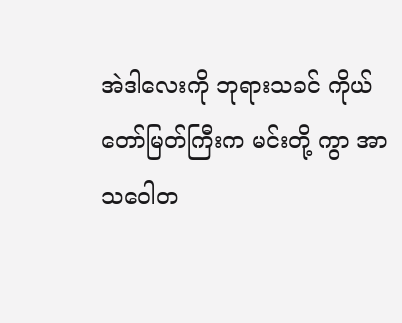အဲဒါလေးကို ဘုရားသခင် ကိုယ်တော်မြတ်ကြီးက မင်းတို့ ကွာ အာသဝေါတ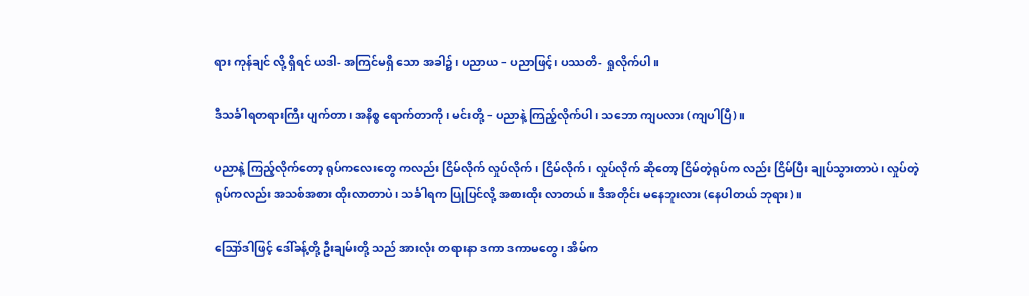ရား ကုန်ချင် လို့ ရှိရင် ယဒါ- အကြင်မရှိ သော အခါ၌၊ ပညာယ – ပညာဖြင့်၊ ပဿတိ- ရှုလိုက်ပါ။

ဒီသင်္ခါရတရားကြီး ပျက်တာ၊ အနိစ္စ ရောက်တာကို၊ မင်းတို့ – ပညာနဲ့ ကြည့်လိုက်ပါ၊ သဘော ကျပလား (ကျပါပြီ)။

ပညာနဲ့ ကြည့်လိုက်တော့ ရုပ်ကလေးတွေ ကလည်း ငြိမ်လိုက် လှုပ်လိုက်၊ ငြိမ်လိုက်၊ လှုပ်လိုက် ဆိုတော့ ငြိမ်တဲ့ရုပ်က လည်း ငြိမ်ပြီး ချုပ်သွားတာပဲ၊ လှုပ်တဲ့ ရုပ်ကလည်း အသစ်အစား ထိုးလာတာပဲ၊ သင်္ခါရက ပြုပြင်လို့ အစားထိုး လာတယ်။ ဒီအတိုင်း မနေဘူးလား (နေပါတယ် ဘုရား)။

ဪဒါဖြင့် ဒေါ်ခန့်တို့ ဦးချမ်းတို့ သည် အားလုံး တရားနာ ဒကာ ဒကာမတွေ၊ အိမ်က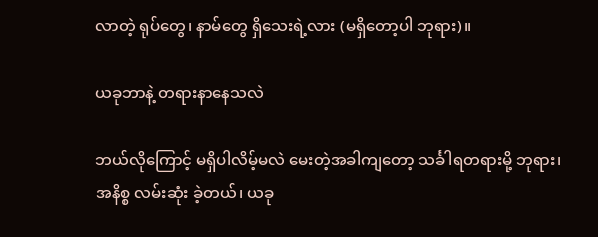လာတဲ့ ရုပ်တွေ၊ နာမ်တွေ ရှိသေးရဲ့လား (မရှိတော့ပါ ဘုရား)။

ယခုဘာနဲ့ တရားနာနေသလဲ

ဘယ်လိုကြောင့် မရှိပါလိမ့်မလဲ မေးတဲ့အခါကျတော့ သင်္ခါရတရားမို့ ဘုရား၊ အနိစ္စ လမ်းဆုံး ခဲ့တယ်၊ ယခု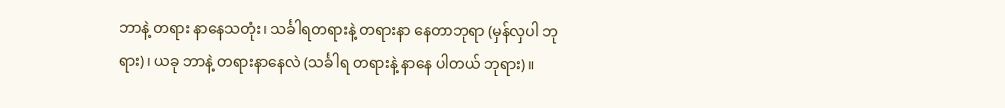ဘာနဲ့ တရား နာနေသတုံး၊ သင်္ခါရတရားနဲ့ တရားနာ နေတာဘုရာ (မှန်လှပါ ဘုရား)၊ ယခု ဘာနဲ့ တရားနာနေလဲ (သင်္ခါရ တရားနဲ့ နာနေ ပါတယ် ဘုရား)။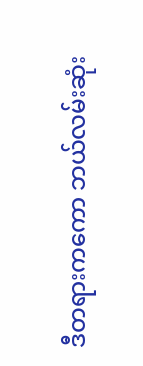ဒီတရားကကော ဘယ်လမ်းဆုံး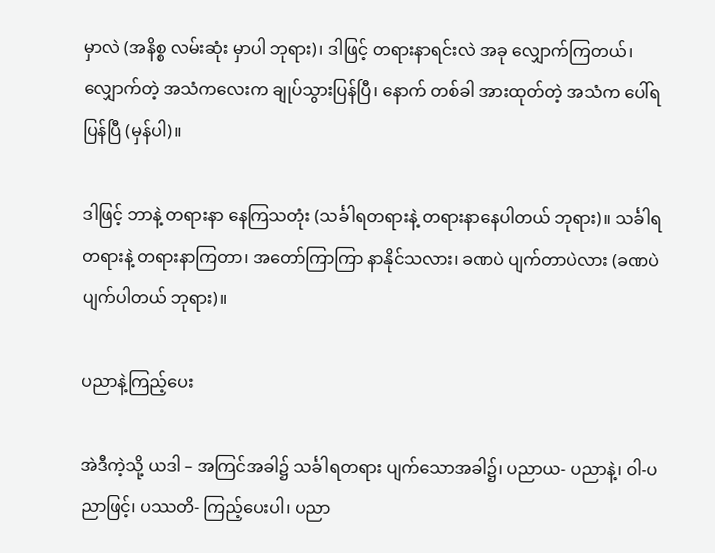မှာလဲ (အနိစ္စ လမ်းဆုံး မှာပါ ဘုရား)၊ ဒါဖြင့် တရားနာရင်းလဲ အခု လျှောက်ကြတယ်၊ လျှောက်တဲ့ အသံကလေးက ချုပ်သွားပြန်ပြီ၊ နောက် တစ်ခါ အားထုတ်တဲ့ အသံက ပေါ်ရပြန်ပြီ (မှန်ပါ)။

ဒါဖြင့် ဘာနဲ့ တရားနာ နေကြသတုံး (သင်္ခါရတရားနဲ့ တရားနာနေပါတယ် ဘုရား)။ သင်္ခါရ တရားနဲ့ တရားနာကြတာ၊ အတော်ကြာကြာ နာနိုင်သလား၊ ခဏပဲ ပျက်တာပဲလား (ခဏပဲ ပျက်ပါတယ် ဘုရား)။

ပညာနဲ့ကြည့်ပေး

အဲဒီကဲ့သို့ ယဒါ – အကြင်အခါ၌ သင်္ခါရတရား ပျက်သောအခါ၌၊ ပညာယ- ပညာနဲ့၊ ဝါ-ပညာဖြင့်၊ ပဿတိ- ကြည့်ပေးပါ၊ ပညာ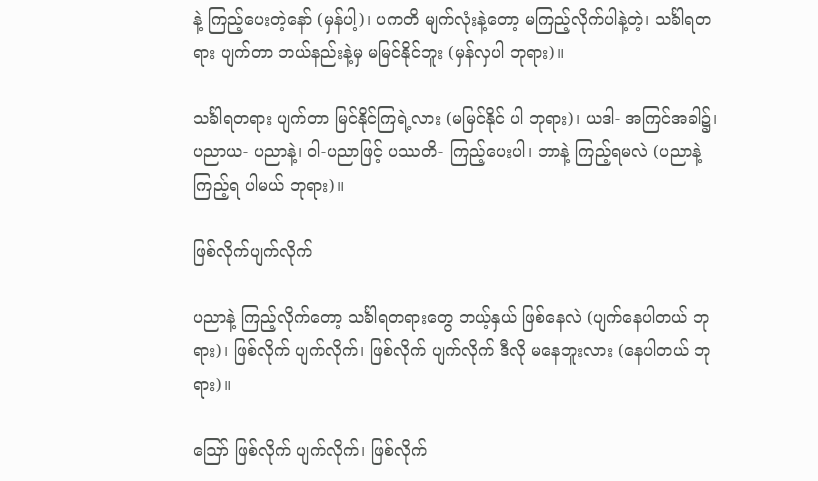နဲ့ ကြည့်ပေးတဲ့နော် (မှန်ပါ့)၊ ပကတိ မျက်လုံးနဲ့တော့ မကြည့်လိုက်ပါနဲ့တဲ့၊ သင်္ခါရတရား ပျက်တာ ဘယ်နည်းနဲ့မှ မမြင်နိုင်ဘူး (မှန်လှပါ ဘုရား)။

သင်္ခါရတရား ပျက်တာ မြင်နိုင်ကြရဲ့လား (မမြင်နိုင် ပါ ဘုရား)၊ ယဒါ- အကြင်အခါ၌၊ ပညာယ- ပညာနဲ့၊ ဝါ-ပညာဖြင့် ပဿတိ- ကြည့်ပေးပါ၊ ဘာနဲ့ ကြည့်ရမလဲ (ပညာနဲ့ ကြည့်ရ ပါမယ် ဘုရား)။

ဖြစ်လိုက်ပျက်လိုက်

ပညာနဲ့ ကြည့်လိုက်တော့ သင်္ခါရတရားတွေ ဘယ့်နှယ် ဖြစ်နေလဲ (ပျက်နေပါတယ် ဘုရား)၊ ဖြစ်လိုက် ပျက်လိုက်၊ ဖြစ်လိုက် ပျက်လိုက် ဒီလို မနေဘူးလား (နေပါတယ် ဘုရား)။

ဪ ဖြစ်လိုက် ပျက်လိုက်၊ ဖြစ်လိုက်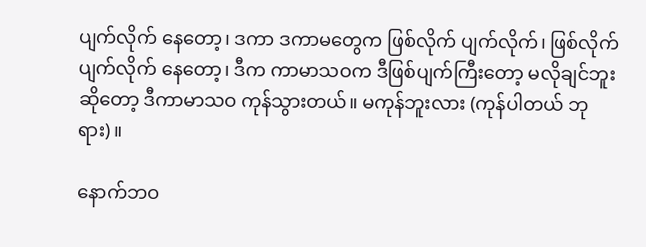ပျက်လိုက် နေတော့၊ ဒကာ ဒကာမတွေက ဖြစ်လိုက် ပျက်လိုက်၊ ဖြစ်လိုက် ပျက်လိုက် နေတော့၊ ဒီက ကာမာသဝက ဒီဖြစ်ပျက်ကြီးတော့ မလိုချင်ဘူး ဆိုတော့ ဒီကာမာသဝ ကုန်သွားတယ်။ မကုန်ဘူးလား (ကုန်ပါတယ် ဘုရား)။

နောက်ဘဝ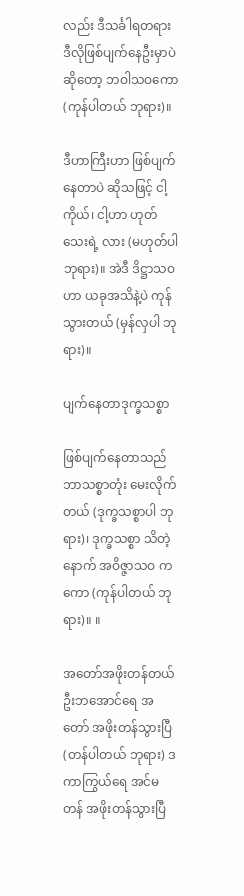လည်း ဒီသင်္ခါရတရား ဒီလိုဖြစ်ပျက်နေဦးမှာပဲ ဆိုတော့ ဘဝါသဝကော (ကုန်ပါတယ် ဘုရား)။

ဒီဟာကြီးဟာ ဖြစ်ပျက်နေတာပဲ ဆိုသဖြင့် ငါ့ကိုယ်၊ ငါ့ဟာ ဟုတ်သေးရဲ့ လား (မဟုတ်ပါ ဘုရား)။ အဲဒီ ဒိဋ္ဌာသဝ ဟာ ယခုအသိနဲ့ပဲ ကုန်သွားတယ် (မှန်လှပါ ဘုရား)။

ပျက်နေတာဒုက္ခသစ္စာ

ဖြစ်ပျက်နေတာသည် ဘာသစ္စာတုံး မေးလိုက်တယ် (ဒုက္ခသစ္စာပါ ဘုရား)၊ ဒုက္ခသစ္စာ သိတဲ့ နောက် အဝိဇ္ဇာသဝ ကကော (ကုန်ပါတယ် ဘုရား)။ ။

အတော်အဖိုးတန်တယ် ဦးဘအောင်ရေ အတော် အဖိုးတန်သွားပြီ (တန်ပါတယ် ဘုရား) ဒကာကြွယ်ရေ အင်မတန် အဖိုးတန်သွားပြီ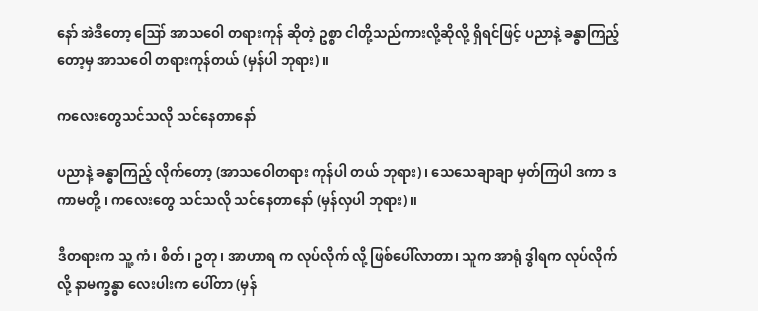နော် အဲဒီတော့ ဪ အာသဝေါ တရားကုန် ဆိုတဲ့ ဥစ္စာ ငါတို့သည်ကားလို့ဆိုလို့ ရှိရင်ဖြင့် ပညာနဲ့ ခန္ဓာကြည့်တော့မှ အာသဝေါ တရားကုန်တယ် (မှန်ပါ ဘုရား)။

ကလေးတွေသင်သလို သင်နေတာနော်

ပညာနဲ့ ခန္ဓာကြည့် လိုက်တော့ (အာသဝေါတရား ကုန်ပါ တယ် ဘုရား)၊ သေသေချာချာ မှတ်ကြပါ ဒကာ ဒကာမတို့ ၊ ကလေးတွေ သင်သလို သင်နေတာနော် (မှန်လှပါ ဘုရား)။

ဒီတရားက သူ့ ကံ၊ စိတ်၊ ဥတု၊ အာဟာရ က လုပ်လိုက် လို့ ဖြစ်ပေါ်လာတာ၊ သူက အာရုံ ဒွါရက လုပ်လိုက်လို့ နာမက္ခန္ဓာ လေးပါးက ပေါ်တာ (မှန်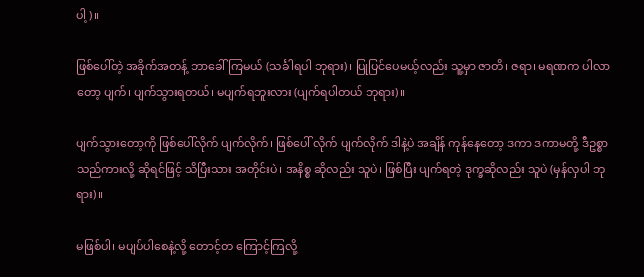ပါ့)။

ဖြစ်ပေါ်တဲ့ အခိုက်အတန့် ဘာခေါ်ကြမယ် (သင်္ခါရပါ ဘုရား)၊ ပြုပြင်ပေမယ့်လည်း သူ့မှာ ဇာတိ၊ ဇရာ၊ မရဏက ပါလာတော့ ပျက်၊ ပျက်သွားရတယ်၊ မပျက်ရဘူးလား (ပျက်ရပါတယ် ဘုရား)။

ပျက်သွားတော့ကို ဖြစ်ပေါ်လိုက် ပျက်လိုက်၊ ဖြစ်ပေါ် လိုက် ပျက်လိုက် ဒါနဲ့ပဲ အချိန် ကုန်နေတော့ ဒကာ ဒကာမတို့ ဒီဥစ္စာ သည်ကားလို့ ဆိုရင်ဖြင့် သိပြီးသား အတိုင်းပဲ၊ အနိစ္စ ဆိုလည်း သူပဲ၊ ဖြစ်ပြီး ပျက်ရတဲ့ ဒုက္ခဆိုလည်း သူပဲ (မှန်လှပါ ဘုရား)။

မဖြစ်ပါ၊ မပျပ်ပါစေနဲ့လို့ တောင့်တ ကြောင့်ကြလို့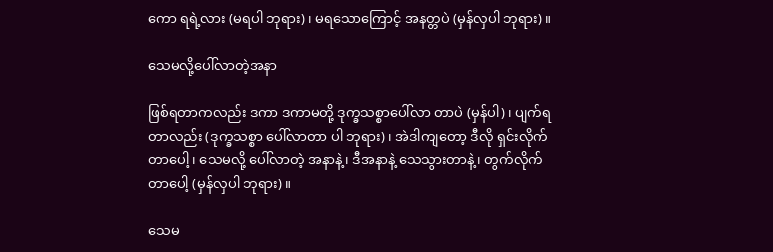ကော ရရဲ့လား (မရပါ ဘုရား)၊ မရသောကြောင့် အနတ္တပဲ (မှန်လှပါ ဘုရား)။

သေမလို့ပေါ်လာတဲ့အနာ

ဖြစ်ရတာကလည်း ဒကာ ဒကာမတို့ ဒုက္ခသစ္စာပေါ်လာ တာပဲ (မှန်ပါ)၊ ပျက်ရတာလည်း (ဒုက္ခသစ္စာ ပေါ်လာတာ ပါ ဘုရား)၊ အဲဒါကျတော့ ဒီလို ရှင်းလိုက်တာပေါ့၊ သေမလို့ ပေါ်လာတဲ့ အနာနဲ့၊ ဒီအနာနဲ့ သေသွားတာနဲ့၊ တွက်လိုက်တာပေါ့ (မှန်လှပါ ဘုရား)။

သေမ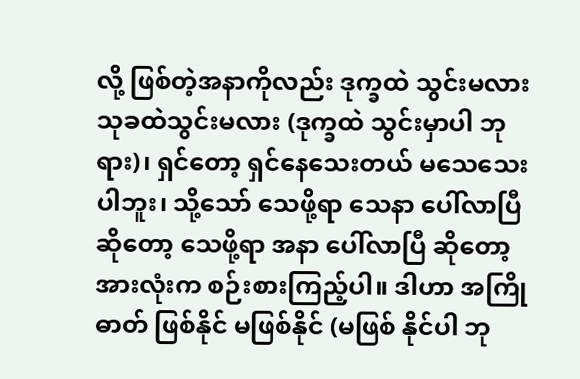လို့ ဖြစ်တဲ့အနာကိုလည်း ဒုက္ခထဲ သွင်းမလား သုခထဲသွင်းမလား (ဒုက္ခထဲ သွင်းမှာပါ ဘုရား)၊ ရှင်တော့ ရှင်နေသေးတယ် မသေသေးပါဘူး၊ သို့သော် သေဖို့ရာ သေနာ ပေါ်လာပြီ ဆိုတော့ သေဖို့ရာ အနာ ပေါ်လာပြီ ဆိုတော့ အားလုံးက စဉ်းစားကြည့်ပါ။ ဒါဟာ အကြိုဓာတ် ဖြစ်နိုင် မဖြစ်နိုင် (မဖြစ် နိုင်ပါ ဘု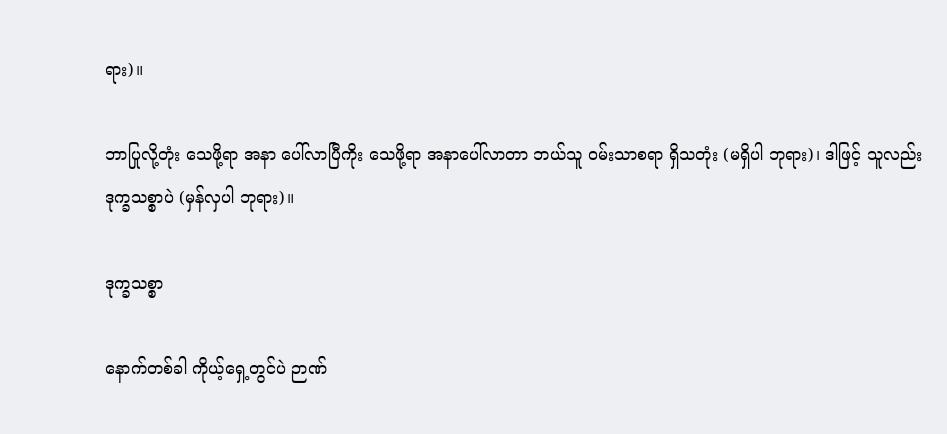ရား)။

ဘာပြုလို့တုံး သေဖို့ရာ အနာ ပေါ်လာပြီကိုး သေဖို့ရာ အနာပေါ်လာတာ ဘယ်သူ ဝမ်းသာစရာ ရှိသတုံး (မရှိပါ ဘုရား)၊ ဒါဖြင့် သူလည်း ဒုက္ခသစ္စာပဲ (မှန်လှပါ ဘုရား)။

ဒုက္ခသစ္စာ

နောက်တစ်ခါ ကိုယ့်ရှေ့တွင်ပဲ ဉာဏ်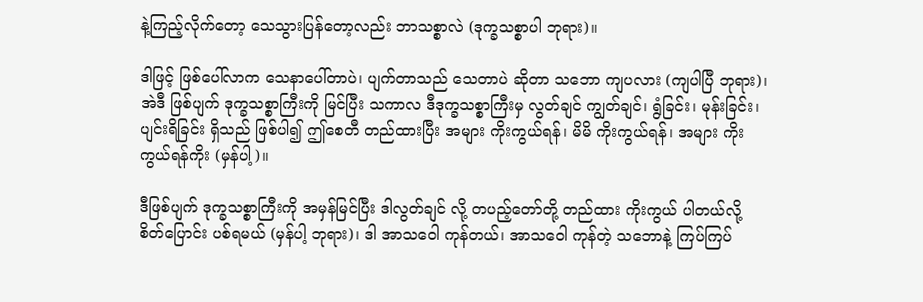နဲ့ကြည့်လိုက်တော့ သေသွားပြန်တော့လည်း ဘာသစ္စာလဲ (ဒုက္ခသစ္စာပါ ဘုရား)။

ဒါဖြင့် ဖြစ်ပေါ်လာက သေနာပေါ်တာပဲ၊ ပျက်တာသည် သေတာပဲ ဆိုတာ သဘော ကျပလား (ကျပါပြီ ဘုရား)၊ အဲဒီ ဖြစ်ပျက် ဒုက္ခသစ္စာကြီးကို မြင်ပြီး သကာလ ဒီဒုက္ခသစ္စာကြီးမှ လွတ်ချင် ကျွတ်ချင်၊ ရွံခြင်း၊ မုန်းခြင်း၊ ပျင်းရိခြင်း ရှိသည် ဖြစ်ပါ၍ ဤစေတီ တည်ထားပြီး အများ ကိုးကွယ်ရန်၊ မိမိ ကိုးကွယ်ရန်၊ အများ ကိုးကွယ်ရန်ကိုး (မှန်ပါ့)။

ဒီဖြစ်ပျက် ဒုက္ခသစ္စာကြီးကို အမှန်မြင်ပြီး ဒါလွတ်ချင် လို့ တပည့်တော်တို့ တည်ထား ကိုးကွယ် ပါတယ်လို့ စိတ်ပြောင်း ပစ်ရမယ် (မှန်ပါ့ ဘုရား)၊ ဒါ အာသဝေါ ကုန်တယ်၊ အာသဝေါ ကုန်တဲ့ သဘောနဲ့ ကြပ်ကြပ်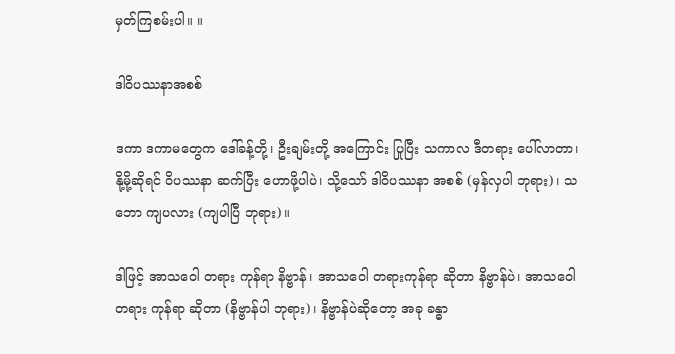မှတ်ကြစမ်းပါ။ ။

ဒါဝိပဿနာအစစ်

ဒကာ ဒကာမတွေက ဒေါ်ခန့်တို့၊ ဦးချမ်းတို့ အကြောင်း ပြုပြီး သကာလ ဒီတရား ပေါ်လာတာ၊ နို့မို့ဆိုရင် ဝိပဿနာ ဆက်ပြီး ဟောဖို့ပါပဲ၊ သို့သော် ဒါဝိပဿနာ အစစ် (မှန်လှပါ ဘုရား)၊ သဘော ကျပလား (ကျပါပြီ ဘုရား)။

ဒါဖြင့် အာသဝေါ တရား ကုန်ရာ နိဗ္ဗာန်၊ အာသဝေါ တရားကုန်ရာ ဆိုတာ နိဗ္ဗာန်ပဲ၊ အာသဝေါတရား ကုန်ရာ ဆိုတာ (နိဗ္ဗာန်ပါ ဘုရား)၊ နိဗ္ဗာန်ပဲဆိုတော့ အခု ခန္ဓာ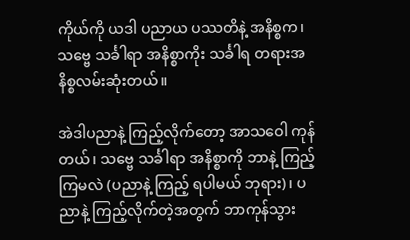ကိုယ်ကို ယဒါ ပညာယ ပဿတိနဲ့ အနိစ္စက၊ သဗ္ဗေ သင်္ခါရာ အနိစ္စာကိုး သင်္ခါရ တရားအနိစ္စလမ်းဆုံးတယ်။

အဲဒါပညာနဲ့ ကြည့်လိုက်တော့ အာသဝေါ ကုန်တယ်၊ သဗ္ဗေ သင်္ခါရာ အနိစ္စာကို ဘာနဲ့ ကြည့်ကြမလဲ (ပညာနဲ့ ကြည့် ရပါမယ် ဘုရား)၊ ပညာနဲ့ ကြည့်လိုက်တဲ့အတွက် ဘာကုန်သွား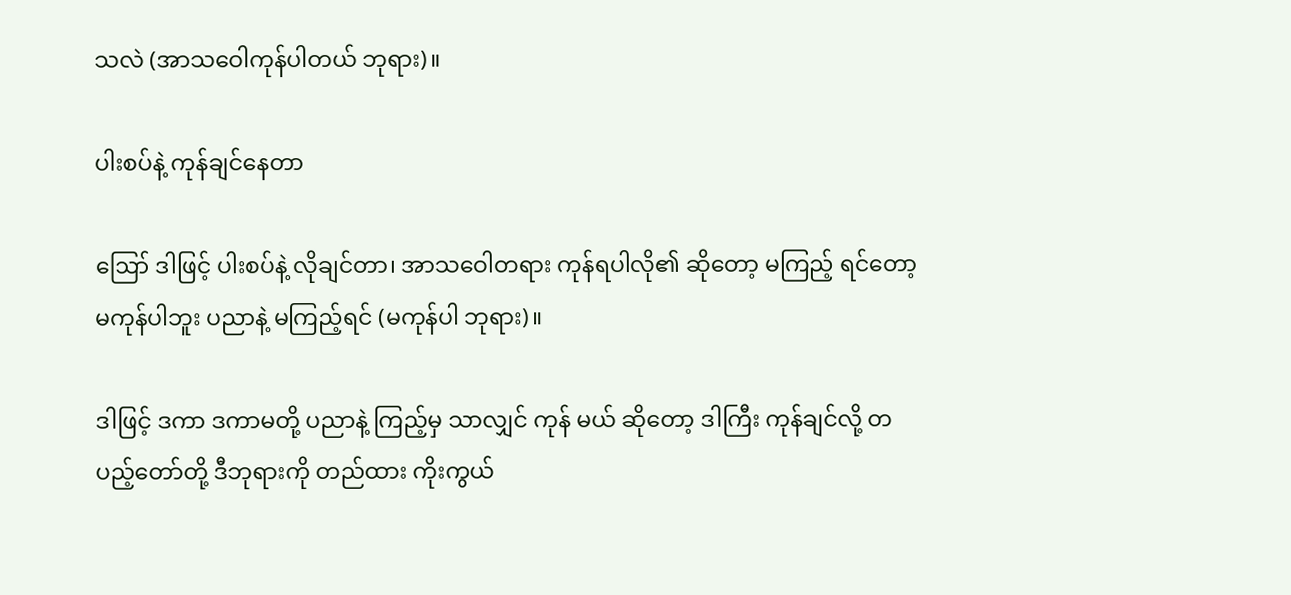သလဲ (အာသဝေါကုန်ပါတယ် ဘုရား)။

ပါးစပ်နဲ့ ကုန်ချင်နေတာ

ဪ ဒါဖြင့် ပါးစပ်နဲ့ လိုချင်တာ၊ အာသဝေါတရား ကုန်ရပါလို၏ ဆိုတော့ မကြည့် ရင်တော့ မကုန်ပါဘူး ပညာနဲ့ မကြည့်ရင် (မကုန်ပါ ဘုရား)။

ဒါဖြင့် ဒကာ ဒကာမတို့ ပညာနဲ့ ကြည့်မှ သာလျှင် ကုန် မယ် ဆိုတော့ ဒါကြီး ကုန်ချင်လို့ တပည့်တော်တို့ ဒီဘုရားကို တည်ထား ကိုးကွယ်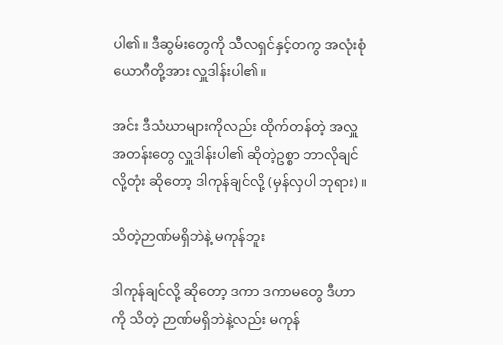ပါ၏။ ဒီဆွမ်းတွေကို သီလရှင်နှင့်တကွ အလုံးစုံ ယောဂီတို့အား လှူဒါန်းပါ၏။

အင်း ဒီသံဃာများကိုလည်း ထိုက်တန်တဲ့ အလှူ အတန်းတွေ လှူဒါန်းပါ၏ ဆိုတဲ့ဥစ္စာ ဘာလိုချင်လို့တုံး ဆိုတော့ ဒါကုန်ချင်လို့ (မှန်လှပါ ဘုရား)။

သိတဲ့ဉာဏ်မရှိဘဲနဲ့ မကုန်ဘူး

ဒါကုန်ချင်လို့ ဆိုတော့ ဒကာ ဒကာမတွေ ဒီဟာကို သိတဲ့ ဉာဏ်မရှိဘဲနဲ့လည်း မကုန်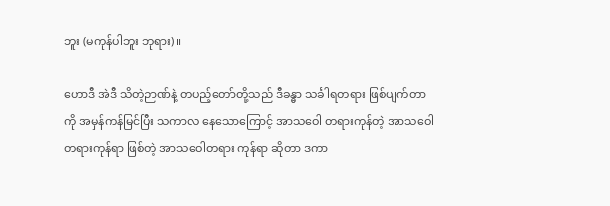ဘူး (မကုန်ပါဘူး ဘုရား)။

ဟောဒီ အဲဒီ သိတဲ့ဉာဏ်နဲ့ တပည့်တော်တို့သည် ဒီခန္ဓာ သင်္ခါရတရား ဖြစ်ပျက်တာကို အမှန်ကန်မြင်ပြီး သကာလ နေသောကြောင့် အာသဝေါ တရားကုန်တဲ့ အာသဝေါ တရားကုန်ရာ ဖြစ်တဲ့ အာသဝေါတရား ကုန်ရာ ဆိုတာ ဒကာ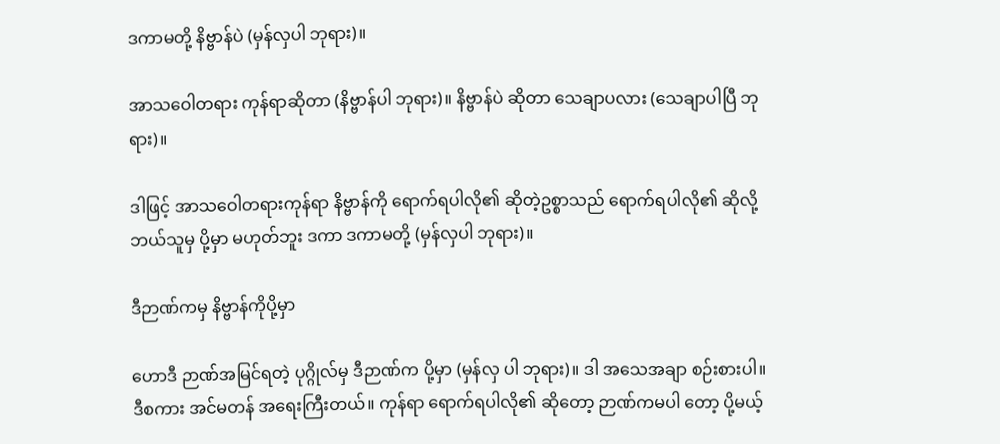ဒကာမတို့ နိဗ္ဗာန်ပဲ (မှန်လှပါ ဘုရား)။

အာသဝေါတရား ကုန်ရာဆိုတာ (နိဗ္ဗာန်ပါ ဘုရား)။ နိဗ္ဗာန်ပဲ ဆိုတာ သေချာပလား (သေချာပါပြီ ဘုရား)။

ဒါဖြင့် အာသဝေါတရားကုန်ရာ နိဗ္ဗာန်ကို ရောက်ရပါလို၏ ဆိုတဲ့ဥစ္စာသည် ရောက်ရပါလို၏ ဆိုလို့ ဘယ်သူမှ ပို့မှာ မဟုတ်ဘူး ဒကာ ဒကာမတို့ (မှန်လှပါ ဘုရား)။

ဒီဉာဏ်ကမှ နိဗ္ဗာန်ကိုပို့မှာ

ဟောဒီ ဉာဏ်အမြင်ရတဲ့ ပုဂ္ဂိုလ်မှ ဒီဉာဏ်က ပို့မှာ (မှန်လှ ပါ ဘုရား)။ ဒါ အသေအချာ စဉ်းစားပါ။ ဒီစကား အင်မတန် အရေးကြီးတယ်။ ကုန်ရာ ရောက်ရပါလို၏ ဆိုတော့ ဉာဏ်ကမပါ တော့ ပို့မယ့်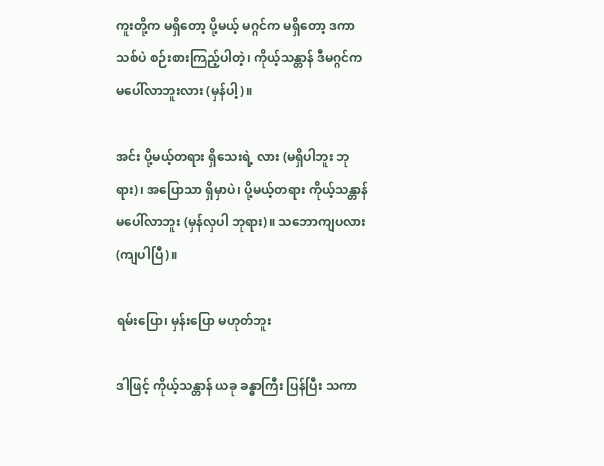ကူးတို့က မရှိတော့ ပို့မယ့် မဂ္ဂင်က မရှိတော့ ဒကာသစ်ပဲ စဉ်းစားကြည့်ပါတဲ့၊ ကိုယ့်သန္တာန် ဒီမဂ္ဂင်က မပေါ်လာဘူးလား (မှန်ပါ့)။

အင်း ပို့မယ့်တရား ရှိသေးရဲ့ လား (မရှိပါဘူး ဘုရား)၊ အပြောသာ ရှိမှာပဲ၊ ပို့မယ့်တရား ကိုယ့်သန္တာန် မပေါ်လာဘူး (မှန်လှပါ ဘုရား)။ သဘောကျပလား (ကျပါပြီ)။

ရမ်းပြော၊ မှန်းပြော မဟုတ်ဘူး

ဒါဖြင့် ကိုယ့်သန္တာန် ယခု ခန္ဓာကြီး ပြန်ပြီး သကာ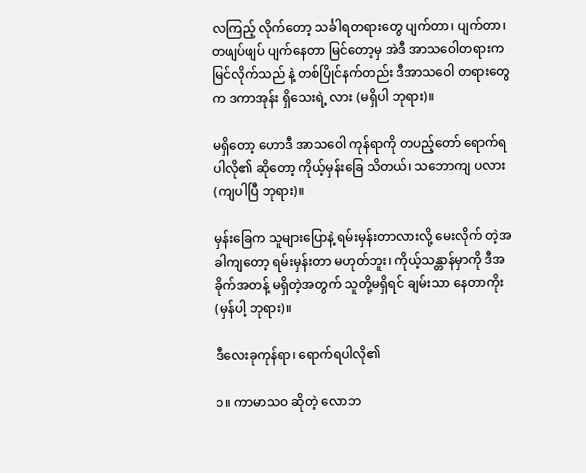လကြည့် လိုက်တော့ သင်္ခါရတရားတွေ ပျက်တာ၊ ပျက်တာ၊ တဖျပ်ဖျပ် ပျက်နေတာ မြင်တော့မှ အဲဒီ အာသဝေါတရားက မြင်လိုက်သည် နဲ့ တစ်ပြိုင်နက်တည်း ဒီအာသဝေါ တရားတွေက ဒကာအုန်း ရှိသေးရဲ့ လား (မရှိပါ ဘုရား)။

မရှိတော့ ဟောဒီ အာသဝေါ ကုန်ရာကို တပည့်တော် ရောက်ရပါလို၏ ဆိုတော့ ကိုယ့်မှန်းခြေ သိတယ်၊ သဘောကျ ပလား (ကျပါပြီ ဘုရား)။

မှန်းခြေက သူများပြောနဲ့ ရမ်းမှန်းတာလားလို့ မေးလိုက် တဲ့အခါကျတော့ ရမ်းမှန်းတာ မဟုတ်ဘူး၊ ကိုယ့်သန္တာန်မှာကို ဒီအခိုက်အတန့် မရှိတဲ့အတွက် သူတို့မရှိရင် ချမ်းသာ နေတာကိုး (မှန်ပါ့ ဘုရား)။

ဒီလေးခုကုန်ရာ၊ ရောက်ရပါလို၏

၁။ ကာမာသဝ ဆိုတဲ့ လောဘ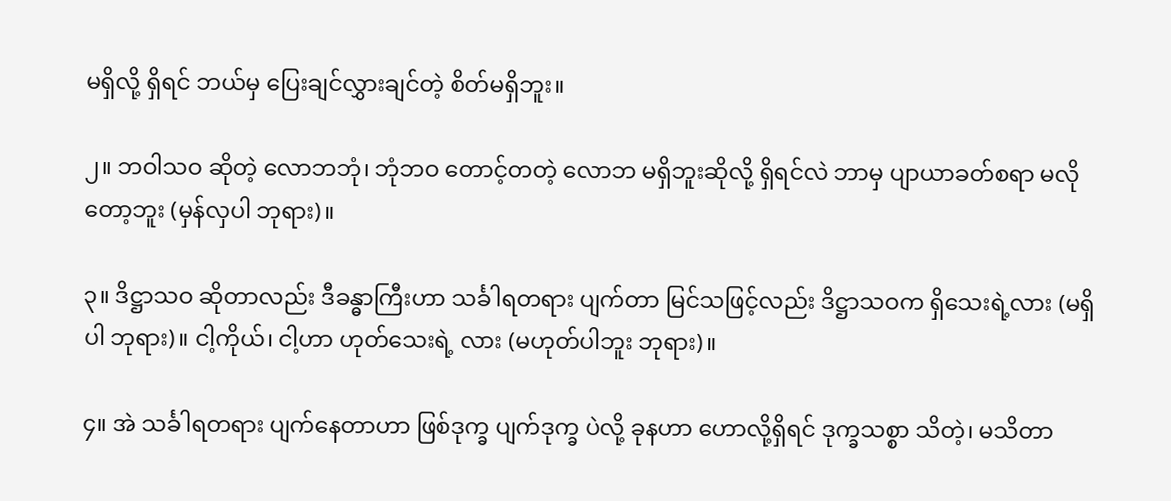မရှိလို့ ရှိရင် ဘယ်မှ ပြေးချင်လွှားချင်တဲ့ စိတ်မရှိဘူး။

၂။ ဘဝါသဝ ဆိုတဲ့ လောဘဘုံ၊ ဘုံဘဝ တောင့်တတဲ့ လောဘ မရှိဘူးဆိုလို့ ရှိရင်လဲ ဘာမှ ပျာယာခတ်စရာ မလို တော့ဘူး (မှန်လှပါ ဘုရား)။

၃။ ဒိဋ္ဌာသဝ ဆိုတာလည်း ဒီခန္ဓာကြီးဟာ သင်္ခါရတရား ပျက်တာ မြင်သဖြင့်လည်း ဒိဋ္ဌာသဝက ရှိသေးရဲ့လား (မရှိပါ ဘုရား)။ ငါ့ကိုယ်၊ ငါ့ဟာ ဟုတ်သေးရဲ့ လား (မဟုတ်ပါဘူး ဘုရား)။

၄။ အဲ သင်္ခါရတရား ပျက်နေတာဟာ ဖြစ်ဒုက္ခ ပျက်ဒုက္ခ ပဲလို့ ခုနဟာ ဟောလို့ရှိရင် ဒုက္ခသစ္စာ သိတဲ့၊ မသိတာ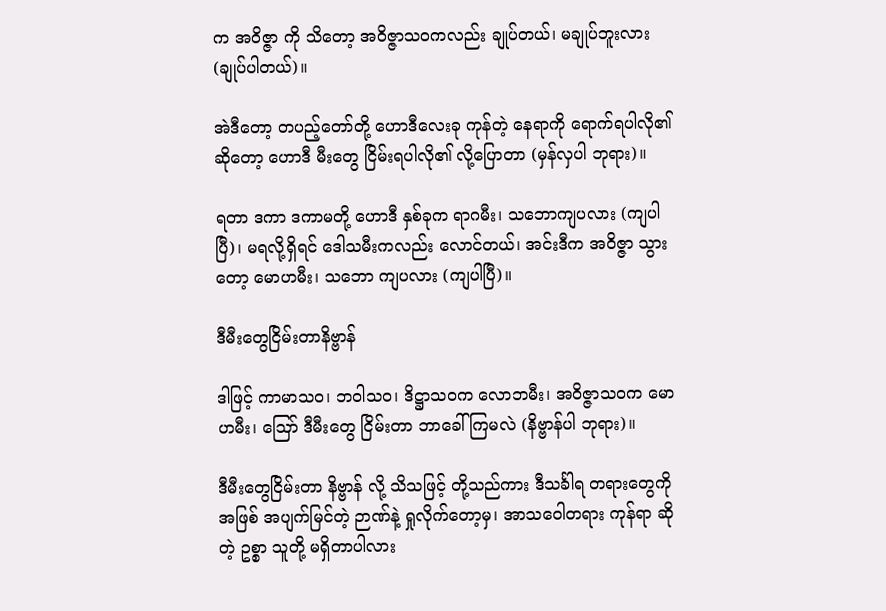က အဝိဇ္ဇာ ကို သိတော့ အဝိဇ္ဇာသဝကလည်း ချုပ်တယ်၊ မချုပ်ဘူးလား (ချုပ်ပါတယ်)။

အဲဒီတော့ တပည့်တော်တို့ ဟောဒီလေးခု ကုန်တဲ့ နေရာကို ရောက်ရပါလို၏ ဆိုတော့ ဟောဒီ မီးတွေ ငြိမ်းရပါလို၏ လို့ပြောတာ (မှန်လှပါ ဘုရား)။

ရတာ ဒကာ ဒကာမတို့ ဟောဒီ နှစ်ခုက ရာဂမီး၊ သဘောကျပလား (ကျပါပြီ)၊ မရလို့ရှိရင် ဒေါသမီးကလည်း လောင်တယ်၊ အင်းဒီက အဝိဇ္ဇာ သွားတော့ မောဟမီး၊ သဘော ကျပလား (ကျပါပြီ)။

ဒီမီးတွေငြိမ်းတာနိဗ္ဗာန်

ဒါဖြင့် ကာမာသဝ၊ ဘဝါသဝ၊ ဒိဋ္ဌာသဝက လောဘမီး၊ အဝိဇ္ဇာသဝက မောဟမီး၊ ဪ ဒီမီးတွေ ငြိမ်းတာ ဘာခေါ်ကြမလဲ (နိဗ္ဗာန်ပါ ဘုရား)။

ဒီမီးတွေငြိမ်းတာ နိဗ္ဗာန် လို့ သိသဖြင့် တို့သည်ကား ဒီသင်္ခါရ တရားတွေကို အဖြစ် အပျက်မြင်တဲ့ ဉာဏ်နဲ့ ရှုလိုက်တော့မှ၊ အာသဝေါတရား ကုန်ရာ ဆိုတဲ့ ဥစ္စာ သူတို့ မရှိတာပါလား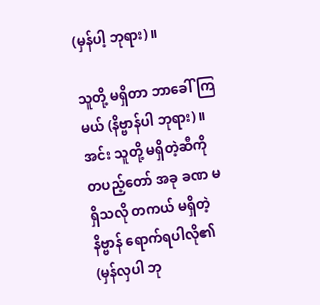(မှန်ပါ့ ဘုရား)။

သူတို့ မရှိတာ ဘာခေါ်ကြမယ် (နိဗ္ဗာန်ပါ ဘုရား)။ အင်း သူတို့ မရှိတဲ့ဆီကို တပည့်တော် အခု ခဏ မရှိသလို တကယ် မရှိတဲ့ နိဗ္ဗာန် ရောက်ရပါလို၏ (မှန်လှပါ ဘု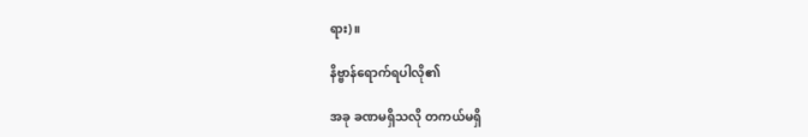ရား)။

နိဗ္ဗာန်ရောက်ရပါလို၏

အခု ခဏမရှိသလို တကယ်မရှိ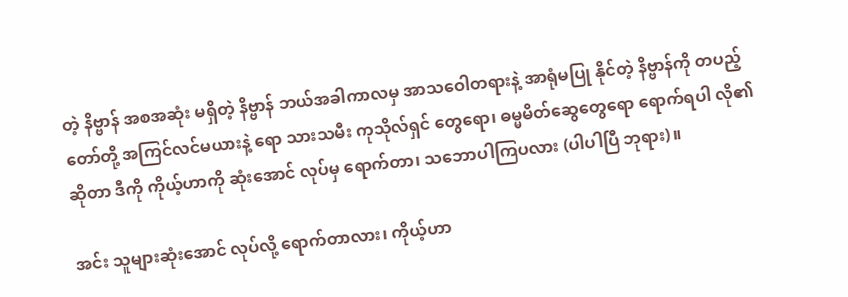တဲ့ နိဗ္ဗာန် အစအဆုံး မရှိတဲ့ နိဗ္ဗာန် ဘယ်အခါကာလမှ အာသဝေါတရားနဲ့ အာရုံမပြု နိုင်တဲ့ နိဗ္ဗာန်ကို တပည့်တော်တို့ အကြင်လင်မယားနဲ့ ရော သားသမီး ကုသိုလ်ရှင် တွေရော၊ ဓမ္မမိတ်ဆွေတွေရော ရောက်ရပါ လို၏ ဆိုတာ ဒီကို ကိုယ့်ဟာကို ဆုံးအောင် လုပ်မှ ရောက်တာ၊ သဘောပါကြပလား (ပါပါပြီ ဘုရား)။

အင်း သူများဆုံးအောင် လုပ်လို့ ရောက်တာလား၊ ကိုယ့်ဟာ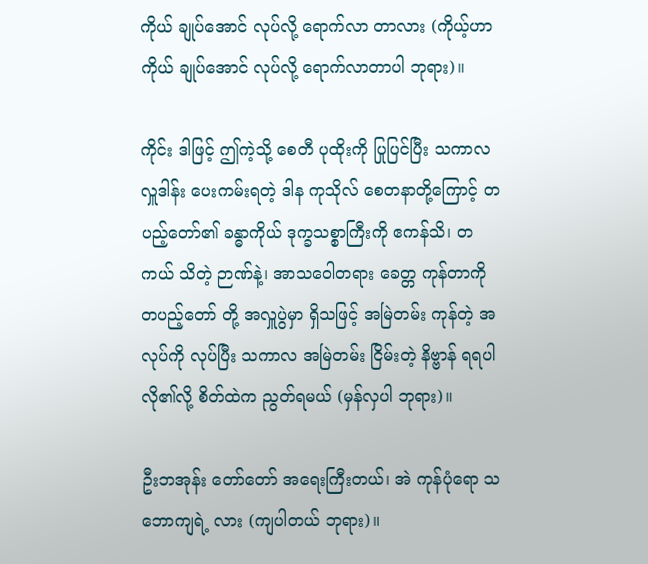ကိုယ် ချုပ်အောင် လုပ်လို့ ရောက်လာ တာလား (ကိုယ့်ဟာကိုယ် ချုပ်အောင် လုပ်လို့ ရောက်လာတာပါ ဘုရား)။

ကိုင်း ဒါဖြင့် ဤကဲ့သို့ စေတီ ပုထိုးကို ပြုပြင်ပြီး သကာလ လှူဒါန်း ပေးကမ်းရတဲ့ ဒါန ကုသိုလ် စေတနာတို့ကြောင့် တပည့်တော်၏ ခန္ဓာကိုယ် ဒုက္ခသစ္စာကြီးကို ဧကန်သိ၊ တကယ် သိတဲ့ ဉာဏ်နဲ့၊ အာသဝေါတရား ခေတ္တ ကုန်တာကို တပည့်တော် တို့ အလှူပွဲမှာ ရှိသဖြင့် အမြဲတမ်း ကုန်တဲ့ အလုပ်ကို လုပ်ပြီး သကာလ အမြဲတမ်း ငြိမ်းတဲ့ နိဗ္ဗာန် ရရပါလို၏လို့ စိတ်ထဲက ညွတ်ရမယ် (မှန်လှပါ ဘုရား)။

ဦးဘအုန်း တော်တော် အရေးကြီးတယ်၊ အဲ ကုန်ပုံရော သဘောကျရဲ့ လား (ကျပါတယ် ဘုရား)။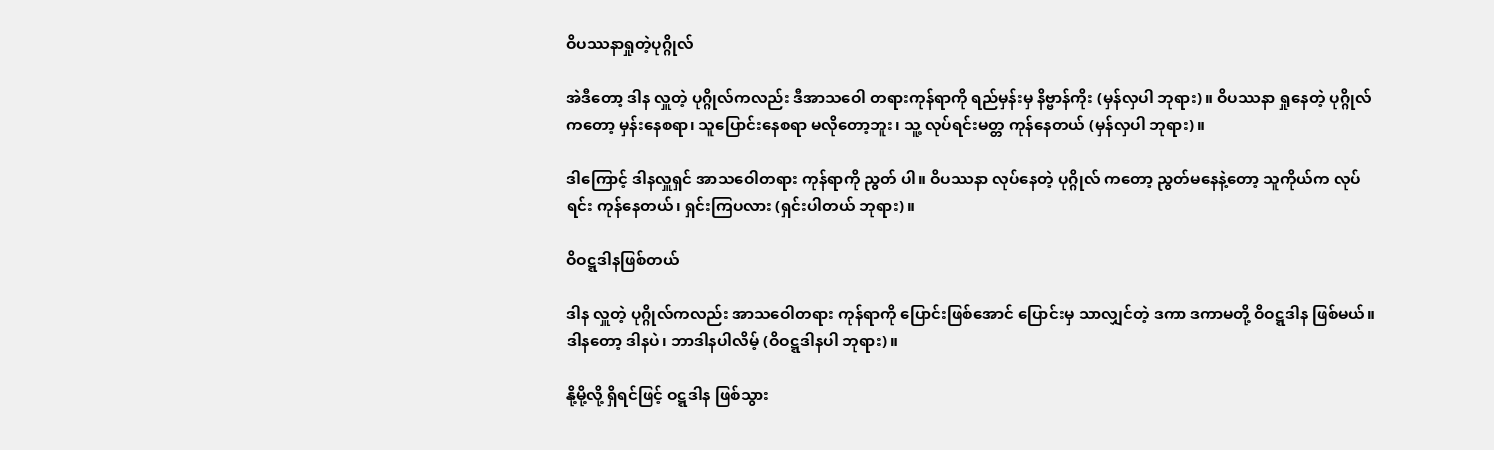ဝိပဿနာရှုတဲ့ပုဂ္ဂိုလ်

အဲဒီတော့ ဒါန လှူတဲ့ ပုဂ္ဂိုလ်ကလည်း ဒီအာသဝေါ တရားကုန်ရာကို ရည်မှန်းမှ နိဗ္ဗာန်ကိုး (မှန်လှပါ ဘုရား)။ ဝိပဿနာ ရှုနေတဲ့ ပုဂ္ဂိုလ်ကတော့ မှန်းနေစရာ၊ သူပြောင်းနေစရာ မလိုတော့ဘူး၊ သူ့ လုပ်ရင်းမတ္တ ကုန်နေတယ် (မှန်လှပါ ဘုရား)။

ဒါကြောင့် ဒါနလှူရှင် အာသဝေါတရား ကုန်ရာကို ညွတ် ပါ။ ဝိပဿနာ လုပ်နေတဲ့ ပုဂ္ဂိုလ် ကတော့ ညွတ်မနေနဲ့တော့ သူကိုယ်က လုပ်ရင်း ကုန်နေတယ်၊ ရှင်းကြပလား (ရှင်းပါတယ် ဘုရား)။

ဝိဝဋ္ဋဒါနဖြစ်တယ်

ဒါန လှူတဲ့ ပုဂ္ဂိုလ်ကလည်း အာသဝေါတရား ကုန်ရာကို ပြောင်းဖြစ်အောင် ပြောင်းမှ သာလျှင်တဲ့ ဒကာ ဒကာမတို့ ဝိဝဋ္ဋဒါန ဖြစ်မယ်။ ဒါနတော့ ဒါနပဲ၊ ဘာဒါနပါလိမ့် (ဝိဝဋ္ဋဒါနပါ ဘုရား)။

နို့မို့လို့ ရှိရင်ဖြင့် ဝဋ္ဋဒါန ဖြစ်သွား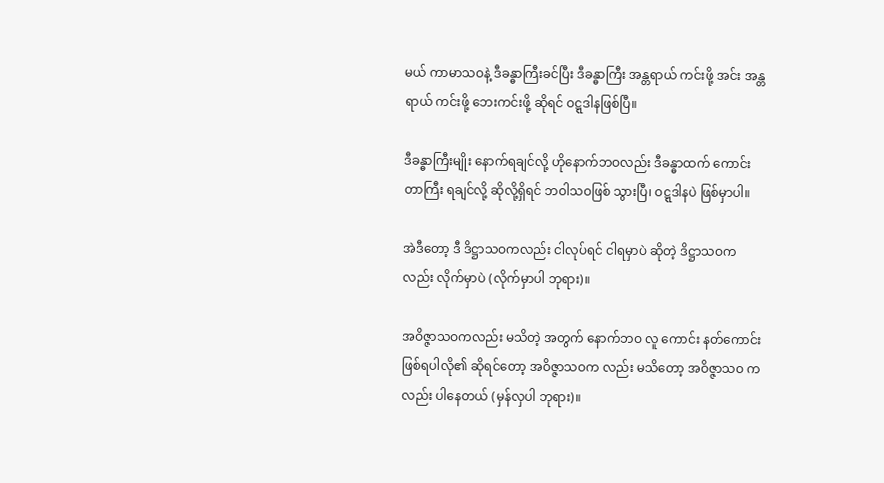မယ် ကာမာသဝနဲ့ ဒီခန္ဓာကြီးခင်ပြီး ဒီခန္ဓာကြီး အန္တရာယ် ကင်းဖို့ အင်း အန္တရာယ် ကင်းဖို့ ဘေးကင်းဖို့ ဆိုရင် ဝဋ္ဋဒါနဖြစ်ပြီ။

ဒီခန္ဓာကြီးမျိုး နောက်ရချင်လို့ ဟိုနောက်ဘဝလည်း ဒီခန္ဓာထက် ကောင်းတာကြီး ရချင်လို့ ဆိုလို့ရှိရင် ဘဝါသဝဖြစ် သွားပြီ၊ ဝဋ္ဋဒါနပဲ ဖြစ်မှာပါ။

အဲဒီတော့ ဒီ ဒိဋ္ဌာသဝကလည်း ငါလုပ်ရင် ငါရမှာပဲ ဆိုတဲ့ ဒိဋ္ဌာသဝကလည်း လိုက်မှာပဲ (လိုက်မှာပါ ဘုရား)။

အဝိဇ္ဇာသဝကလည်း မသိတဲ့ အတွက် နောက်ဘဝ လူ ကောင်း နတ်ကောင်း ဖြစ်ရပါလို၏ ဆိုရင်တော့ အဝိဇ္ဇာသဝက လည်း မသိတော့ အဝိဇ္ဇာသဝ ကလည်း ပါနေတယ် (မှန်လှပါ ဘုရား)။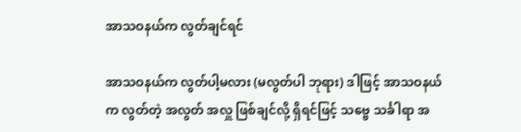အာသဝနယ်က လွတ်ချင်ရင်

အာသဝနယ်က လွတ်ပါ့မလား (မလွတ်ပါ ဘုရား) ဒါဖြင့် အာသဝနယ်က လွတ်တဲ့ အလွတ် အလှူ ဖြစ်ချင်လို့ ရှိရင်ဖြင့် သဗ္ဗေ သင်္ခါရာ အ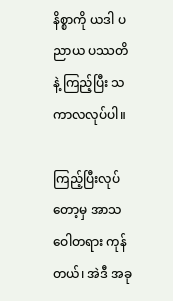နိစ္စာကို ယဒါ ပညာယ ပဿတိနဲ့ ကြည့်ပြီး သကာလလုပ်ပါ။

ကြည့်ပြီးလုပ်တော့မှ အာသဝေါတရား ကုန်တယ်၊ အဲဒီ အခု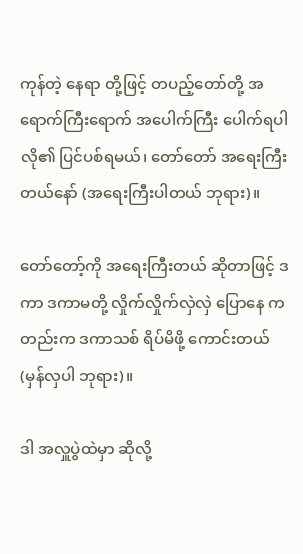ကုန်တဲ့ နေရာ တို့ဖြင့် တပည့်တော်တို့ အရောက်ကြီးရောက် အပေါက်ကြီး ပေါက်ရပါလို၏ ပြင်ပစ်ရမယ်၊ တော်တော် အရေးကြီး တယ်နော် (အရေးကြီးပါတယ် ဘုရား)။

တော်တော့်ကို အရေးကြီးတယ် ဆိုတာဖြင့် ဒကာ ဒကာမတို့ လှိုက်လှိုက်လှဲလှဲ ပြောနေ ကတည်းက ဒကာသစ် ရိပ်မိဖို့ ကောင်းတယ် (မှန်လှပါ ဘုရား)။

ဒါ အလှူပွဲထဲမှာ ဆိုလို့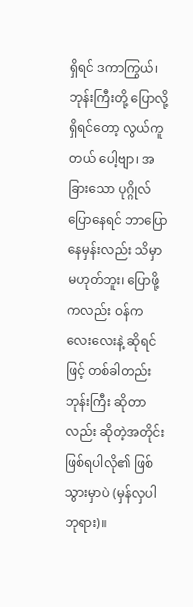ရှိရင် ဒကာကြွယ်၊ ဘုန်းကြီးတို့ ပြောလို့ ရှိရင်တော့ လွယ်ကူတယ် ပေါ့ဗျာ၊ အခြားသော ပုဂ္ဂိုလ် ပြောနေရင် ဘာပြော နေမှန်းလည်း သိမှာ မဟုတ်ဘူး၊ ပြောဖို့ ကလည်း ဝန်က လေးလေးနဲ့ ဆိုရင်ဖြင့် တစ်ခါတည်း ဘုန်းကြီး ဆိုတာလည်း ဆိုတဲ့အတိုင်း ဖြစ်ရပါလို၏ ဖြစ်သွားမှာပဲ (မှန်လှပါ ဘုရား)။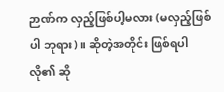ဉာဏ်က လှည့်ဖြစ်ပါ့မလား (မလှည့်ဖြစ်ပါ ဘုရား)။ ဆိုတဲ့အတိုင်း ဖြစ်ရပါလို၏ ဆို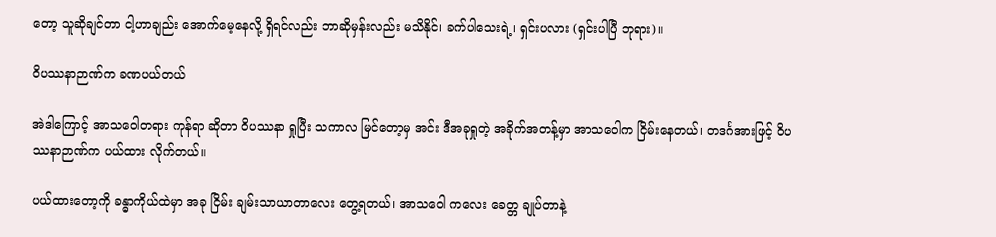တော့ သူဆိုချင်တာ ငါ့ဟာချည်း အောက်မေ့နေလို့ ရှိရင်လည်း ဘာဆိုမှန်းလည်း မသိနိုင်၊ ခက်ပါသေးရဲ့၊ ရှင်းပလား (ရှင်းပါပြီ ဘုရား)။

ဝိပဿနာဉာဏ်က ခဏပယ်တယ်

အဲဒါကြောင့် အာသဝေါတရား ကုန်ရာ ဆိုတာ ဝိပဿနာ ရှုပြီး သကာလ မြင်တော့မှ အင်း ဒီအခုရှုတဲ့ အခိုက်အတန့်မှာ အာသဝေါက ငြိမ်းနေတယ်၊ တဒင်္ဂအားဖြင့် ဝိပဿနာဉာဏ်က ပယ်ထား လိုက်တယ်။

ပယ်ထားတော့ကို ခန္ဓာကိုယ်ထဲမှာ အခု ငြိမ်း ချမ်းသာယာတာလေး တွေ့ရတယ်၊ အာသဝေါ ကလေး ခေတ္တ ချုပ်တာနဲ့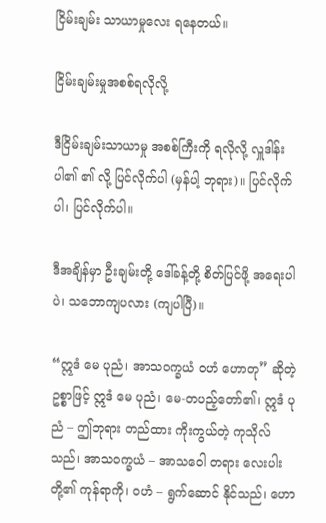ငြိမ်းချမ်း သာယာမှုလေး ရနေတယ်။

ငြိမ်းချမ်းမှုအစစ်ရလိုလို့

ဒီငြိမ်းချမ်းသာယာမှု အစစ်ကြီးကို ရလိုလို့ လှူဒါန်းပါ၏ ၏ လို့ ပြင်လိုက်ပါ (မှန်ပါ့ ဘုရား)။ ပြင်လိုက်ပါ၊ ပြင်လိုက်ပါ။

ဒီအချိန်မှာ ဦးချမ်းတို့ ဒေါ်ခန့်တို့ စိတ်ပြင်ဖို့ အရေးပါပဲ၊ သဘောကျပလား (ကျပါပြီ)။

“ဣဒံ မေ ပုညံ၊ အာသဝက္ခယံ ဝဟံ ဟောတု” ဆိုတဲ့ ဥစ္စာဖြင့် ဣဒံ မေ ပုညံ၊ မေ-တပည့်တော်၏၊ ဣဒံ ပုညံ – ဤဘုရား တည်ထား ကိုးကွယ်တဲ့ ကုသိုလ်သည်၊ အာသဝက္ခယံ – အာသဝေါ တရား လေးပါးတို့၏ ကုန်ရာကို၊ ဝဟံ – ရွက်ဆောင် နိုင်သည်၊ ဟော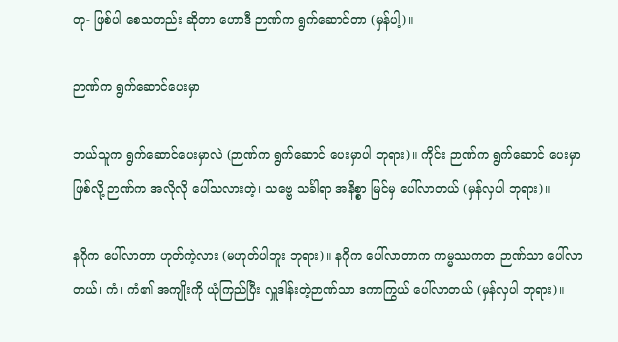တု- ဖြစ်ပါ စေသတည်း ဆိုတာ ဟောဒီ ဉာဏ်က ရွက်ဆောင်တာ (မှန်ပါ့)။

ဉာဏ်က ရွက်ဆောင်ပေးမှာ

ဘယ်သူက ရွက်ဆောင်ပေးမှာလဲ (ဉာဏ်က ရွက်ဆောင် ပေးမှာပါ ဘုရား)။ ကိုင်း ဉာဏ်က ရွက်ဆောင် ပေးမှာ ဖြစ်လို့ ဉာဏ်က အလိုလို ပေါ်သလားတဲ့၊ သဗ္ဗေ သင်္ခါရာ အနိစ္စာ မြင်မှ ပေါ်လာတယ် (မှန်လှပါ ဘုရား)။

နဂိုက ပေါ်လာတာ ဟုတ်ကဲ့လား (မဟုတ်ပါဘူး ဘုရား)။ နဂိုက ပေါ်လာတာက ကမ္မဿကတ ဉာဏ်သာ ပေါ်လာတယ်၊ ကံ၊ ကံ၏ အကျိုးကို ယုံကြည်ပြီး လှူဒါန်းတဲ့ဉာဏ်သာ ဒကာကြွယ် ပေါ်လာတယ် (မှန်လှပါ ဘုရား)။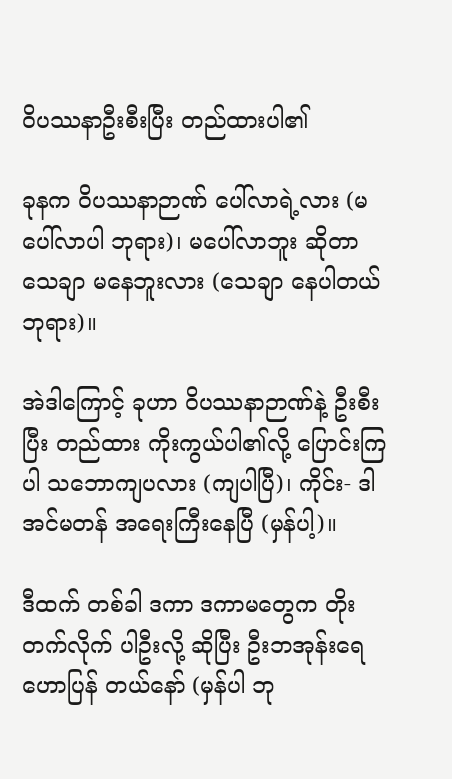ဝိပဿနာဦးစီးပြီး တည်ထားပါ၏

ခုနက ဝိပဿနာဉာဏ် ပေါ်လာရဲ့လား (မပေါ်လာပါ ဘုရား)၊ မပေါ်လာဘူး ဆိုတာ သေချာ မနေဘူးလား (သေချာ နေပါတယ် ဘုရား)။

အဲဒါကြောင့် ခုဟာ ဝိပဿနာဉာဏ်နဲ့ ဦးစီးပြီး တည်ထား ကိုးကွယ်ပါ၏လို့ ပြောင်းကြပါ သဘောကျပလား (ကျပါပြီ)၊ ကိုင်း- ဒါ အင်မတန် အရေးကြီးနေပြီ (မှန်ပါ့)။

ဒီထက် တစ်ခါ ဒကာ ဒကာမတွေက တိုးတက်လိုက် ပါဦးလို့ ဆိုပြီး ဦးဘအုန်းရေ ဟောပြန် တယ်နော် (မှန်ပါ ဘု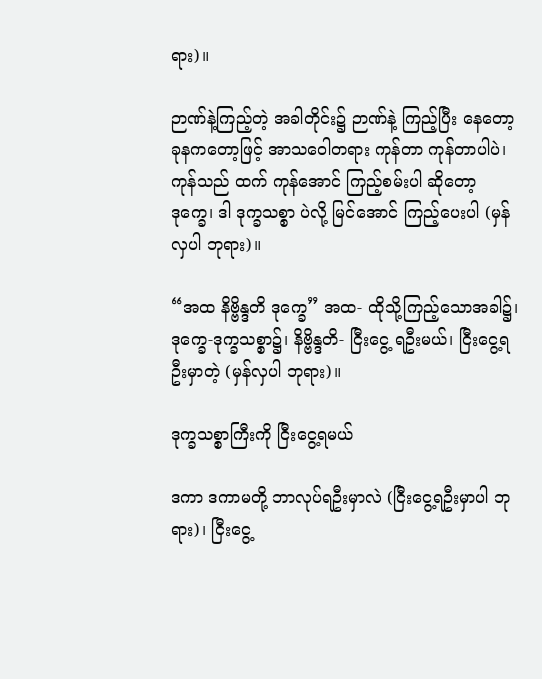ရား)။

ဉာဏ်နဲ့ကြည့်တဲ့ အခါတိုင်း၌ ဉာဏ်နဲ့ ကြည့်ပြီး နေတော့ ခုနကတော့ဖြင့် အာသဝေါတရား ကုန်တာ ကုန်တာပါပဲ၊ ကုန်သည် ထက် ကုန်အောင် ကြည့်စမ်းပါ ဆိုတော့ ဒုက္ခေ၊ ဒါ ဒုက္ခသစ္စာ ပဲလို့ မြင်အောင် ကြည့်ပေးပါ (မှန်လှပါ ဘုရား)။

“အထ နိဗ္ဗိန္ဒတိ ဒုက္ခေ” အထ- ထိုသို့ကြည့်သောအခါ၌၊ ဒုက္ခေ-ဒုက္ခသစ္စာ၌၊ နိဗ္ဗိန္ဒတိ- ငြီးငွေ့ ရဦးမယ်၊ ငြီးငွေ့ရဦးမှာတဲ့ (မှန်လှပါ ဘုရား)။

ဒုက္ခသစ္စာကြီးကို ငြီးငွေ့ရမယ်

ဒကာ ဒကာမတို့ ဘာလုပ်ရဦးမှာလဲ (ငြီးငွေ့ရဦးမှာပါ ဘုရား)၊ ငြီးငွေ့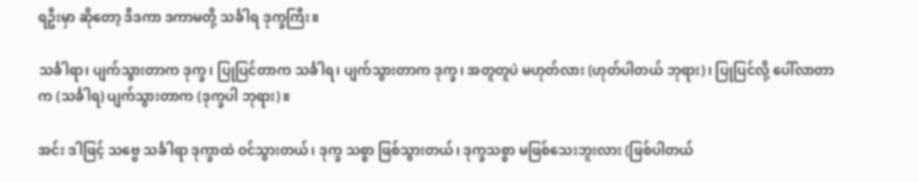ရဦးမှာ ဆိုတော့ ဒီဒကာ ဒကာမတို့ သင်္ခါရ ဒုက္ခကြီး။

သင်္ခါရာ၊ ပျက်သွားတာက ဒုက္ခ၊ ပြုပြင်တာက သင်္ခါရ၊ ပျက်သွားတာက ဒုက္ခ၊ အတူတူပဲ မဟုတ်လား (ဟုတ်ပါတယ် ဘုရား)၊ ပြုပြင်လို့ ပေါ်လာတာက (သင်္ခါရ) ပျက်သွားတာက (ဒုက္ခပါ ဘုရား)။

အင်း ဒါဖြင့် သဗ္ဗေ သင်္ခါရာ ဒုက္ခာထဲ ဝင်သွားတယ်၊ ဒုက္ခ သစ္စာ ဖြစ်သွားတယ်၊ ဒုက္ခသစ္စာ မဖြစ်သေးဘူးလား (ဖြစ်ပါတယ်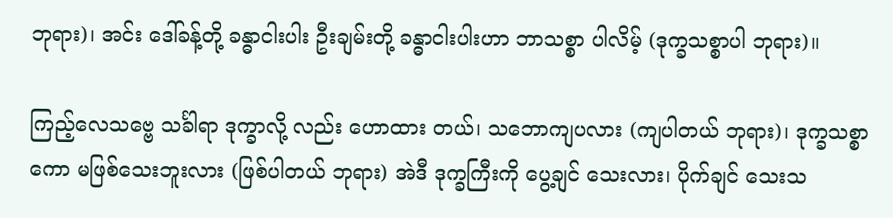ဘုရား)၊ အင်း ဒေါ်ခန့်တို့ ခန္ဓာငါးပါး ဦးချမ်းတို့ ခန္ဓာငါးပါးဟာ ဘာသစ္စာ ပါလိမ့် (ဒုက္ခသစ္စာပါ ဘုရား)။

ကြည့်လေသဗ္ဗေ သင်္ခါရာ ဒုက္ခာလို့ လည်း ဟောထား တယ်၊ သဘောကျပလား (ကျပါတယ် ဘုရား)၊ ဒုက္ခသစ္စာကော မဖြစ်သေးဘူးလား (ဖြစ်ပါတယ် ဘုရား) အဲဒီ ဒုက္ခကြီးကို ပွေ့ချင် သေးလား၊ ပိုက်ချင် သေးသ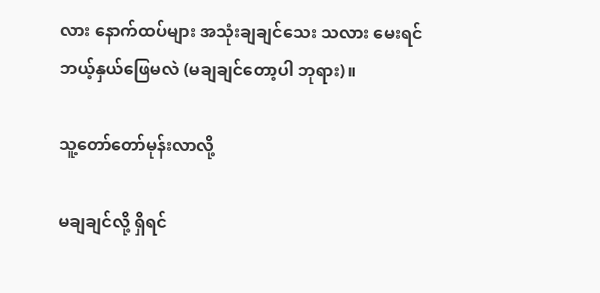လား နောက်ထပ်များ အသုံးချချင်သေး သလား မေးရင် ဘယ့်နှယ်ဖြေမလဲ (မချချင်တော့ပါ ဘုရား)။

သူ့တော်တော်မုန်းလာလို့

မချချင်လို့ ရှိရင်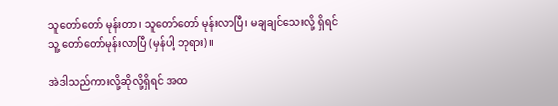သူတော်တော် မုန်းတာ၊ သူတော်တော် မုန်းလာပြီ၊ မချချင်သေးလို့ ရှိရင် သူ့ တော်တော်မုန်းလာပြီ (မှန်ပါ့ ဘုရား)။

အဲဒါသည်ကားလို့ဆိုလို့ရှိရင် အထ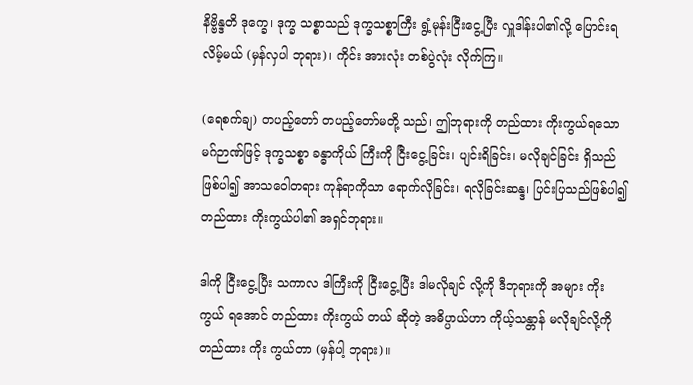နိဗ္ဗိန္ဒတိ ဒုက္ခေ၊ ဒုက္ခ သစ္စာသည် ဒုက္ခသစ္စာကြီး ရွံ့မုန်းငြီးငွေ့ပြီး လှူဒါန်းပါ၏လို့ ပြောင်းရ လိမ့်မယ် (မှန်လှပါ ဘုရား)၊ ကိုင်း အားလုံး တစ်ပွဲလုံး လိုက်ကြ။

(ရေစက်ချ) တပည့်တော် တပည့်တော်မတို့ သည်၊ ဤဘုရားကို တည်ထား ကိုးကွယ်ရသော မဂ်ဉာဏ်ဖြင့် ဒုက္ခသစ္စာ ခန္ဓာကိုယ် ကြီးကို ငြီးငွေ့ခြင်း၊ ပျင်းရိခြင်း၊ မလိုချင်ခြင်း ရှိသည်ဖြစ်ပါ၍ အာသဝေါတရား ကုန်ရာကိုသာ ရောက်လိုခြင်း၊ ရလိုခြင်းဆန္ဒ၊ ပြင်းပြသည်ဖြစ်ပါ၍ တည်ထား ကိုးကွယ်ပါ၏ အရှင်ဘုရား။

ဒါကို ငြီးငွေ့ပြီး သကာလ ဒါကြီးကို ငြီးငွေ့ပြီး ဒါမလိုချင် လို့ကို ဒီဘုရားကို အများ ကိုးကွယ် ရအောင် တည်ထား ကိုးကွယ် တယ် ဆိုတဲ့ အဓိပ္ပာယ်ဟာ ကိုယ့်သန္တာန် မလိုချင်လို့ကို တည်ထား ကိုး ကွယ်တာ (မှန်ပါ့ ဘုရား)။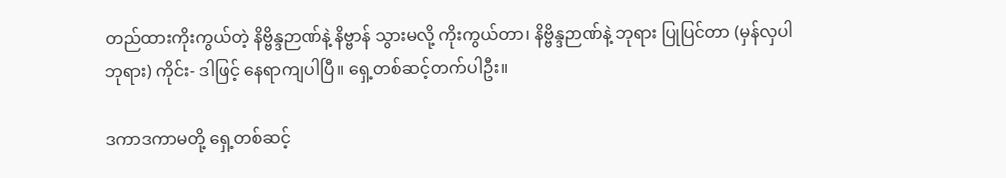တည်ထားကိုးကွယ်တဲ့ နိဗ္ဗိန္ဒဉာဏ်နဲ့ နိဗ္ဗာန် သွားမလို့ ကိုးကွယ်တာ၊ နိဗ္ဗိန္ဒဉာဏ်နဲ့ ဘုရား ပြုပြင်တာ (မှန်လှပါ ဘုရား) ကိုင်း- ဒါဖြင့် နေရာကျပါပြီ။ ရှေ့တစ်ဆင့်တက်ပါဦး။

ဒကာဒကာမတို့ ရှေ့တစ်ဆင့်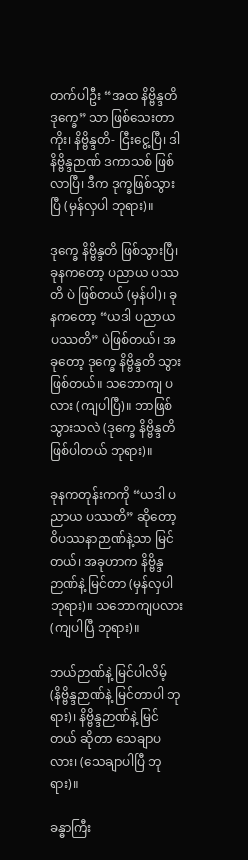တက်ပါဦး “အထ နိဗ္ဗိန္ဒတိ ဒုက္ခေ” သာ ဖြစ်သေးတာကိုး၊ နိဗ္ဗိန္ဒတိ- ငြီးငွေ့ပြီ၊ ဒါ နိဗ္ဗိန္ဒဉာဏ် ဒကာသစ် ဖြစ်လာပြီ၊ ဒီက ဒုက္ခဖြစ်သွားပြီ (မှန်လှပါ ဘုရား)။

ဒုက္ခေ နိဗ္ဗိန္ဒတိ ဖြစ်သွားပြီ၊ ခုနကတော့ ပညာယ ပဿတိ ပဲ ဖြစ်တယ် (မှန်ပါ)၊ ခုနကတော့ “ယဒါ ပညာယ ပဿတိ” ပဲဖြစ်တယ်၊ အခုတော့ ဒုက္ခေ နိဗ္ဗိန္ဒတိ သွားဖြစ်တယ်။ သဘောကျ ပလား (ကျပါပြီ)။ ဘာဖြစ်သွားသလဲ (ဒုက္ခေ နိဗ္ဗိန္ဒတိ ဖြစ်ပါတယ် ဘုရား)။

ခုနကတုန်းကကို “ယဒါ ပညာယ ပဿတိ” ဆိုတော့ ဝိပဿနာဉာဏ်နဲ့သာ မြင်တယ်၊ အခုဟာက နိဗ္ဗိန္ဒဉာဏ်နဲ့ မြင်တာ (မှန်လှပါ ဘုရား)။ သဘောကျပလား (ကျပါပြီ ဘုရား)။

ဘယ်ဉာဏ်နဲ့ မြင်ပါလိမ့် (နိဗ္ဗိန္ဒဉာဏ်နဲ့ မြင်တာပါ ဘုရား)၊ နိဗ္ဗိန္ဒဉာဏ်နဲ့ မြင်တယ် ဆိုတာ သေချာပလား၊ (သေချာပါပြီ ဘုရား)။

ခန္ဓာကြီး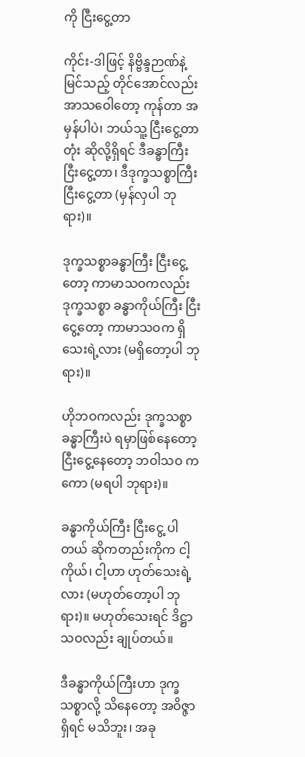ကို ငြီးငွေ့တာ

ကိုင်း-ဒါဖြင့် နိဗ္ဗိန္ဒဉာဏ်နဲ့ မြင်သည့် တိုင်အောင်လည်း အာသဝေါတော့ ကုန်တာ အမှန်ပါပဲ၊ ဘယ်သူ့ ငြီးငွေ့တာတုံး ဆိုလို့ရှိရင် ဒီခန္ဓာကြီး ငြီးငွေ့တာ၊ ဒီဒုက္ခသစ္စာကြီး ငြီးငွေ့တာ (မှန်လှပါ ဘုရား)။

ဒုက္ခသစ္စာခန္ဓာကြီး ငြီးငွေ့ တော့ ကာမာသဝကလည်း ဒုက္ခသစ္စာ ခန္ဓာကိုယ်ကြီး ငြီးငွေ့တော့ ကာမာသဝက ရှိသေးရဲ့လား (မရှိတော့ပါ ဘုရား)။

ဟိုဘဝကလည်း ဒုက္ခသစ္စာ ခန္ဓာကြီးပဲ ရမှာဖြစ်နေတော့ ငြီးငွေ့နေတော့ ဘဝါသဝ ကကော (မရပါ ဘုရား)။

ခန္ဓာကိုယ်ကြီး ငြီးငွေ့ ပါတယ် ဆိုကတည်းကိုက ငါ့ကိုယ်၊ ငါ့ဟာ ဟုတ်သေးရဲ့လား (မဟုတ်တော့ပါ ဘုရား)။ မဟုတ်သေးရင် ဒိဋ္ဌာသဝလည်း ချုပ်တယ်။

ဒီခန္ဓာကိုယ်ကြီးဟာ ဒုက္ခသစ္စာလို့ သိနေတော့ အဝိဇ္ဇာ ရှိရင် မသိဘူး၊ အခု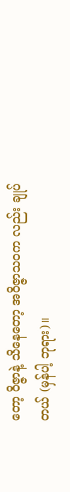တော့ ဝိဇ္ဇာနဲ့ သိနေတော့ အဝိဇ္ဇာသဝက လည်း ချုပ်တယ် (မှန်ပါ့ ဘုရား)။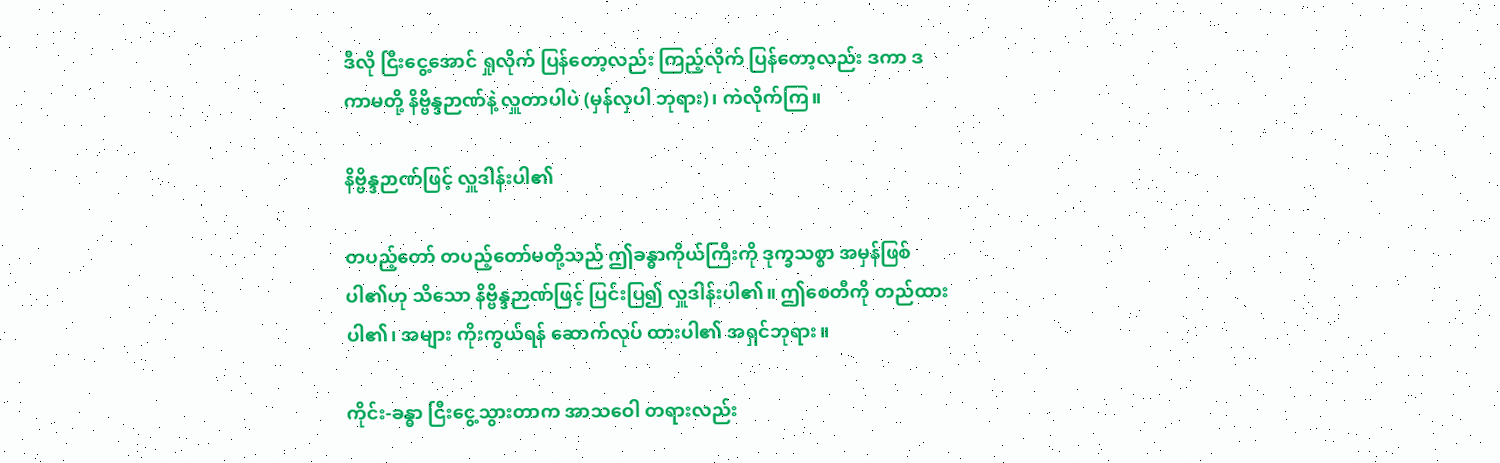ဒီလို ငြီးငွေ့အောင် ရှုလိုက် ပြန်တော့လည်း ကြည့်လိုက် ပြန်တော့လည်း ဒကာ ဒကာမတို့ နိဗ္ဗိန္ဒဉာဏ်နဲ့ လှူတာပါပဲ (မှန်လှပါ ဘုရား)၊ ကဲလိုက်ကြ။

နိဗ္ဗိန္ဒဉာဏ်ဖြင့် လှူဒါန်းပါ၏

တပည့်တော် တပည့်တော်မတို့သည် ဤခန္ဓာကိုယ်ကြီးကို ဒုက္ခသစ္စာ အမှန်ဖြစ်ပါ၏ဟု သိသော နိဗ္ဗိန္ဒဉာဏ်ဖြင့် ပြင်းပြ၍ လှူဒါန်းပါ၏။ ဤစေတီကို တည်ထားပါ၏၊ အများ ကိုးကွယ်ရန် ဆောက်လုပ် ထားပါ၏ အရှင်ဘုရား။

ကိုင်း-ခန္ဓာ ငြီးငွေ့သွားတာက အာသဝေါ တရားလည်း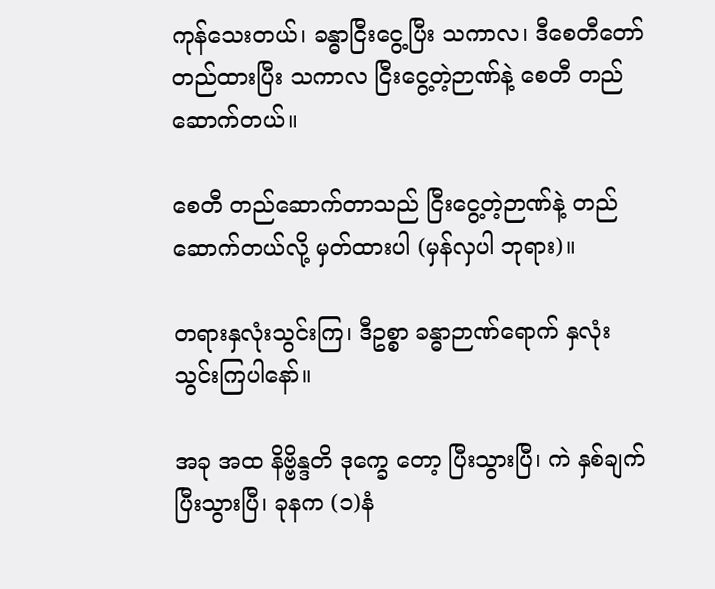ကုန်သေးတယ်၊ ခန္ဓာငြီးငွေ့ပြီး သကာလ၊ ဒီစေတီတော် တည်ထားပြီး သကာလ ငြီးငွေ့တဲ့ဉာဏ်နဲ့ စေတီ တည်ဆောက်တယ်။

စေတီ တည်ဆောက်တာသည် ငြီးငွေ့တဲ့ဉာဏ်နဲ့ တည် ဆောက်တယ်လို့ မှတ်ထားပါ (မှန်လှပါ ဘုရား)။

တရားနှလုံးသွင်းကြ၊ ဒီဥစ္စာ ခန္ဓာဉာဏ်ရောက် နှလုံးသွင်းကြပါနော်။

အခု အထ နိဗ္ဗိန္ဒတိ ဒုက္ခေ တော့ ပြီးသွားပြီ၊ ကဲ နှစ်ချက် ပြီးသွားပြီ၊ ခုနက (၁)နံ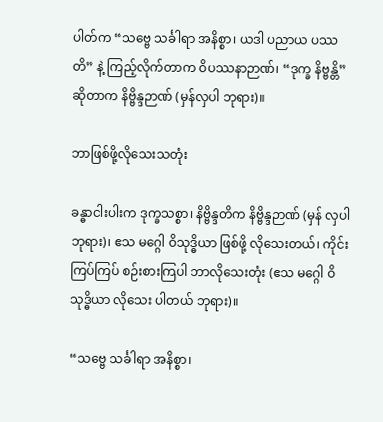ပါတ်က “သဗ္ဗေ သင်္ခါရာ အနိစ္စာ၊ ယဒါ ပညာယ ပဿတိ” နဲ့ ကြည့်လိုက်တာက ဝိပဿနာဉာဏ်၊ “ဒုက္ခ နိဗ္ဗန္တိ” ဆိုတာက နိဗ္ဗိန္ဒဉာဏ် (မှန်လှပါ ဘုရား)။

ဘာဖြစ်ဖို့လိုသေးသတုံး

ခန္ဓာငါးပါးက ဒုက္ခသစ္စာ၊ နိဗ္ဗိန္ဒတိက နိဗ္ဗိန္ဒဉာဏ် (မှန် လှပါ ဘုရား)၊ ဧသ မဂ္ဂေါ ဝိသုဒ္ဓိယာ ဖြစ်ဖို့ လိုသေးတယ်၊ ကိုင်း ကြပ်ကြပ် စဉ်းစားကြပါ ဘာလိုသေးတုံး (ဧသ မဂ္ဂေါ ဝိသုဒ္ဓိယာ လိုသေး ပါတယ် ဘုရား)။

“သဗ္ဗေ သင်္ခါရာ အနိစ္စာ၊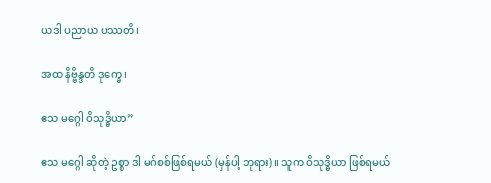ယဒါ ပညာယ ပဿတိ၊

အထ နိဗ္ဗိန္ဒတိ ဒုက္ခေ၊

ဧသ မဂ္ဂေါ ဝိသုဒ္ဓိယာ”

ဧသ မဂ္ဂေါ ဆိုတဲ့ ဥစ္စာ ဒါ မဂ်စစ်ဖြစ်ရမယ် (မှန်ပါ့ ဘုရား)။ သူက ဝိသုဒ္ဓိယာ ဖြစ်ရမယ်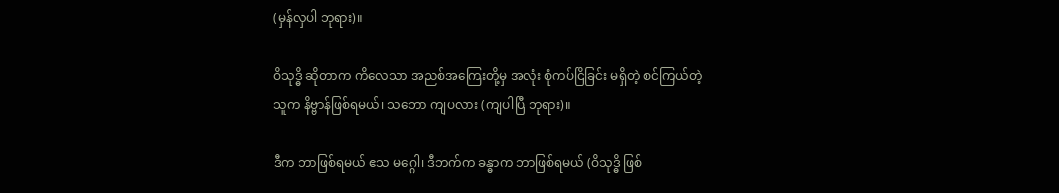(မှန်လှပါ ဘုရား)။

ဝိသုဒ္ဓိ ဆိုတာက ကိလေသာ အညစ်အကြေးတို့မှ အလုံး စုံကပ်ငြိခြင်း မရှိတဲ့ စင်ကြယ်တဲ့ သူက နိဗ္ဗာန်ဖြစ်ရမယ်၊ သဘော ကျပလား (ကျပါပြီ ဘုရား)။

ဒီက ဘာဖြစ်ရမယ် ဧသ မဂ္ဂေါ၊ ဒီဘက်က ခန္ဓာက ဘာဖြစ်ရမယ် (ဝိသုဒ္ဓိ ဖြစ်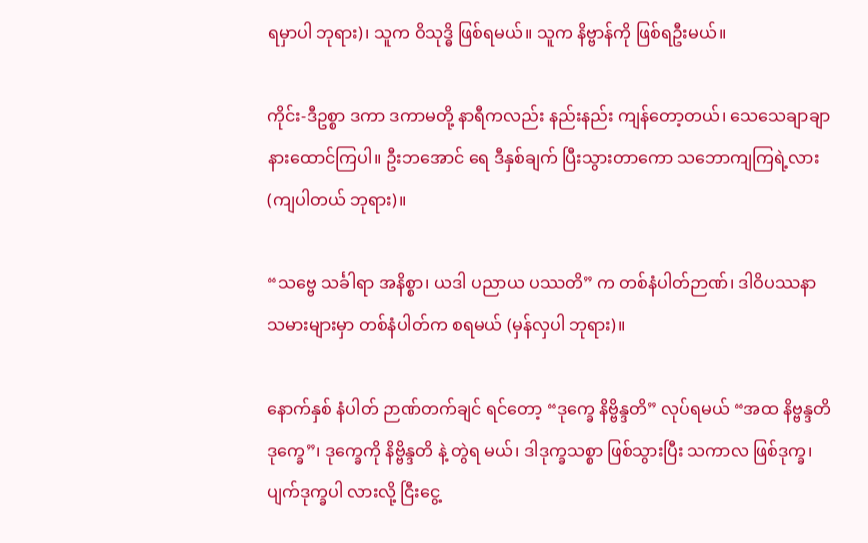ရမှာပါ ဘုရား)၊ သူက ဝိသုဒ္ဓိ ဖြစ်ရမယ်။ သူက နိဗ္ဗာန်ကို ဖြစ်ရဦးမယ်။

ကိုင်း-ဒီဥစ္စာ ဒကာ ဒကာမတို့ နာရီကလည်း နည်းနည်း ကျန်တော့တယ်၊ သေသေချာချာ နားထောင်ကြပါ။ ဦးဘအောင် ရေ ဒီနှစ်ချက် ပြီးသွားတာကော သဘောကျကြရဲ့လား (ကျပါတယ် ဘုရား)။

“သဗ္ဗေ သင်္ခါရာ အနိစ္စာ၊ ယဒါ ပညာယ ပဿတိ” က တစ်နံပါတ်ဉာဏ်၊ ဒါဝိပဿနာ သမားများမှာ တစ်နံပါတ်က စရမယ် (မှန်လှပါ ဘုရား)။

နောက်နှစ် နံပါတ် ဉာဏ်တက်ချင် ရင်တော့ “ဒုက္ခေ နိဗ္ဗိန္ဒတိ” လုပ်ရမယ် “အထ နိဗ္ဗန္ဒတိ ဒုက္ခေ”၊ ဒုက္ခေကို နိဗ္ဗိန္ဒတိ နဲ့ တွဲရ မယ်၊ ဒါဒုက္ခသစ္စာ ဖြစ်သွားပြီး သကာလ ဖြစ်ဒုက္ခ၊ ပျက်ဒုက္ခပါ လားလို့ ငြီးငွေ့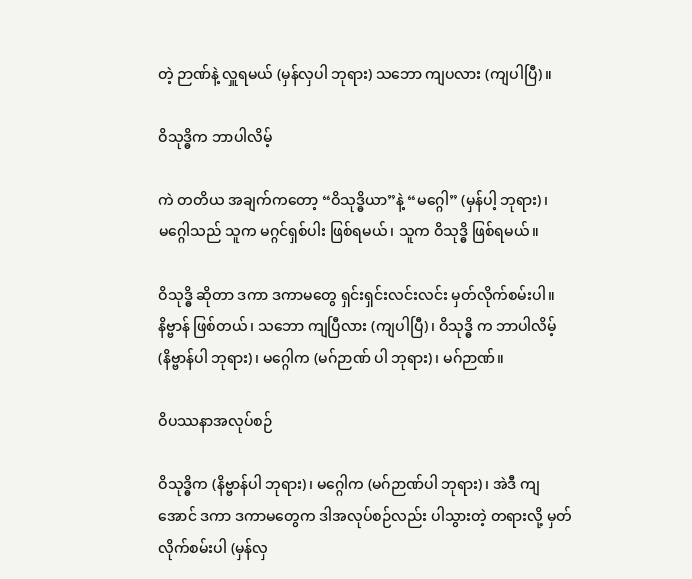တဲ့ ဉာဏ်နဲ့ လှူရမယ် (မှန်လှပါ ဘုရား) သဘော ကျပလား (ကျပါပြီ)။

ဝိသုဒ္ဓိက ဘာပါလိမ့်

ကဲ တတိယ အချက်ကတော့ “ဝိသုဒ္ဓိယာ”နဲ့ “မဂ္ဂေါ” (မှန်ပါ့ ဘုရား)၊ မဂ္ဂေါသည် သူက မဂ္ဂင်ရှစ်ပါး ဖြစ်ရမယ်၊ သူက ဝိသုဒ္ဓိ ဖြစ်ရမယ်။

ဝိသုဒ္ဓိ ဆိုတာ ဒကာ ဒကာမတွေ ရှင်းရှင်းလင်းလင်း မှတ်လိုက်စမ်းပါ။ နိဗ္ဗာန် ဖြစ်တယ်၊ သဘော ကျပြီလား (ကျပါပြီ)၊ ဝိသုဒ္ဓိ က ဘာပါလိမ့် (နိဗ္ဗာန်ပါ ဘုရား)၊ မဂ္ဂေါက (မဂ်ဉာဏ် ပါ ဘုရား)၊ မဂ်ဉာဏ်။

ဝိပဿနာအလုပ်စဉ်

ဝိသုဒ္ဓိက (နိဗ္ဗာန်ပါ ဘုရား)၊ မဂ္ဂေါက (မဂ်ဉာဏ်ပါ ဘုရား)၊ အဲဒီ ကျအောင် ဒကာ ဒကာမတွေက ဒါအလုပ်စဉ်လည်း ပါသွားတဲ့ တရားလို့ မှတ်လိုက်စမ်းပါ (မှန်လှ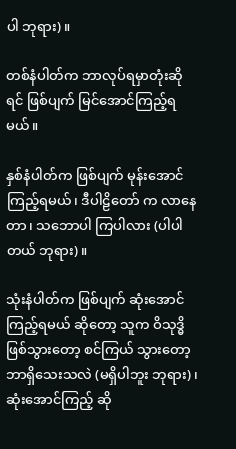ပါ ဘုရား)။

တစ်နံပါတ်က ဘာလုပ်ရမှာတုံးဆိုရင် ဖြစ်ပျက် မြင်အောင်ကြည့်ရမယ်။

နှစ်နံပါတ်က ဖြစ်ပျက် မုန်းအောင် ကြည့်ရမယ်၊ ဒီပါဠိတော် က လာနေတာ၊ သဘောပါ ကြပါလား (ပါပါတယ် ဘုရား)။

သုံးနံပါတ်က ဖြစ်ပျက် ဆုံးအောင် ကြည့်ရမယ် ဆိုတော့ သူက ဝိသုဒ္ဓိ ဖြစ်သွားတော့ စင်ကြယ် သွားတော့ ဘာရှိသေးသလဲ (မရှိပါဘူး ဘုရား)၊ ဆုံးအောင်ကြည့် ဆို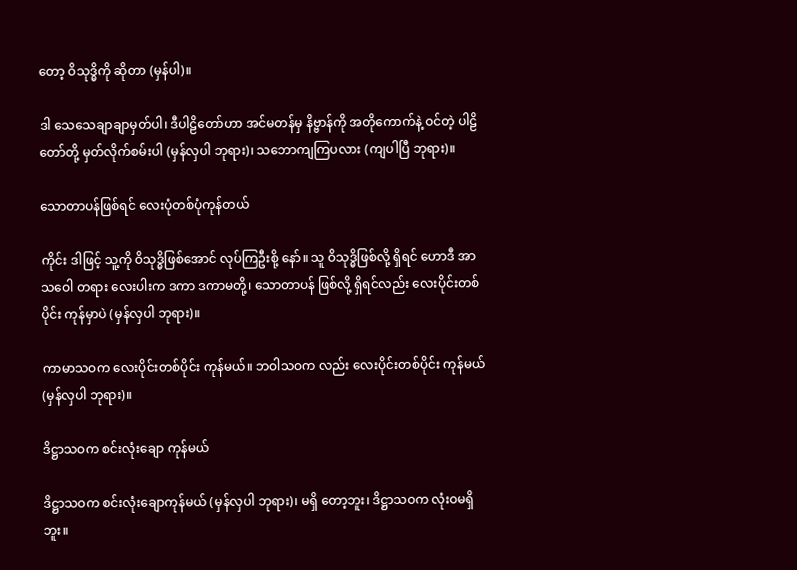တော့ ဝိသုဒ္ဓိကို ဆိုတာ (မှန်ပါ)။

ဒါ သေသေချာချာမှတ်ပါ၊ ဒီပါဠိတော်ဟာ အင်မတန်မှ နိဗ္ဗာန်ကို အတိုကောက်နဲ့ ဝင်တဲ့ ပါဠိတော်တို့ မှတ်လိုက်စမ်းပါ (မှန်လှပါ ဘုရား)၊ သဘောကျကြပလား (ကျပါပြီ ဘုရား)။

သောတာပန်ဖြစ်ရင် လေးပုံတစ်ပုံကုန်တယ်

ကိုင်း ဒါဖြင့် သူ့ကို ဝိသုဒ္ဓိဖြစ်အောင် လုပ်ကြဦးစို့ နော်။ သူ ဝိသုဒ္ဓိဖြစ်လို့ ရှိရင် ဟောဒီ အာသဝေါ တရား လေးပါးက ဒကာ ဒကာမတို့၊ သောတာပန် ဖြစ်လို့ ရှိရင်လည်း လေးပိုင်းတစ်ပိုင်း ကုန်မှာပဲ (မှန်လှပါ ဘုရား)။

ကာမာသဝက လေးပိုင်းတစ်ပိုင်း ကုန်မယ်။ ဘဝါသဝက လည်း လေးပိုင်းတစ်ပိုင်း ကုန်မယ် (မှန်လှပါ ဘုရား)။

ဒိဋ္ဌာသဝက စင်းလုံးချော ကုန်မယ်

ဒိဋ္ဌာသဝက စင်းလုံးချောကုန်မယ် (မှန်လှပါ ဘုရား)၊ မရှိ တော့ဘူး၊ ဒိဋ္ဌာသဝက လုံးဝမရှိဘူး။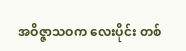အဝိဇ္ဇာသဝက လေးပိုင်း တစ်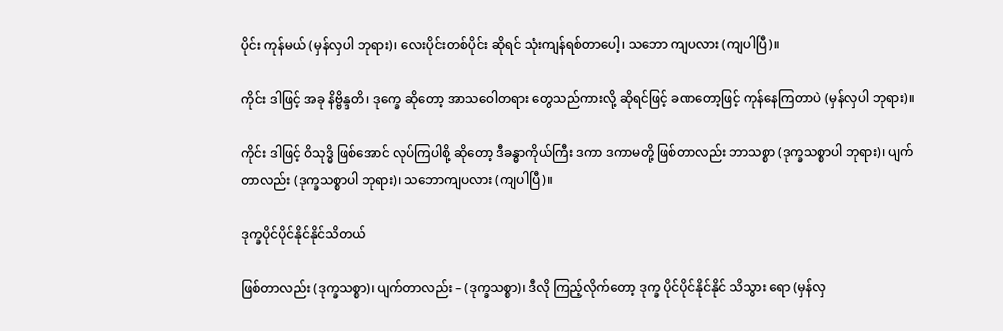ပိုင်း ကုန်မယ် (မှန်လှပါ ဘုရား)၊ လေးပိုင်းတစ်ပိုင်း ဆိုရင် သုံးကျန်ရစ်တာပေါ့၊ သဘော ကျပလား (ကျပါပြီ)။

ကိုင်း ဒါဖြင့် အခု နိဗ္ဗိန္ဒတိ၊ ဒုက္ခေ ဆိုတော့ အာသဝေါတရား တွေသည်ကားလို့ ဆိုရင်ဖြင့် ခဏတော့ဖြင့် ကုန်နေကြတာပဲ (မှန်လှပါ ဘုရား)။

ကိုင်း ဒါဖြင့် ဝိသုဒ္ဓိ ဖြစ်အောင် လုပ်ကြပါစို့ ဆိုတော့ ဒီခန္ဓာကိုယ်ကြီး ဒကာ ဒကာမတို့ ဖြစ်တာလည်း ဘာသစ္စာ (ဒုက္ခသစ္စာပါ ဘုရား)၊ ပျက်တာလည်း (ဒုက္ခသစ္စာပါ ဘုရား)၊ သဘောကျပလား (ကျပါပြီ)။

ဒုက္ခပိုင်ပိုင်နိုင်နိုင်သိတယ်

ဖြစ်တာလည်း (ဒုက္ခသစ္စာ)၊ ပျက်တာလည်း – (ဒုက္ခသစ္စာ)၊ ဒီလို ကြည့်လိုက်တော့ ဒုက္ခ ပိုင်ပိုင်နိုင်နိုင် သိသွား ရော (မှန်လှ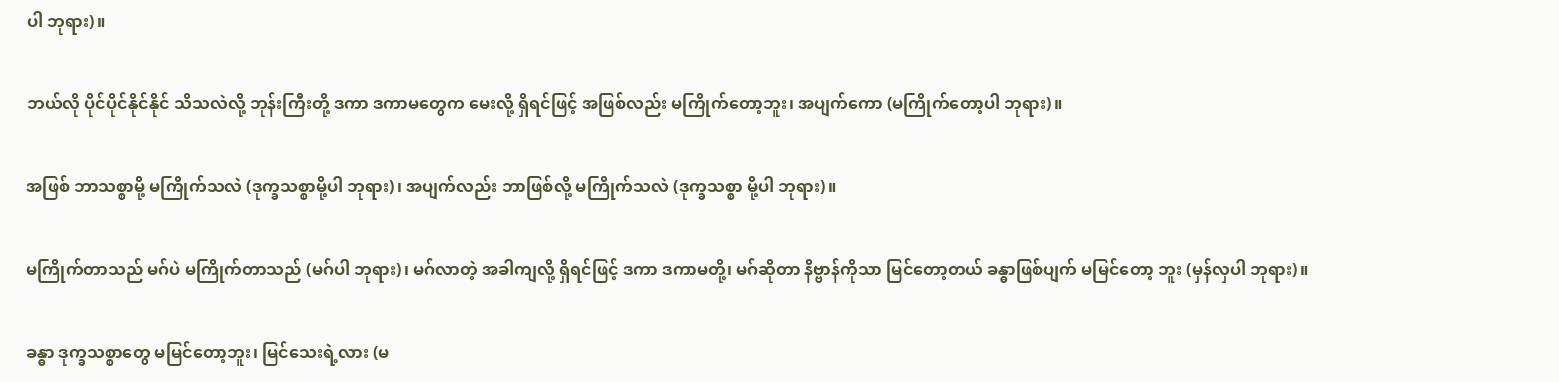ပါ ဘုရား)။

ဘယ်လို ပိုင်ပိုင်နိုင်နိုင် သိသလဲလို့ ဘုန်းကြီးတို့ ဒကာ ဒကာမတွေက မေးလို့ ရှိရင်ဖြင့် အဖြစ်လည်း မကြိုက်တော့ဘူး၊ အပျက်ကော (မကြိုက်တော့ပါ ဘုရား)။

အဖြစ် ဘာသစ္စာမို့ မကြိုက်သလဲ (ဒုက္ခသစ္စာမို့ပါ ဘုရား)၊ အပျက်လည်း ဘာဖြစ်လို့ မကြိုက်သလဲ (ဒုက္ခသစ္စာ မို့ပါ ဘုရား)။

မကြိုက်တာသည် မဂ်ပဲ မကြိုက်တာသည် (မဂ်ပါ ဘုရား)၊ မဂ်လာတဲ့ အခါကျလို့ ရှိရင်ဖြင့် ဒကာ ဒကာမတို့၊ မဂ်ဆိုတာ နိဗ္ဗာန်ကိုသာ မြင်တော့တယ် ခန္ဓာဖြစ်ပျက် မမြင်တော့ ဘူး (မှန်လှပါ ဘုရား)။

ခန္ဓာ ဒုက္ခသစ္စာတွေ မမြင်တော့ဘူး၊ မြင်သေးရဲ့လား (မ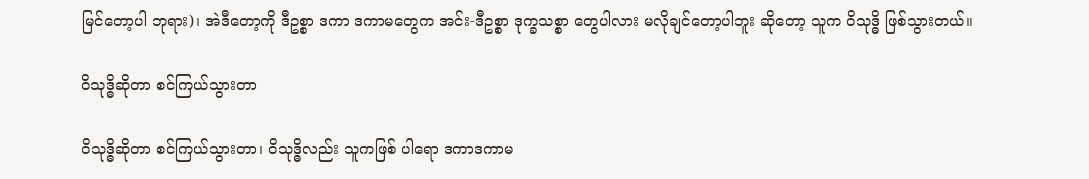မြင်တော့ပါ ဘုရား)၊ အဲဒီတော့ကို ဒီဥစ္စာ ဒကာ ဒကာမတွေက အင်း-ဒီဥစ္စာ ဒုက္ခသစ္စာ တွေပါလား မလိုချင်တော့ပါဘူး ဆိုတော့ သူက ဝိသုဒ္ဓိ ဖြစ်သွားတယ်။

ဝိသုဒ္ဓိဆိုတာ စင်ကြယ်သွားတာ

ဝိသုဒ္ဓိဆိုတာ စင်ကြယ်သွားတာ၊ ဝိသုဒ္ဓိလည်း သူကဖြစ် ပါရော ဒကာဒကာမ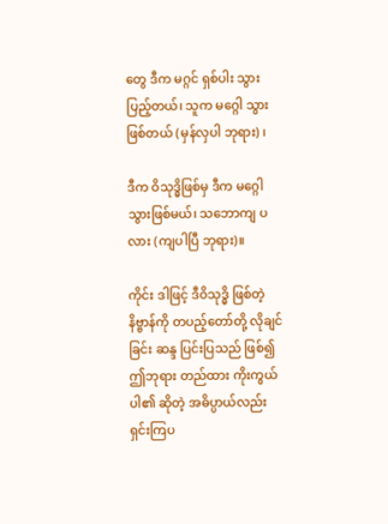တွေ ဒီက မဂ္ဂင် ရှစ်ပါး သွားပြည့်တယ်၊ သူက မဂ္ဂေါ သွားဖြစ်တယ် (မှန်လှပါ ဘုရား) ၊

ဒီက ဝိသုဒ္ဓိဖြစ်မှ ဒီက မဂ္ဂေါ သွားဖြစ်မယ်၊ သဘောကျ ပလား (ကျပါပြီ ဘုရား)။

ကိုင်း ဒါဖြင့် ဒီဝိသုဒ္ဓိ ဖြစ်တဲ့ နိဗ္ဗာန်ကို တပည့်တော်တို့ လိုချင်ခြင်း ဆန္ဒ ပြင်းပြသည် ဖြစ်၍ ဤဘုရား တည်ထား ကိုးကွယ်ပါ၏ ဆိုတဲ့ အဓိပ္ပာယ်လည်း ရှင်းကြပ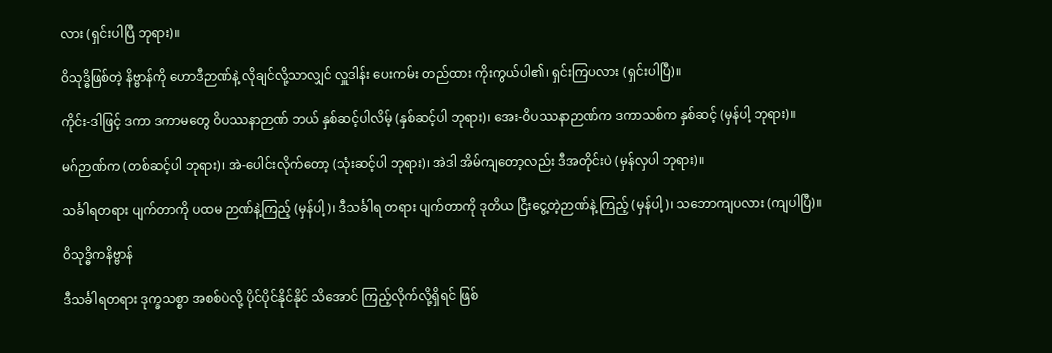လား (ရှင်းပါပြီ ဘုရား)။

ဝိသုဒ္ဓိဖြစ်တဲ့ နိဗ္ဗာန်ကို ဟောဒီဉာဏ်နဲ့ လိုချင်လို့သာလျှင် လှူဒါန်း ပေးကမ်း တည်ထား ကိုးကွယ်ပါ၏၊ ရှင်းကြပလား (ရှင်းပါပြီ)။

ကိုင်း-ဒါဖြင့် ဒကာ ဒကာမတွေ ဝိပဿနာဉာဏ် ဘယ် နှစ်ဆင့်ပါလိမ့် (နှစ်ဆင့်ပါ ဘုရား)၊ အေး-ဝိပဿနာဉာဏ်က ဒကာသစ်က နှစ်ဆင့် (မှန်ပါ့ ဘုရား)။

မဂ်ဉာဏ်က (တစ်ဆင့်ပါ ဘုရား)၊ အဲ-ပေါင်းလိုက်တော့ (သုံးဆင့်ပါ ဘုရား)၊ အဲဒါ အိမ်ကျတော့လည်း ဒီအတိုင်းပဲ (မှန်လှပါ ဘုရား)။

သင်္ခါရတရား ပျက်တာကို ပထမ ဉာဏ်နဲ့ကြည့် (မှန်ပါ့)၊ ဒီသင်္ခါရ တရား ပျက်တာကို ဒုတိယ ငြီးငွေ့တဲ့ဉာဏ်နဲ့ ကြည့် (မှန်ပါ့)၊ သဘောကျပလား (ကျပါပြီ)။

ဝိသုဒ္ဓိကနိဗ္ဗာန်

ဒီသင်္ခါရတရား ဒုက္ခသစ္စာ အစစ်ပဲလို့ ပိုင်ပိုင်နိုင်နိုင် သိအောင် ကြည့်လိုက်လို့ရှိရင် ဖြစ်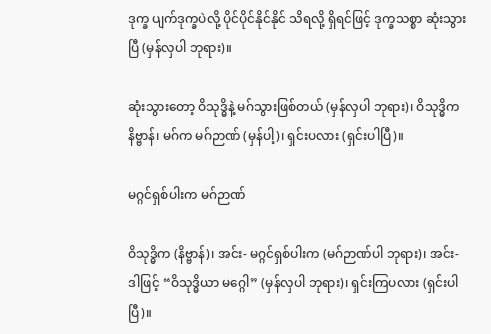ဒုက္ခ ပျက်ဒုက္ခပဲလို့ ပိုင်ပိုင်နိုင်နိုင် သိရလို့ ရှိရင်ဖြင့် ဒုက္ခသစ္စာ ဆုံးသွားပြီ (မှန်လှပါ ဘုရား)။

ဆုံးသွားတော့ ဝိသုဒ္ဓိနဲ့ မဂ်သွားဖြစ်တယ် (မှန်လှပါ ဘုရား)၊ ဝိသုဒ္ဓိက နိဗ္ဗာန်၊ မဂ်က မဂ်ဉာဏ် (မှန်ပါ့)၊ ရှင်းပလား (ရှင်းပါပြီ)။

မဂ္ဂင်ရှစ်ပါးက မဂ်ဉာဏ်

ဝိသုဒ္ဓိက (နိဗ္ဗာန်)၊ အင်း- မဂ္ဂင်ရှစ်ပါးက (မဂ်ဉာဏ်ပါ ဘုရား)၊ အင်း- ဒါဖြင့် “ဝိသုဒ္ဓိယာ မဂ္ဂေါ” (မှန်လှပါ ဘုရား)၊ ရှင်းကြပလား (ရှင်းပါပြီ)။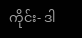ကိုင်း- ဒါ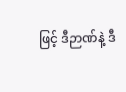ဖြင့် ဒီဉာဏ်နဲ့ ဒီ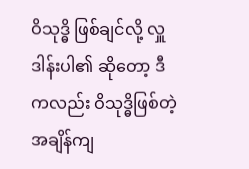ဝိသုဒ္ဓိ ဖြစ်ချင်လို့ လှူဒါန်းပါ၏ ဆိုတော့ ဒီကလည်း ဝိသုဒ္ဓိဖြစ်တဲ့ အချိန်ကျ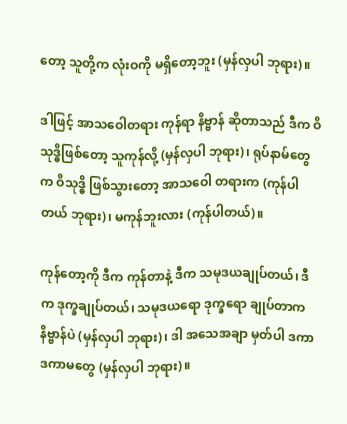တော့ သူတို့က လုံးဝကို မရှိတော့ဘူး (မှန်လှပါ ဘုရား)။

ဒါဖြင့် အာသဝေါတရား ကုန်ရာ နိဗ္ဗာန် ဆိုတာသည် ဒီက ဝိသုဒ္ဓိဖြစ်တော့ သူကုန်လို့ (မှန်လှပါ ဘုရား)၊ ရုပ်နာမ်တွေက ဝိသုဒ္ဓိ ဖြစ်သွားတော့ အာသဝေါ တရားက (ကုန်ပါတယ် ဘုရား)၊ မကုန်ဘူးလား (ကုန်ပါတယ်)။

ကုန်တော့ကို ဒီက ကုန်တာနဲ့ ဒီက သမုဒယချုပ်တယ်၊ ဒီက ဒုက္ခချုပ်တယ်၊ သမုဒယရော ဒုက္ခရော ချုပ်တာက နိဗ္ဗာန်ပဲ (မှန်လှပါ ဘုရား)၊ ဒါ အသေအချာ မှတ်ပါ ဒကာ ဒကာမတွေ (မှန်လှပါ ဘုရား)။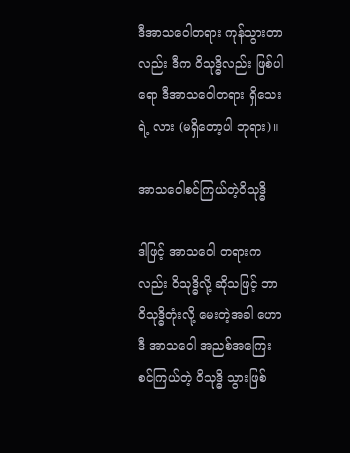ဒီအာသဝေါတရား ကုန်သွားတာလည်း ဒီက ဝိသုဒ္ဓိလည်း ဖြစ်ပါရော ဒီအာသဝေါတရား ရှိသေးရဲ့ လား (မရှိတော့ပါ ဘုရား)။

အာသဝေါစင်ကြယ်တဲ့ဝိသုဒ္ဓိ

ဒါဖြင့် အာသဝေါ တရားကလည်း ဝိသုဒ္ဓိလို့ ဆိုသဖြင့် ဘာဝိသုဒ္ဓိတုံးလို့ မေးတဲ့အခါ ဟောဒီ အာသဝေါ အညစ်အကြေး စင်ကြယ်တဲ့ ဝိသုဒ္ဓိ သွားဖြစ်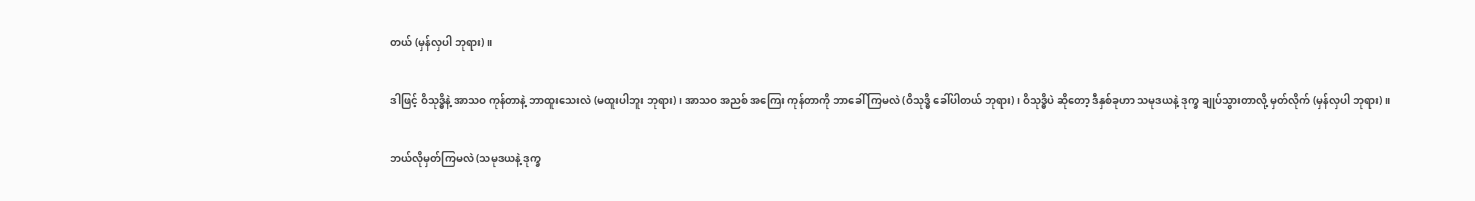တယ် (မှန်လှပါ ဘုရား)။

ဒါဖြင့် ဝိသုဒ္ဓိနဲ့ အာသဝ ကုန်တာနဲ့ ဘာထူးသေးလဲ (မထူးပါဘူး ဘုရား)၊ အာသဝ အညစ် အကြေး ကုန်တာကို ဘာခေါ် ကြမလဲ (ဝိသုဒ္ဓိ ခေါ်ပါတယ် ဘုရား)၊ ဝိသုဒ္ဓိပဲ ဆိုတော့ ဒီနှစ်ခုဟာ သမုဒယနဲ့ ဒုက္ခ ချုပ်သွားတာလို့ မှတ်လိုက် (မှန်လှပါ ဘုရား)။

ဘယ်လိုမှတ်ကြမလဲ (သမုဒယနဲ့ ဒုက္ခ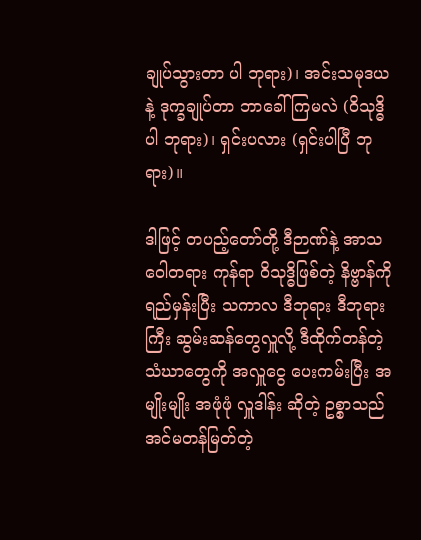ချုပ်သွားတာ ပါ ဘုရား)၊ အင်းသမုဒယနဲ့ ဒုက္ခချုပ်တာ ဘာခေါ်ကြမလဲ (ဝိသုဒ္ဓိပါ ဘုရား)၊ ရှင်းပလား (ရှင်းပါပြီ ဘုရား)။

ဒါဖြင့် တပည့်တော်တို့ ဒီဉာဏ်နဲ့ အာသဝေါတရား ကုန်ရာ ဝိသုဒ္ဓိဖြစ်တဲ့ နိဗ္ဗာန်ကို ရည်မှန်းပြီး သကာလ ဒီဘုရား ဒီဘုရားကြီး ဆွမ်းဆန်တွေလှူလို့ ဒီထိုက်တန်တဲ့ သံဃာတွေကို အလှူငွေ ပေးကမ်းပြီး အမျိုးမျိုး အဖုံဖုံ လှူဒါန်း ဆိုတဲ့ ဥစ္စာသည် အင်မတန်မြတ်တဲ့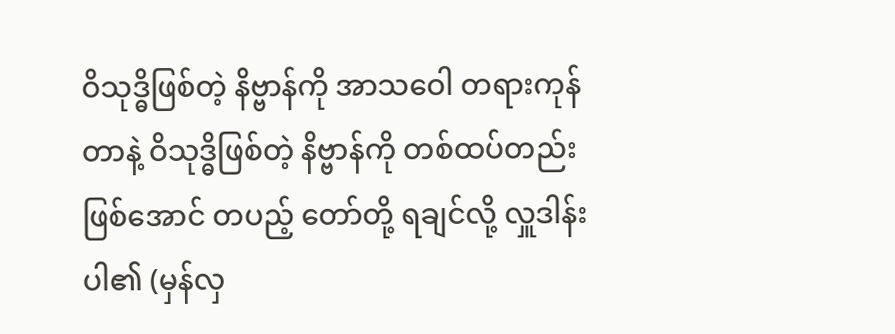ဝိသုဒ္ဓိဖြစ်တဲ့ နိဗ္ဗာန်ကို အာသဝေါ တရားကုန် တာနဲ့ ဝိသုဒ္ဓိဖြစ်တဲ့ နိဗ္ဗာန်ကို တစ်ထပ်တည်း ဖြစ်အောင် တပည့် တော်တို့ ရချင်လို့ လှူဒါန်းပါ၏ (မှန်လှ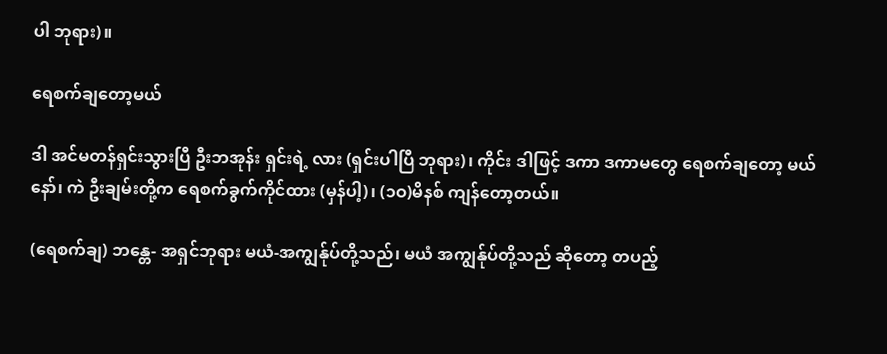ပါ ဘုရား)။

ရေစက်ချတော့မယ်

ဒါ အင်မတန်ရှင်းသွားပြီ ဦးဘအုန်း ရှင်းရဲ့ လား (ရှင်းပါပြီ ဘုရား)၊ ကိုင်း ဒါဖြင့် ဒကာ ဒကာမတွေ ရေစက်ချတော့ မယ်နော်၊ ကဲ ဦးချမ်းတို့က ရေစက်ခွက်ကိုင်ထား (မှန်ပါ့)၊ (၁ဝ)မိနစ် ကျန်တော့တယ်။

(ရေစက်ချ) ဘန္တေ- အရှင်ဘုရား မယံ-အကျွန်ုပ်တို့သည်၊ မယံ အကျွန်ုပ်တို့သည် ဆိုတော့ တပည့်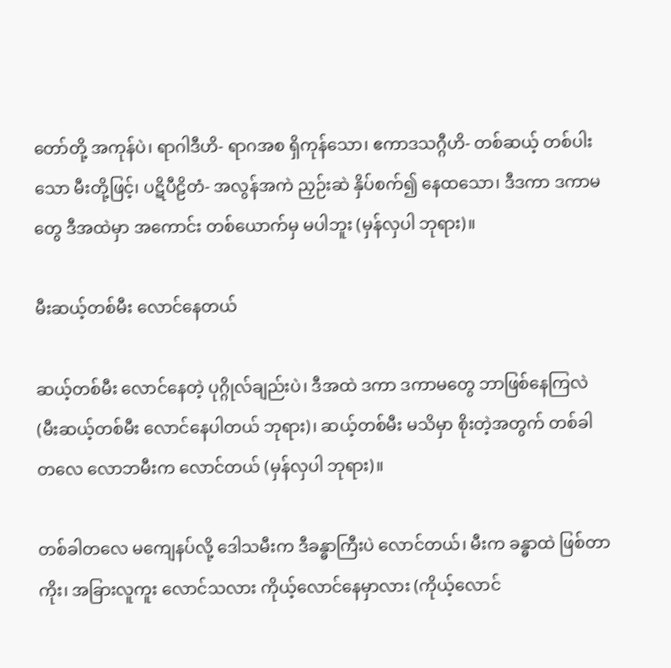တော်တို့ အကုန်ပဲ၊ ရာဂါဒီဟိ- ရာဂအစ ရှိကုန်သော၊ ဧကာဒသဂ္ဂီဟိ- တစ်ဆယ့် တစ်ပါးသော မီးတို့ဖြင့်၊ ပဋိပီဠိတံ- အလွန်အကဲ ညှဉ်းဆဲ နှိပ်စက်၍ နေထသော၊ ဒီဒကာ ဒကာမတွေ ဒီအထဲမှာ အကောင်း တစ်ယောက်မှ မပါဘူး (မှန်လှပါ ဘုရား)။

မီးဆယ့်တစ်မီး လောင်နေတယ်

ဆယ့်တစ်မီး လောင်နေတဲ့ ပုဂ္ဂိုလ်ချည်းပဲ၊ ဒီအထဲ ဒကာ ဒကာမတွေ ဘာဖြစ်နေကြလဲ (မီးဆယ့်တစ်မီး လောင်နေပါတယ် ဘုရား)၊ ဆယ့်တစ်မီး မသိမှာ စိုးတဲ့အတွက် တစ်ခါတလေ လောဘမီးက လောင်တယ် (မှန်လှပါ ဘုရား)။

တစ်ခါတလေ မကျေနပ်လို့ ဒေါသမီးက ဒီခန္ဓာကြီးပဲ လောင်တယ်၊ မီးက ခန္ဓာထဲ ဖြစ်တာကိုး၊ အခြားလူကူး လောင်သလား ကိုယ့်လောင်နေမှာလား (ကိုယ့်လောင်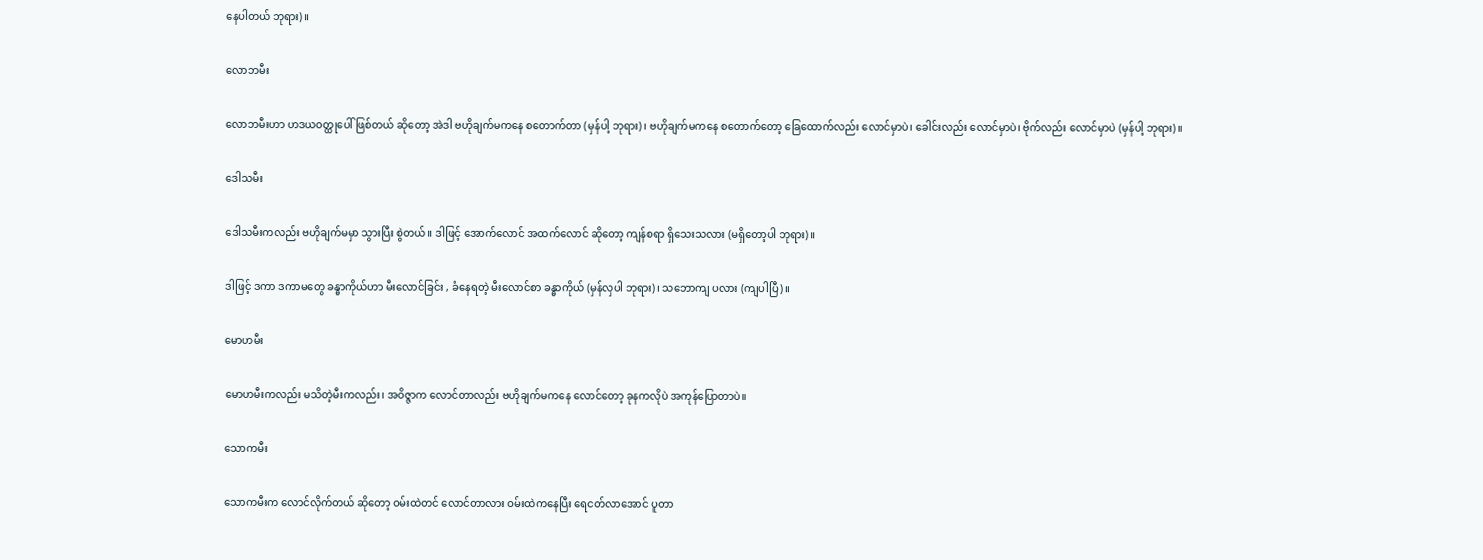နေပါတယ် ဘုရား)။

လောဘမီး

လောဘမီးဟာ ဟဒယဝတ္ထုပေါ် ဖြစ်တယ် ဆိုတော့ အဲဒါ ဗဟိုချက်မကနေ စတောက်တာ (မှန်ပါ့ ဘုရား)၊ ဗဟိုချက်မကနေ စတောက်တော့ ခြေထောက်လည်း လောင်မှာပဲ၊ ခေါင်းလည်း လောင်မှာပဲ၊ ဗိုက်လည်း လောင်မှာပဲ (မှန်ပါ့ ဘုရား)။

ဒေါသမီး

ဒေါသမီးကလည်း ဗဟိုချက်မမှာ သွားပြီး စွဲတယ်။ ဒါဖြင့် အောက်လောင် အထက်လောင် ဆိုတော့ ကျန်စရာ ရှိသေးသလား (မရှိတော့ပါ ဘုရား)။

ဒါဖြင့် ဒကာ ဒကာမတွေ ခန္ဓာကိုယ်ဟာ မီးလောင်ခြင်း , ခံနေရတဲ့ မီးလောင်စာ ခန္ဓာကိုယ် (မှန်လှပါ ဘုရား)၊ သဘောကျ ပလား (ကျပါပြီ)။

မောဟမီး

မောဟမီးကလည်း မသိတဲ့မီးကလည်း၊ အဝိဇ္ဇာက လောင်တာလည်း ဗဟိုချက်မကနေ လောင်တော့ ခုနကလိုပဲ အကုန်ပြောတာပဲ။

သောကမီး

သောကမီးက လောင်လိုက်တယ် ဆိုတော့ ဝမ်းထဲတင် လောင်တာလား ဝမ်းထဲကနေပြီး ရေငတ်လာအောင် ပူတာ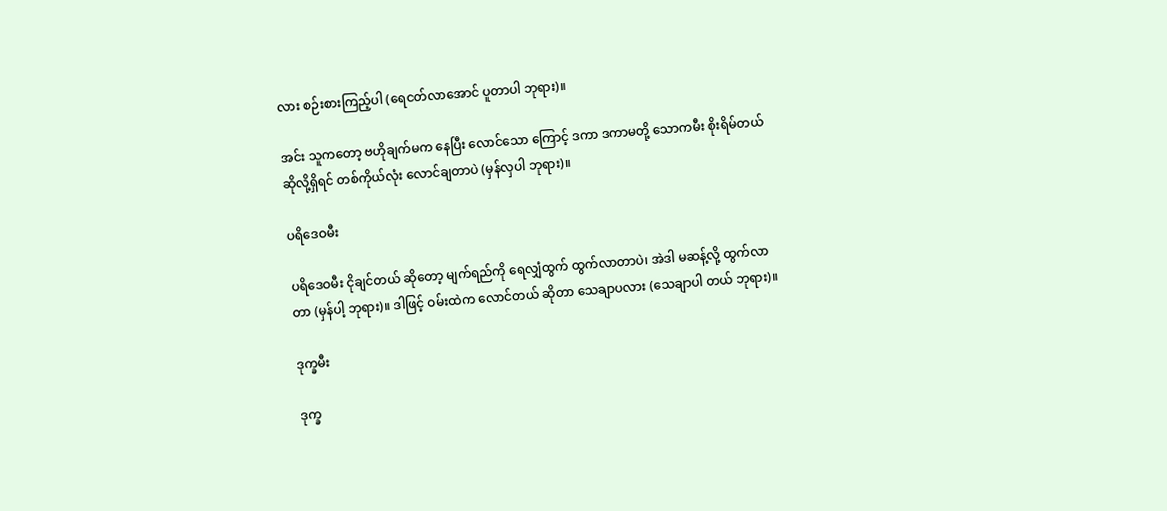လား စဉ်းစားကြည့်ပါ (ရေငတ်လာအောင် ပူတာပါ ဘုရား)။

အင်း သူကတော့ ဗဟိုချက်မက နေပြီး လောင်သော ကြောင့် ဒကာ ဒကာမတို့ သောကမီး စိုးရိမ်တယ် ဆိုလို့ရှိရင် တစ်ကိုယ်လုံး လောင်ချတာပဲ (မှန်လှပါ ဘုရား)။

ပရိဒေဝမီး

ပရိဒေဝမီး ငိုချင်တယ် ဆိုတော့ မျက်ရည်ကို ရေလျှံထွက် ထွက်လာတာပဲ၊ အဲဒါ မဆန့်လို့ ထွက်လာတာ (မှန်ပါ့ ဘုရား)။ ဒါဖြင့် ဝမ်းထဲက လောင်တယ် ဆိုတာ သေချာပလား (သေချာပါ တယ် ဘုရား)။

ဒုက္ခမီး

ဒုက္ခ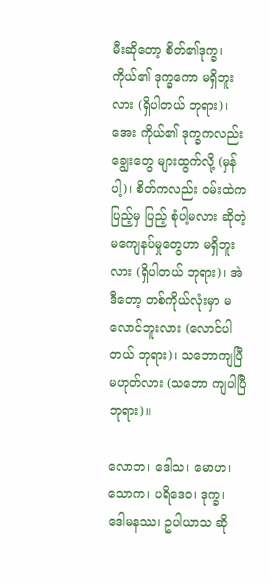မီးဆိုတော့ စိတ်၏ဒုက္ခ၊ ကိုယ်၏ ဒုက္ခကော မရှိဘူး လား (ရှိပါတယ် ဘုရား)၊ အေး ကိုယ်၏ ဒုက္ခကလည်း ချွေးတွေ များထွက်လို့ (မှန်ပါ့)၊ စိတ်ကလည်း ဝမ်းထဲကပြည့်မှ ပြည့် စုံပါ့မလား ဆိုတဲ့ မကျေနပ်မှုတွေဟာ မရှိဘူးလား (ရှိပါတယ် ဘုရား)၊ အဲဒီတော့ တစ်ကိုယ်လုံးမှာ မလောင်ဘူးလား (လောင်ပါတယ် ဘုရား)၊ သဘောကျပြီ မဟုတ်လား (သဘော ကျပါပြီ ဘုရား)။

လောဘ၊ ဒေါသ၊ မောဟ၊ သောက၊ ပရိဒေဝ၊ ဒုက္ခ၊ ဒေါမနဿ၊ ဥပါယာသ ဆို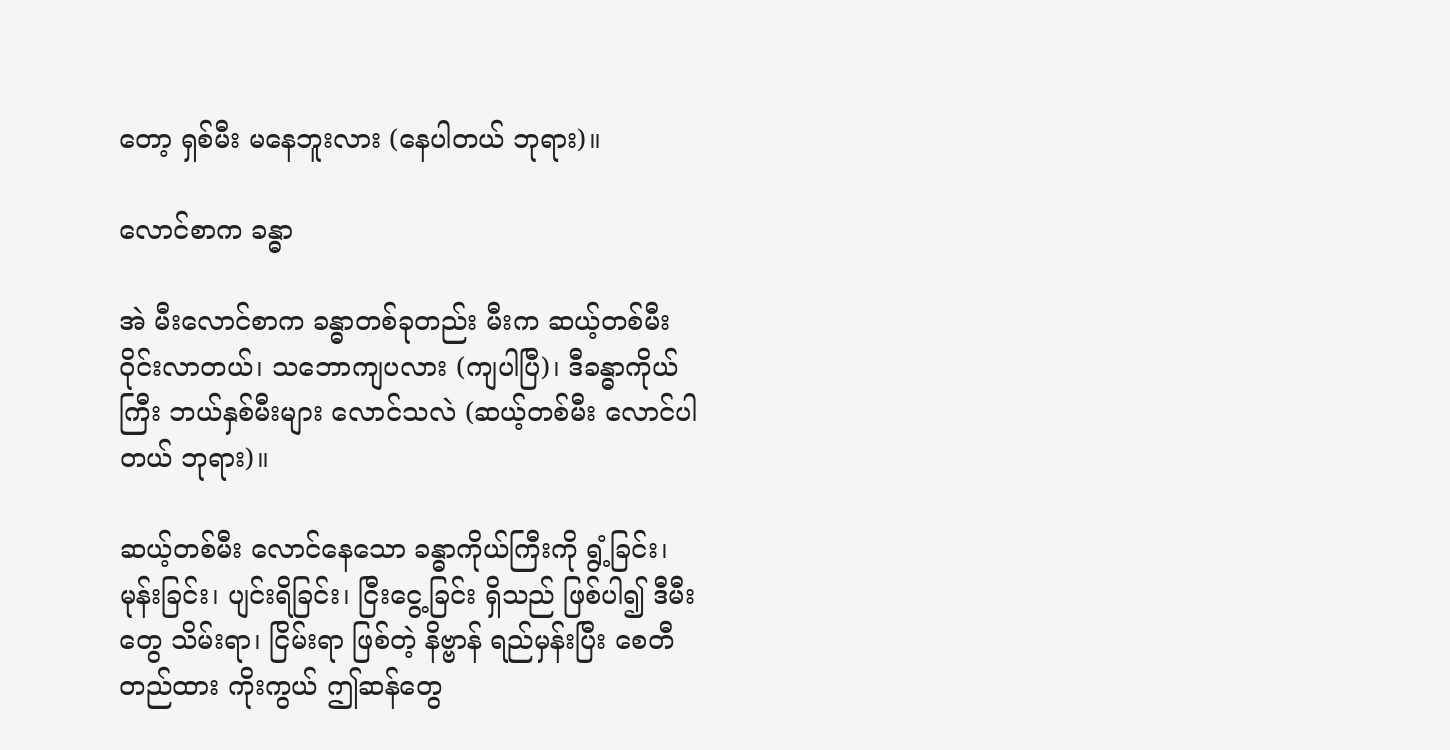တော့ ရှစ်မီး မနေဘူးလား (နေပါတယ် ဘုရား)။

လောင်စာက ခန္ဓာ

အဲ မီးလောင်စာက ခန္ဓာတစ်ခုတည်း မီးက ဆယ့်တစ်မီး ဝိုင်းလာတယ်၊ သဘောကျပလား (ကျပါပြီ)၊ ဒီခန္ဓာကိုယ် ကြီး ဘယ်နှစ်မီးများ လောင်သလဲ (ဆယ့်တစ်မီး လောင်ပါတယ် ဘုရား)။

ဆယ့်တစ်မီး လောင်နေသော ခန္ဓာကိုယ်ကြီးကို ရွံ့ခြင်း၊ မုန်းခြင်း၊ ပျင်းရိခြင်း၊ ငြီးငွေ့ခြင်း ရှိသည် ဖြစ်ပါ၍ ဒီမီးတွေ သိမ်းရာ၊ ငြိမ်းရာ ဖြစ်တဲ့ နိဗ္ဗာန် ရည်မှန်းပြီး စေတီ တည်ထား ကိုးကွယ် ဤဆန်တွေ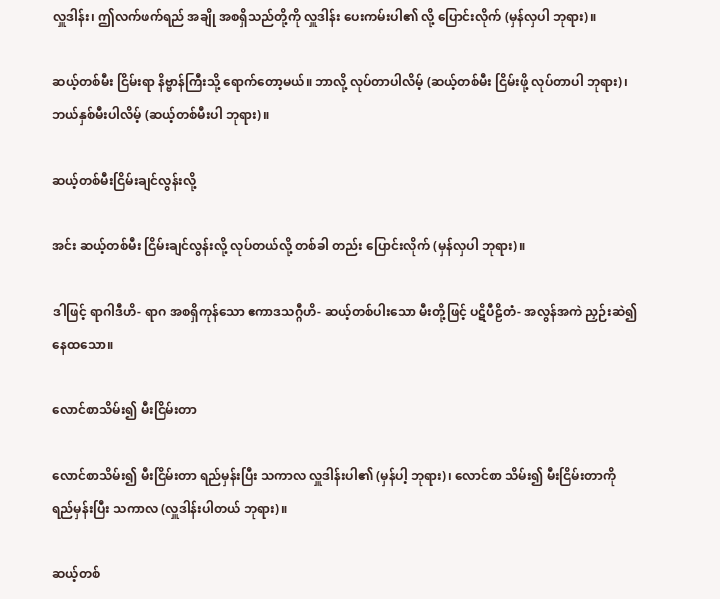လှူဒါန်း၊ ဤလက်ဖက်ရည် အချို အစရှိသည်တို့ကို လှူဒါန်း ပေးကမ်းပါ၏ လို့ ပြောင်းလိုက် (မှန်လှပါ ဘုရား)။

ဆယ့်တစ်မီး ငြိမ်းရာ နိဗ္ဗာန်ကြီးသို့ ရောက်တော့မယ်။ ဘာလို့ လုပ်တာပါလိမ့် (ဆယ့်တစ်မီး ငြိမ်းဖို့ လုပ်တာပါ ဘုရား)၊ ဘယ်နှစ်မီးပါလိမ့် (ဆယ့်တစ်မီးပါ ဘုရား)။

ဆယ့်တစ်မီးငြိမ်းချင်လွန်းလို့

အင်း ဆယ့်တစ်မီး ငြိမ်းချင်လွန်းလို့ လုပ်တယ်လို့ တစ်ခါ တည်း ပြောင်းလိုက် (မှန်လှပါ ဘုရား)။

ဒါဖြင့် ရာဂါဒီဟိ- ရာဂ အစရှိကုန်သော ဧကာဒသဂ္ဂီဟိ- ဆယ့်တစ်ပါးသော မီးတို့ဖြင့် ပဋိပီဠိတံ- အလွန်အကဲ ညှဉ်းဆဲ၍ နေထသော။

လောင်စာသိမ်း၍ မီးငြိမ်းတာ

လောင်စာသိမ်း၍ မီးငြိမ်းတာ ရည်မှန်းပြီး သကာလ လှူဒါန်းပါ၏ (မှန်ပါ့ ဘုရား)၊ လောင်စာ သိမ်း၍ မီးငြိမ်းတာကို ရည်မှန်းပြီး သကာလ (လှူဒါန်းပါတယ် ဘုရား)။

ဆယ့်တစ်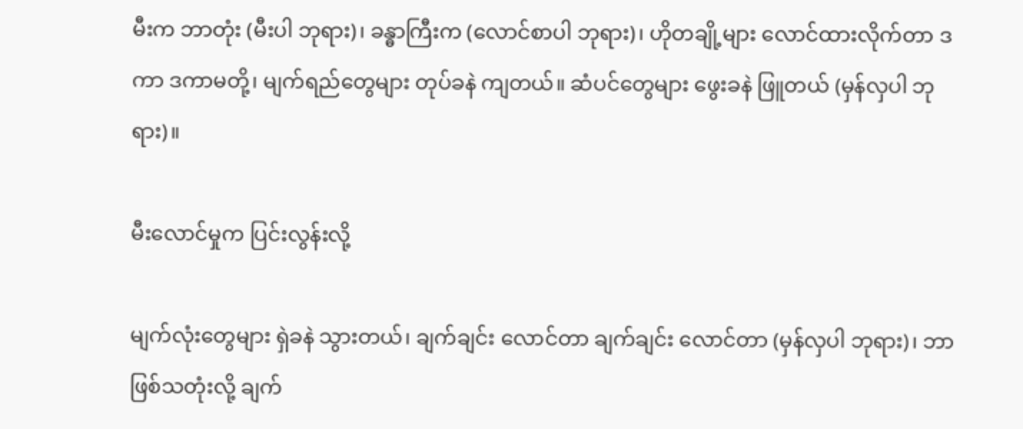မီးက ဘာတုံး (မီးပါ ဘုရား)၊ ခန္ဓာကြီးက (လောင်စာပါ ဘုရား)၊ ဟိုတချို့များ လောင်ထားလိုက်တာ ဒကာ ဒကာမတို့၊ မျက်ရည်တွေများ တုပ်ခနဲ ကျတယ်။ ဆံပင်တွေများ ဖွေးခနဲ ဖြူတယ် (မှန်လှပါ ဘုရား)။

မီးလောင်မှုက ပြင်းလွန်းလို့

မျက်လုံးတွေများ ရှဲခနဲ သွားတယ်၊ ချက်ချင်း လောင်တာ ချက်ချင်း လောင်တာ (မှန်လှပါ ဘုရား)၊ ဘာဖြစ်သတုံးလို့ ချက်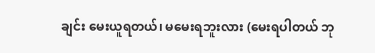ချင်း မေးယူရတယ်၊ မမေးရဘူးလား (မေးရပါတယ် ဘု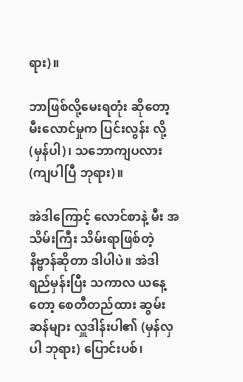ရား)။

ဘာဖြစ်လို့မေးရတုံး ဆိုတော့ မီးလောင်မှုက ပြင်းလွန်း လို့ (မှန်ပါ)၊ သဘောကျပလား (ကျပါပြီ ဘုရား)။

အဲဒါကြောင့် လောင်စာနဲ့ မီး အသိမ်းကြီး သိမ်းရာဖြစ်တဲ့ နိဗ္ဗာန်ဆိုတာ ဒါပါပဲ။ အဲဒါ ရည်မှန်းပြီး သကာလ ယနေ့တော့ စေတီတည်ထား ဆွမ်းဆန်များ လှူဒါန်းပါ၏ (မှန်လှပါ ဘုရား) ပြောင်းပစ်၊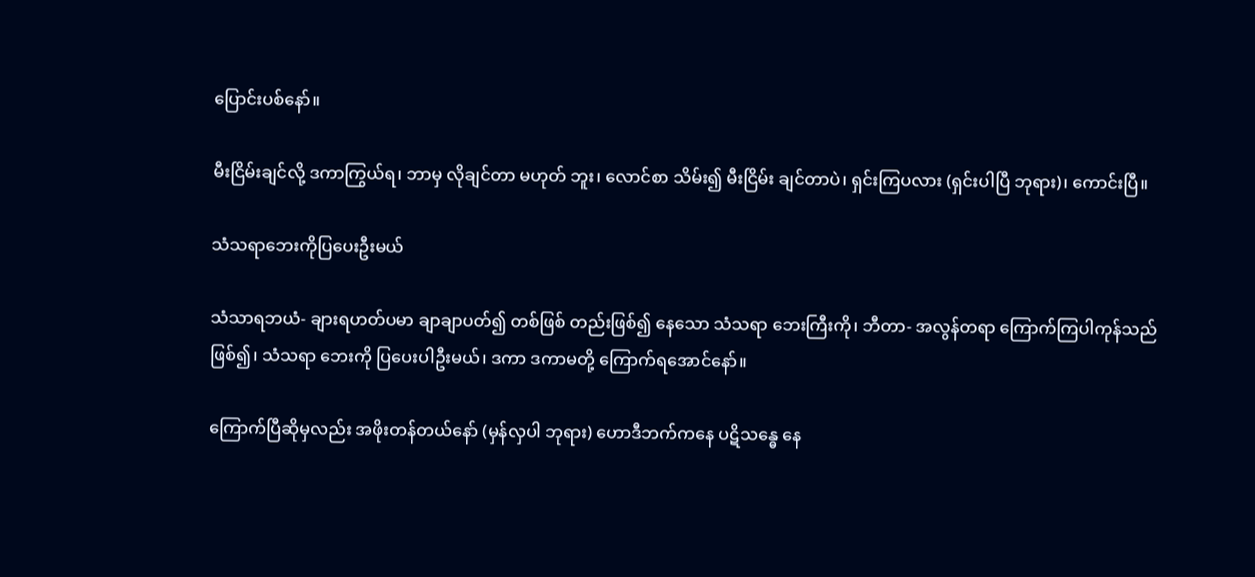ပြောင်းပစ်နော်။

မီးငြိမ်းချင်လို့ ဒကာကြွယ်ရ၊ ဘာမှ လိုချင်တာ မဟုတ် ဘူး၊ လောင်စာ သိမ်း၍ မီးငြိမ်း ချင်တာပဲ၊ ရှင်းကြပလား (ရှင်းပါပြီ ဘုရား)၊ ကောင်းပြီ။

သံသရာဘေးကိုပြပေးဦးမယ်

သံသာရဘယံ- ချားရဟတ်ပမာ ချာချာပတ်၍ တစ်ဖြစ် တည်းဖြစ်၍ နေသော သံသရာ ဘေးကြီးကို၊ ဘီတာ- အလွန်တရာ ကြောက်ကြပါကုန်သည် ဖြစ်၍၊ သံသရာ ဘေးကို ပြပေးပါဦးမယ်၊ ဒကာ ဒကာမတို့ ကြောက်ရအောင်နော်။

ကြောက်ပြီဆိုမှလည်း အဖိုးတန်တယ်နော် (မှန်လှပါ ဘုရား) ဟောဒီဘက်ကနေ ပဋိသန္ဓေ နေ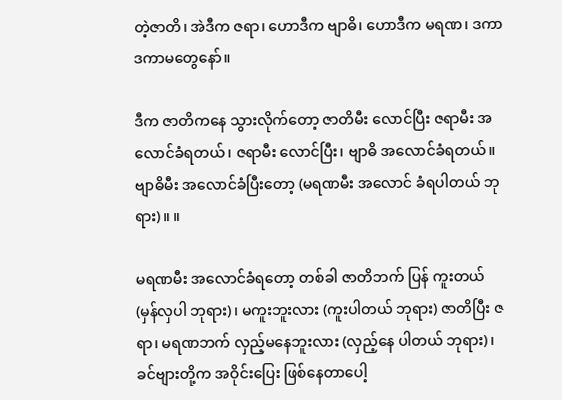တဲ့ဇာတိ၊ အဲဒီက ဇရာ၊ ဟောဒီက ဗျာဓိ၊ ဟောဒီက မရဏ၊ ဒကာ ဒကာမတွေနော်။

ဒီက ဇာတိကနေ သွားလိုက်တော့ ဇာတိမီး လောင်ပြီး ဇရာမီး အလောင်ခံရတယ်၊ ဇရာမီး လောင်ပြီး၊ ဗျာဓိ အလောင်ခံရတယ်။ ဗျာဓိမီး အလောင်ခံပြီးတော့ (မရဏမီး အလောင် ခံရပါတယ် ဘုရား)။ ။

မရဏမီး အလောင်ခံရတော့ တစ်ခါ ဇာတိဘက် ပြန် ကူးတယ် (မှန်လှပါ ဘုရား)၊ မကူးဘူးလား (ကူးပါတယ် ဘုရား) ဇာတိပြီး ဇရာ၊ မရဏဘက် လှည့်မနေဘူးလား (လှည့်နေ ပါတယ် ဘုရား)၊ ခင်ဗျားတို့က အဝိုင်းပြေး ဖြစ်နေတာပေါ့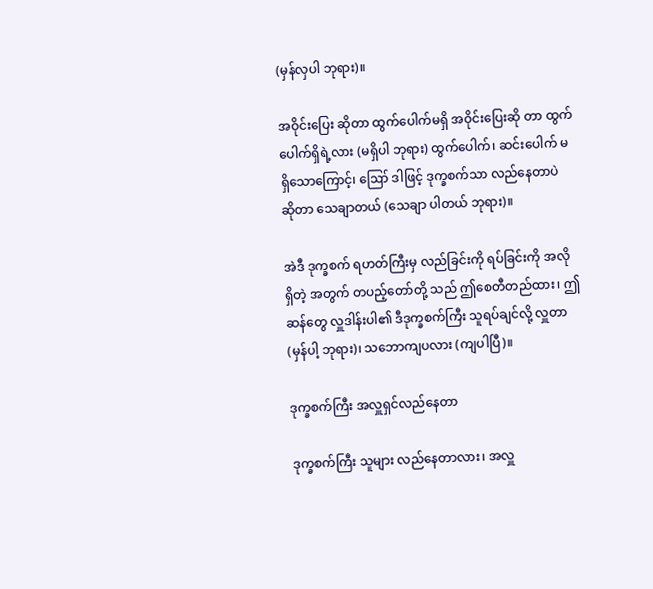(မှန်လှပါ ဘုရား)။

အဝိုင်းပြေး ဆိုတာ ထွက်ပေါက်မရှိ အဝိုင်းပြေးဆို တာ ထွက်ပေါက်ရှိရဲ့လား (မရှိပါ ဘုရား) ထွက်ပေါက်၊ ဆင်းပေါက် မရှိသောကြောင့်၊ ဪ ဒါဖြင့် ဒုက္ခစက်သာ လည်နေတာပဲ ဆိုတာ သေချာတယ် (သေချာ ပါတယ် ဘုရား)။

အဲဒီ ဒုက္ခစက် ရဟတ်ကြီးမှ လည်ခြင်းကို ရပ်ခြင်းကို အလို ရှိတဲ့ အတွက် တပည့်တော်တို့ သည် ဤစေတီတည်ထား၊ ဤဆန်တွေ လှူဒါန်းပါ၏ ဒီဒုက္ခစက်ကြီး သူရပ်ချင်လို့ လှူတာ (မှန်ပါ့ ဘုရား)၊ သဘောကျပလား (ကျပါပြီ)။

ဒုက္ခစက်ကြီး အလှူရှင်လည်နေတာ

ဒုက္ခစက်ကြီး သူများ လည်နေတာလား၊ အလှူ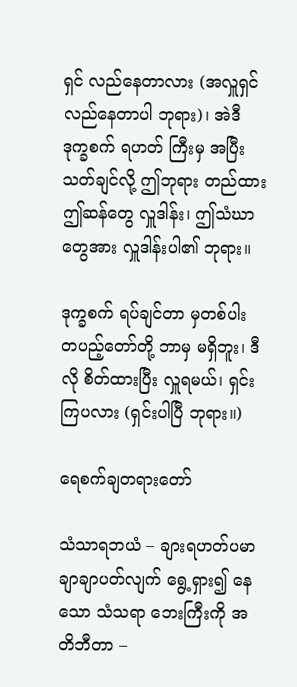ရှင် လည်နေတာလား (အလှူရှင် လည်နေတာပါ ဘုရား)၊ အဲဒီ ဒုက္ခစက် ရဟတ် ကြီးမှ အပြီးသတ်ချင်လို့ ဤဘုရား တည်ထား ဤဆန်တွေ လှူဒါန်း၊ ဤသံဃာတွေအား လှူဒါန်းပါ၏ ဘုရား။

ဒုက္ခစက် ရပ်ချင်တာ မှတစ်ပါး တပည့်တော်တို့ ဘာမှ မရှိဘူး၊ ဒီလို စိတ်ထားပြီး လှူရမယ်၊ ရှင်းကြပလား (ရှင်းပါပြီ ဘုရား။)

ရေစက်ချတရားတော်

သံသာရဘယံ – ချားရဟတ်ပမာ ချာချာပတ်လျက် ရွေ့ရှား၍ နေသော သံသရာ ဘေးကြီးကို အတိဘီတာ –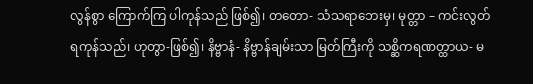လွန်စွာ ကြောက်ကြ ပါကုန်သည် ဖြစ်၍၊ တတော- သံသရာဘေးမှ၊ မုတ္တာ – ကင်းလွတ် ရကုန်သည်၊ ဟုတွာ-ဖြစ်၍၊ နိဗ္ဗာနံ- နိဗ္ဗာန်ချမ်းသာ မြတ်ကြီးကို သစ္ဆိကရဏတ္ထာယ- မ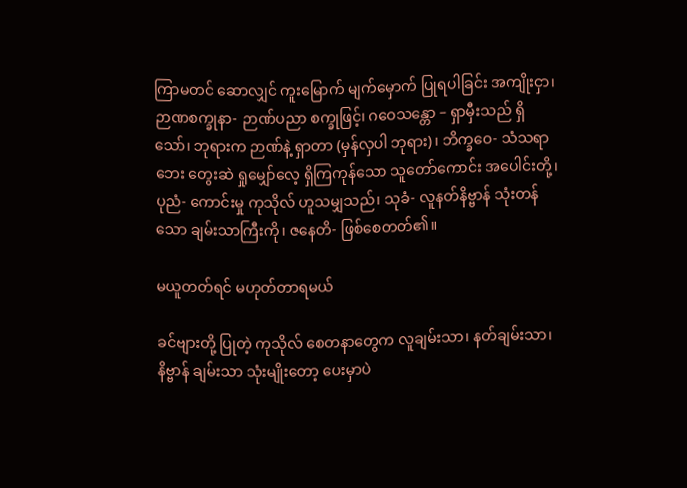ကြာမတင် ဆောလျှင် ကူးမြောက် မျက်မှောက် ပြုရပါခြင်း အကျိုးငှာ၊ ဉာဏစက္ခုနာ- ဉာဏ်ပညာ စက္ခုဖြင့်၊ ဂဝေသန္တော – ရှာမှီးသည် ရှိသော်၊ ဘုရားက ဉာဏ်နဲ့ ရှာတာ (မှန်လှပါ ဘုရား)၊ ဘိက္ခဝေ- သံသရာဘေး တွေးဆဲ ရှုမျှော်လေ့ ရှိကြကုန်သော သူတော်ကောင်း အပေါင်းတို့၊ ပုညံ- ကောင်းမှု ကုသိုလ် ဟူသမျှသည်၊ သုခံ- လူနတ်နိဗ္ဗာန် သုံးတန်သော ချမ်းသာကြီးကို၊ ဇနေတိ- ဖြစ်စေတတ်၏။

မယူတတ်ရင် မဟုတ်တာရမယ်

ခင်ဗျားတို့ ပြုတဲ့ ကုသိုလ် စေတနာတွေက လူချမ်းသာ၊ နတ်ချမ်းသာ၊ နိဗ္ဗာန် ချမ်းသာ သုံးမျိုးတော့ ပေးမှာပဲ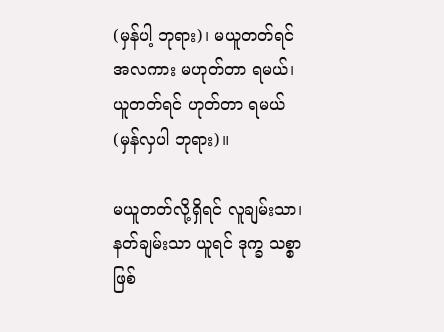(မှန်ပါ့ ဘုရား)၊ မယူတတ်ရင် အလကား မဟုတ်တာ ရမယ်၊ ယူတတ်ရင် ဟုတ်တာ ရမယ် (မှန်လှပါ ဘုရား)။

မယူတတ်လို့ရှိရင် လူချမ်းသာ၊ နတ်ချမ်းသာ ယူရင် ဒုက္ခ သစ္စာဖြစ်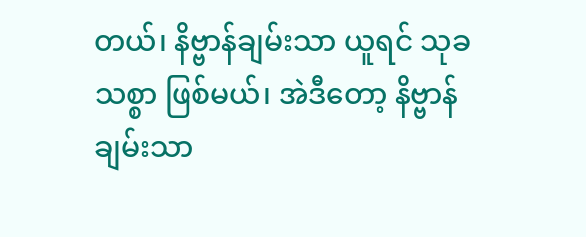တယ်၊ နိဗ္ဗာန်ချမ်းသာ ယူရင် သုခသစ္စာ ဖြစ်မယ်၊ အဲဒီတော့ နိဗ္ဗာန်ချမ်းသာ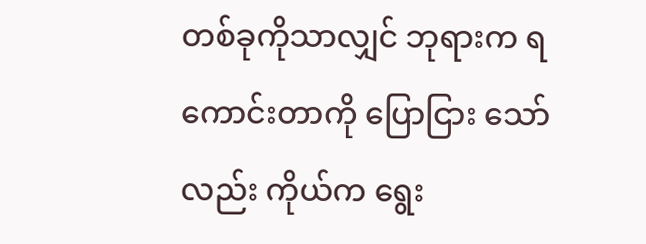တစ်ခုကိုသာလျှင် ဘုရားက ရကောင်းတာကို ပြောငြား သော်လည်း ကိုယ်က ရွေး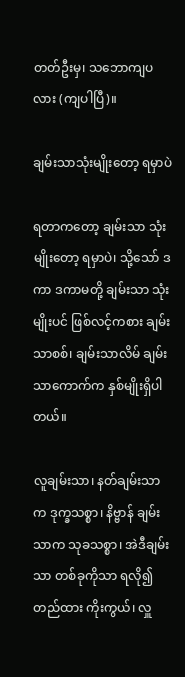တတ်ဦးမှ၊ သဘောကျပလား (ကျပါပြီ)။

ချမ်းသာသုံးမျိုးတော့ ရမှာပဲ

ရတာကတော့ ချမ်းသာ သုံးမျိုးတော့ ရမှာပဲ၊ သို့သော် ဒကာ ဒကာမတို့ ချမ်းသာ သုံးမျိုးပင် ဖြစ်လင့်ကစား ချမ်းသာစစ်၊ ချမ်းသာလိမ် ချမ်းသာကောက်က နှစ်မျိုးရှိပါတယ်။

လူချမ်းသာ၊ နတ်ချမ်းသာက ဒုက္ခသစ္စာ၊ နိဗ္ဗာန် ချမ်းသာက သုခသစ္စာ၊ အဲဒီချမ်းသာ တစ်ခုကိုသာ ရလို၍ တည်ထား ကိုးကွယ်၊ လှူ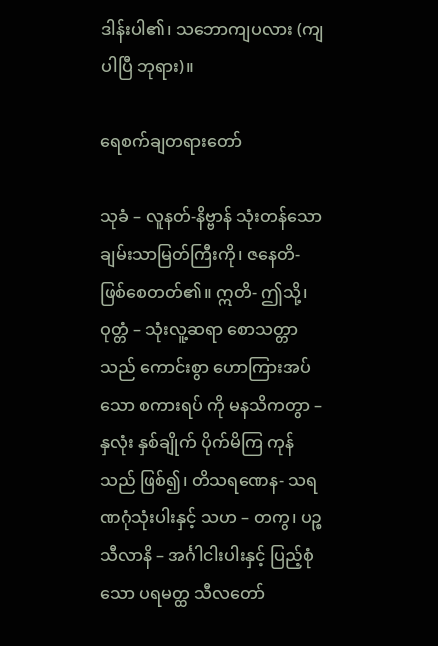ဒါန်းပါ၏၊ သဘောကျပလား (ကျပါပြီ ဘုရား)။

ရေစက်ချတရားတော်

သုခံ – လူနတ်-နိဗ္ဗာန် သုံးတန်သော ချမ်းသာမြတ်ကြီးကို၊ ဇနေတိ- ဖြစ်စေတတ်၏။ ဣတိ- ဤသို့၊ ဝုတ္တံ – သုံးလူ့ဆရာ စောသတ္တာသည် ကောင်းစွာ ဟောကြားအပ်သော စကားရပ် ကို မနသိကတွာ – နှလုံး နှစ်ချိုက် ပိုက်မိကြ ကုန်သည် ဖြစ်၍၊ တိသရဏေန- သရဏဂုံသုံးပါးနှင့် သဟ – တကွ၊ ပဉ္စသီလာနိ – အင်္ဂါငါးပါးနှင့် ပြည့်စုံသော ပရမတ္ထ သီလတော်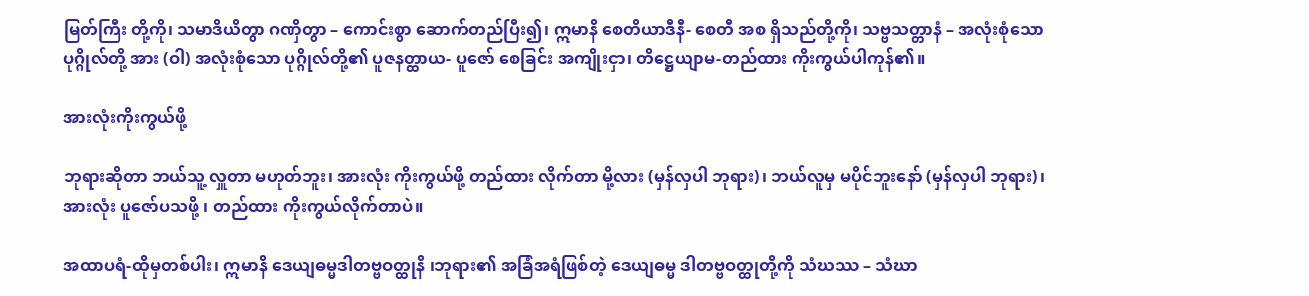မြတ်ကြီး တို့ကို၊ သမာဒိယိတွာ ဂဏှိတွာ – ကောင်းစွာ ဆောက်တည်ပြီး၍၊ ဣမာနိ စေတိယာဒီနီ- စေတီ အစ ရှိသည်တို့ကို၊ သဗ္ဗသတ္တာနံ – အလုံးစုံသော ပုဂ္ဂိုလ်တို့ အား (ဝါ) အလုံးစုံသော ပုဂ္ဂိုလ်တို့၏ ပူဇနတ္ထာယ- ပူဇော် စေခြင်း အကျိုးငှာ၊ တိဋ္ဌေယျာမ-တည်ထား ကိုးကွယ်ပါကုန်၏။

အားလုံးကိုးကွယ်ဖို့

ဘုရားဆိုတာ ဘယ်သူ့ လှူတာ မဟုတ်ဘူး၊ အားလုံး ကိုးကွယ်ဖို့ တည်ထား လိုက်တာ မို့လား (မှန်လှပါ ဘုရား)၊ ဘယ်လူမှ မပိုင်ဘူးနော် (မှန်လှပါ ဘုရား)၊ အားလုံး ပူဇော်ပသဖို့ ၊ တည်ထား ကိုးကွယ်လိုက်တာပဲ။

အထာပရံ-ထိုမှတစ်ပါး၊ ဣမာနိ ဒေယျဓမ္မဒါတဗ္ဗဝတ္ထုနိ ၊ဘုရား၏ အခြံအရံဖြစ်တဲ့ ဒေယျဓမ္မ ဒါတဗ္ဗဝတ္ထုတို့ကို သံဃဿ – သံဃာ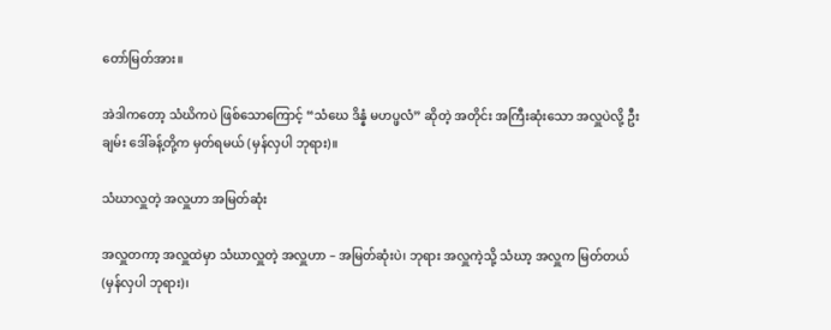တော်မြတ်အား။

အဲဒါကတော့ သံဃိကပဲ ဖြစ်သောကြောင့် “သံဃေ ဒိန္နံ မဟပ္ဖလံ” ဆိုတဲ့ အတိုင်း အကြီးဆုံးသော အလှူပဲလို့ ဦးချမ်း ဒေါ်ခန့်တို့က မှတ်ရမယ် (မှန်လှပါ ဘုရား)။

သံဃာလှူတဲ့ အလှူဟာ အမြတ်ဆုံး

အလှူတကာ့ အလှူထဲမှာ သံဃာလှူတဲ့ အလှူဟာ – အမြတ်ဆုံးပဲ၊ ဘုရား အလှူကဲ့သို့ သံဃာ့ အလှူက မြတ်တယ် (မှန်လှပါ ဘုရား)၊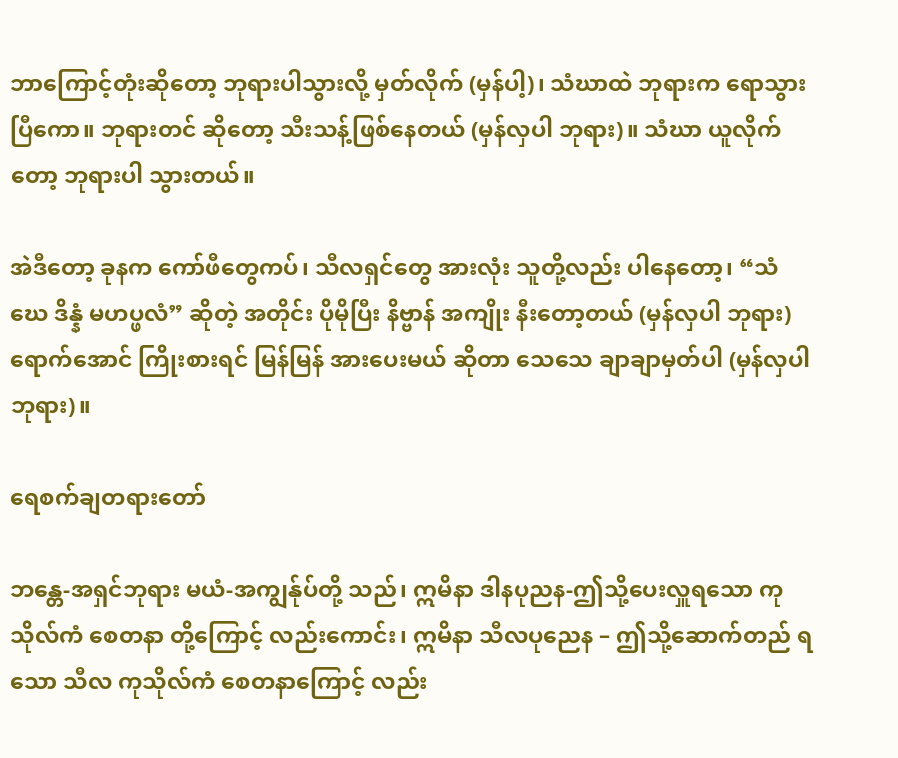ဘာကြောင့်တုံးဆိုတော့ ဘုရားပါသွားလို့ မှတ်လိုက် (မှန်ပါ့)၊ သံဃာထဲ ဘုရားက ရောသွားပြီကော။ ဘုရားတင် ဆိုတော့ သီးသန့်ဖြစ်နေတယ် (မှန်လှပါ ဘုရား)။ သံဃာ ယူလိုက်တော့ ဘုရားပါ သွားတယ်။

အဲဒီတော့ ခုနက ကော်ဖီတွေကပ်၊ သီလရှင်တွေ အားလုံး သူတို့လည်း ပါနေတော့၊ “သံဃေ ဒိန္နံ မဟပ္ဖလံ” ဆိုတဲ့ အတိုင်း ပိုမိုပြီး နိဗ္ဗာန် အကျိုး နီးတော့တယ် (မှန်လှပါ ဘုရား) ရောက်အောင် ကြိုးစားရင် မြန်မြန် အားပေးမယ် ဆိုတာ သေသေ ချာချာမှတ်ပါ (မှန်လှပါ ဘုရား)။

ရေစက်ချတရားတော်

ဘန္တေ-အရှင်ဘုရား မယံ-အကျွန်ုပ်တို့ သည်၊ ဣမိနာ ဒါနပုညန-ဤသို့ပေးလှူရသော ကုသိုလ်ကံ စေတနာ တို့ကြောင့် လည်းကောင်း၊ ဣမိနာ သီလပုညေန – ဤသို့ဆောက်တည် ရသော သီလ ကုသိုလ်ကံ စေတနာကြောင့် လည်း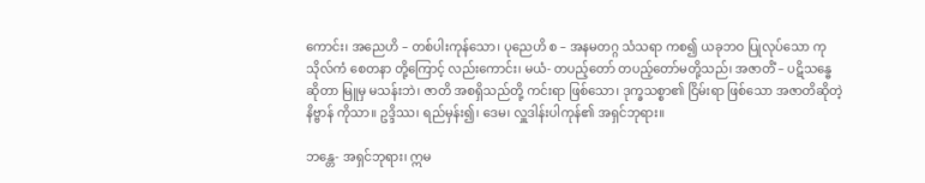ကောင်း၊ အညေဟိ – တစ်ပါးကုန်သော၊ ပုညေဟိ စ – အနမတဂ္ဂ သံသရာ ကစ၍ ယခုဘဝ ပြုလုပ်သော ကုသိုလ်ကံ စေတနာ တို့ကြောင့် လည်းကောင်း၊ မယံ- တပည့်တော် တပည့်တော်မတို့သည်၊ အဇာတိံ – ပဋိသန္ဓေ ဆိုတာ မြူမှ မသန်းဘဲ၊ ဇာတိ အစရှိသည်တို့ ကင်းရာ ဖြစ်သော၊ ဒုက္ခသစ္စာ၏ ငြိမ်းရာ ဖြစ်သော အဇာတိဆိုတဲ့ နိဗ္ဗာန် ကိုသာ။ ဥဒ္ဒိဿ၊ ရည်မှန်း၍၊ ဒေမ၊ လှူဒါန်းပါကုန်၏ အရှင်ဘုရား။

ဘန္တေ- အရှင်ဘုရား၊ ဣမ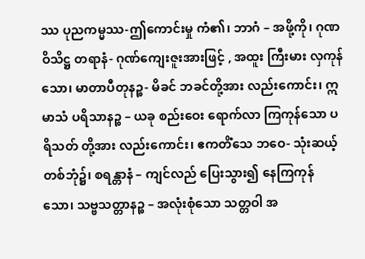ဿ ပုညကမ္မဿ-ဤကောင်းမှု ကံ၏၊ ဘာဂံ – အဖို့ကို၊ ဂုဏဝိသိဋ္ဌ တရာနံ- ဂုဏ်ကျေးဇူးအားဖြင့် , အထူး ကြီးမား လှကုန်သော၊ မာတာပီတုနဉ္စ- မိခင် ဘခင်တို့အား လည်းကောင်း၊ ဣမာသံ ပရိသာနဉ္စ – ယခု စည်းဝေး ရောက်လာ ကြကုန်သော ပရိသတ် တို့အား လည်းကောင်း၊ ဧကတိံသေ ဘဝေ- သုံးဆယ့်တစ်ဘုံ၌၊ စရန္တာနံ – ကျင်လည် ပြေးသွား၍ နေကြကုန် သော၊ သဗ္ဗသတ္တာနဉ္စ – အလုံးစုံသော သတ္တဝါ အ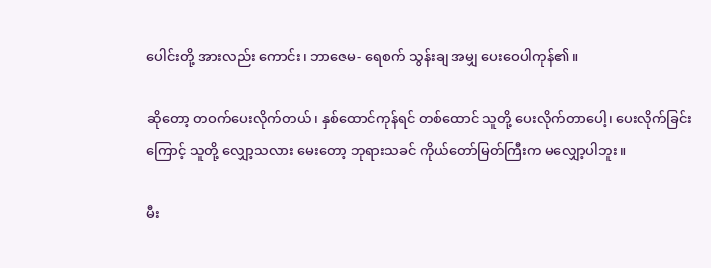ပေါင်းတို့ အားလည်း ကောင်း၊ ဘာဇေမ- ရေစက် သွန်းချ အမျှ ပေးဝေပါကုန်၏။

ဆိုတော့ တဝက်ပေးလိုက်တယ်၊ နှစ်ထောင်ကုန်ရင် တစ်ထောင် သူတို့ ပေးလိုက်တာပေါ့၊ ပေးလိုက်ခြင်းကြောင့် သူတို့ လျှော့သလား မေးတော့ ဘုရားသခင် ကိုယ်တော်မြတ်ကြီးက မလျှော့ပါဘူး။

မီး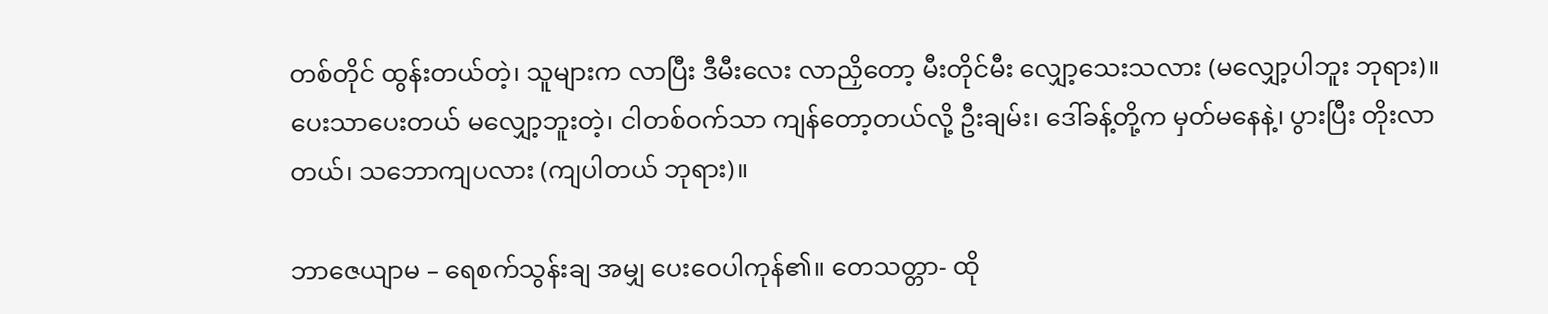တစ်တိုင် ထွန်းတယ်တဲ့၊ သူများက လာပြီး ဒီမီးလေး လာညှိတော့ မီးတိုင်မီး လျှော့သေးသလား (မလျှော့ပါဘူး ဘုရား)။ ပေးသာပေးတယ် မလျှော့ဘူးတဲ့၊ ငါတစ်ဝက်သာ ကျန်တော့တယ်လို့ ဦးချမ်း၊ ဒေါ်ခန့်တို့က မှတ်မနေနဲ့၊ ပွားပြီး တိုးလာတယ်၊ သဘောကျပလား (ကျပါတယ် ဘုရား)။

ဘာဇေယျာမ – ရေစက်သွန်းချ အမျှ ပေးဝေပါကုန်၏။ တေသတ္တာ- ထို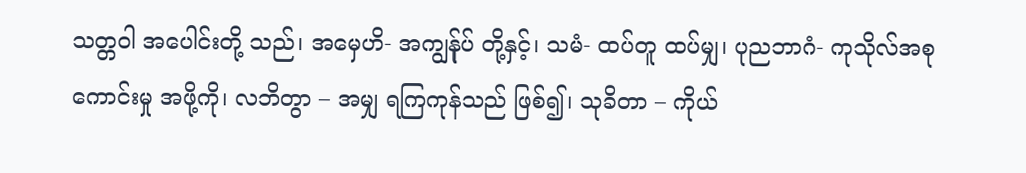သတ္တဝါ အပေါင်းတို့ သည်၊ အမှေဟိ- အကျွန်ုပ် တို့နှင့်၊ သမံ- ထပ်တူ ထပ်မျှ၊ ပုညဘာဂံ- ကုသိုလ်အစု ကောင်းမှု အဖို့ကို၊ လဘိတွာ – အမျှ ရကြကုန်သည် ဖြစ်၍၊ သုခိတာ – ကိုယ်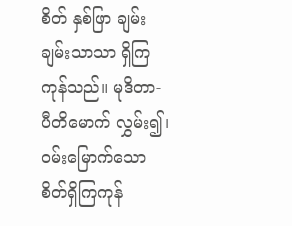စိတ် နှစ်ဖြာ ချမ်းချမ်းသာသာ ရှိကြကုန်သည်။ မုဒိတာ- ပီတိမောက် လွှမ်း၍၊ ဝမ်းမြောက်သော စိတ်ရှိကြကုန်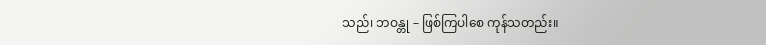သည်၊ ဘဝန္တု – ဖြစ်ကြပါစေ ကုန်သတည်း။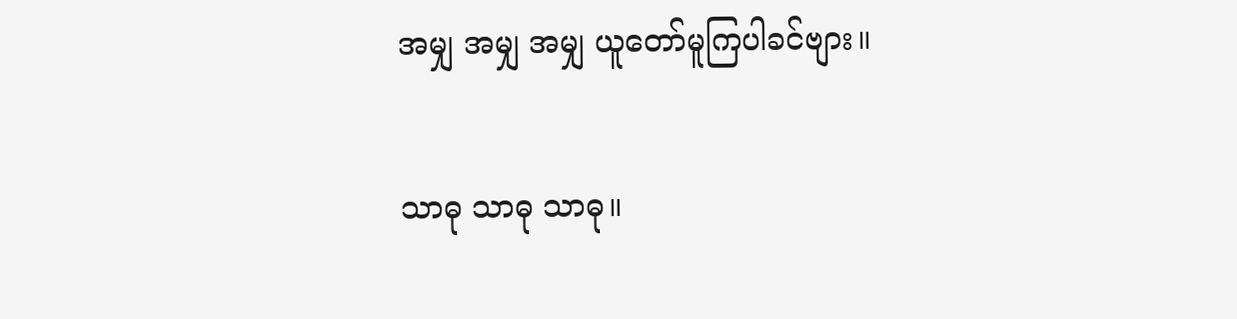အမျှ အမျှ အမျှ ယူတော်မူကြပါခင်ဗျား။

သာဓု သာဓု သာဓု။